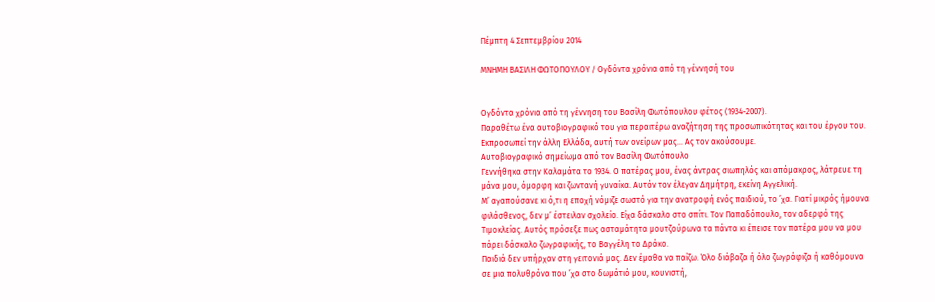Πέμπτη 4 Σεπτεμβρίου 2014

ΜΝΗΜΗ ΒΑΣΙΛΗ ΦΩΤΟΠΟΥΛΟΥ / Ογδόντα χρόνια από τη γέννησή του


Ογδόντα χρόνια από τη γέννηση του Βασίλη Φωτόπουλου φέτος (1934-2007).
Παραθέτω ένα αυτοβιογραφικό του για περαιτέρω αναζήτηση της προσωπικότητας και του έργου του.
Εκπροσωπεί την άλλη Ελλάδα, αυτή των ονείρων μας... Ας τον ακούσουμε.
Αυτοβιογραφικό σημείωμα από τον Βασίλη Φωτόπουλο
Γεννήθηκα στην Καλαμάτα το 1934. Ο πατέρας μου, ένας άντρας σιωπηλός και απόμακρος, λάτρευε τη μάνα μου, όμορφη και ζωντανή γυναίκα. Αυτόν τον έλεγαν Δημήτρη, εκείνη Αγγελική.
Μ’ αγαπούσανε κι ό,τι η εποχή νόμιζε σωστό για την ανατροφή ενός παιδιού, το ’χα. Γιατί μικρός ήμουνα φιλάσθενος, δεν μ’ έστειλαν σχολείο. Είχα δάσκαλο στο σπίτι. Τον Παπαδόπουλο, τον αδερφό της Τιμοκλείας. Αυτός πρόσεξε πως ασταμάτητα μουτζούρωνα τα πάντα κι έπεισε τον πατέρα μου να μου πάρει δάσκαλο ζωγραφικής, το Βαγγέλη το Δράκο.
Παιδιά δεν υπήρχαν στη γειτονιά μας. Δεν έμαθα να παίζω. Όλο διάβαζα ή όλο ζωγράφιζα ή καθόμουνα σε μια πολυθρόνα που ’χα στο δωμάτιό μου, κουνιστή,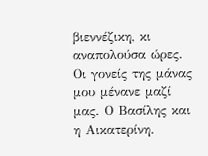βιεννέζικη, κι αναπολούσα ώρες.
Οι γονείς της μάνας μου μένανε μαζί μας. Ο Βασίλης και η Αικατερίνη.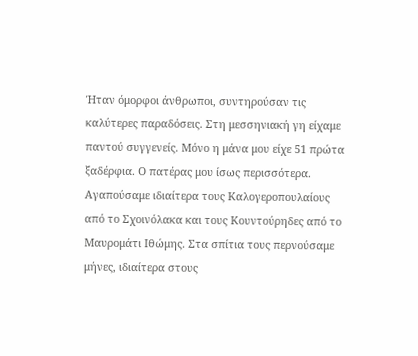Ήταν όμορφοι άνθρωποι, συντηρούσαν τις καλύτερες παραδόσεις. Στη μεσσηνιακή γη είχαμε παντού συγγενείς. Μόνο η μάνα μου είχε 51 πρώτα ξαδέρφια. Ο πατέρας μου ίσως περισσότερα. Αγαπούσαμε ιδιαίτερα τους Καλογεροπουλαίους από το Σχοινόλακα και τους Κουντούρηδες από το Μαυρομάτι Ιθώμης. Στα σπίτια τους περνούσαμε μήνες, ιδιαίτερα στους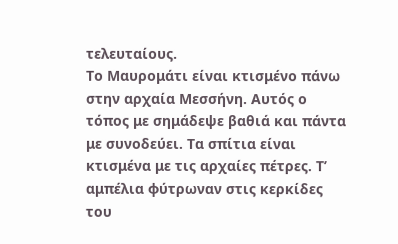τελευταίους.
Το Μαυρομάτι είναι κτισμένο πάνω στην αρχαία Μεσσήνη. Αυτός ο τόπος με σημάδεψε βαθιά και πάντα με συνοδεύει. Τα σπίτια είναι κτισμένα με τις αρχαίες πέτρες. Τ’ αμπέλια φύτρωναν στις κερκίδες του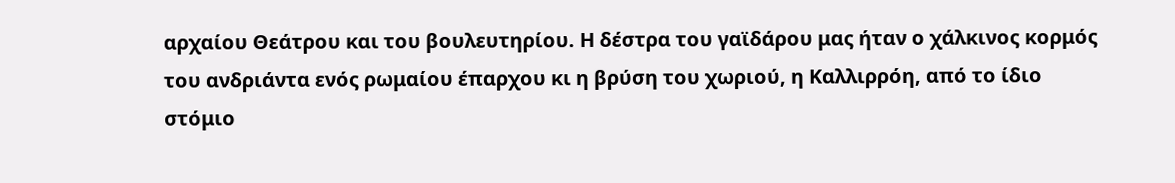αρχαίου Θεάτρου και του βουλευτηρίου. Η δέστρα του γαϊδάρου μας ήταν ο χάλκινος κορμός του ανδριάντα ενός ρωμαίου έπαρχου κι η βρύση του χωριού, η Καλλιρρόη, από το ίδιο στόμιο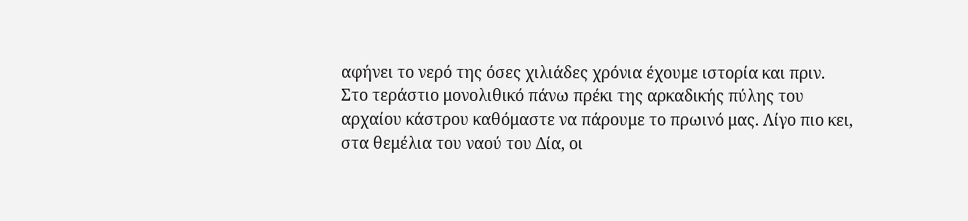αφήνει το νερό της όσες χιλιάδες χρόνια έχουμε ιστορία και πριν.
Στο τεράστιο μονολιθικό πάνω πρέκι της αρκαδικής πύλης του αρχαίου κάστρου καθόμαστε να πάρουμε το πρωινό μας. Λίγο πιο κει, στα θεμέλια του ναού του Δία, οι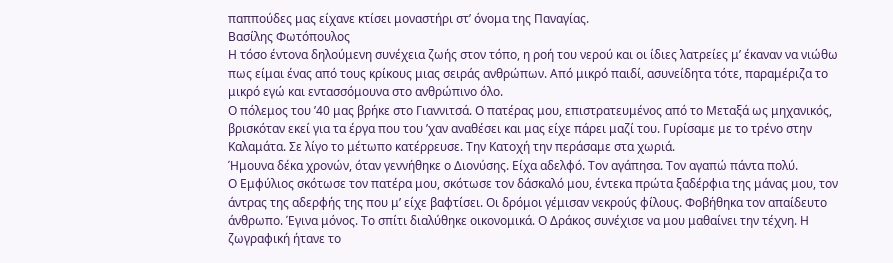παππούδες μας είχανε κτίσει μοναστήρι στ’ όνομα της Παναγίας.
Βασίλης Φωτόπουλος
Η τόσο έντονα δηλούμενη συνέχεια ζωής στον τόπο, η ροή του νερού και οι ίδιες λατρείες μ’ έκαναν να νιώθω πως είμαι ένας από τους κρίκους μιας σειράς ανθρώπων. Από μικρό παιδί, ασυνείδητα τότε, παραμέριζα το μικρό εγώ και εντασσόμουνα στο ανθρώπινο όλο.
Ο πόλεμος του ’40 μας βρήκε στο Γιαννιτσά. Ο πατέρας μου, επιστρατευμένος από το Μεταξά ως μηχανικός, βρισκόταν εκεί για τα έργα που του ’χαν αναθέσει και μας είχε πάρει μαζί του. Γυρίσαμε με το τρένο στην Καλαμάτα. Σε λίγο το μέτωπο κατέρρευσε. Την Κατοχή την περάσαμε στα χωριά.
Ήμουνα δέκα χρονών, όταν γεννήθηκε ο Διονύσης. Είχα αδελφό. Τον αγάπησα. Τον αγαπώ πάντα πολύ.
Ο Εμφύλιος σκότωσε τον πατέρα μου, σκότωσε τον δάσκαλό μου, έντεκα πρώτα ξαδέρφια της μάνας μου, τον άντρας της αδερφής της που μ’ είχε βαφτίσει. Οι δρόμοι γέμισαν νεκρούς φίλους. Φοβήθηκα τον απαίδευτο άνθρωπο. Έγινα μόνος. Το σπίτι διαλύθηκε οικονομικά. Ο Δράκος συνέχισε να μου μαθαίνει την τέχνη. Η ζωγραφική ήτανε το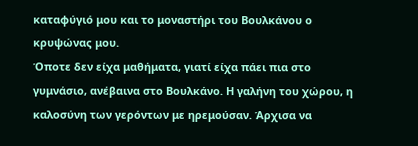καταφύγιό μου και το μοναστήρι του Βουλκάνου ο κρυψώνας μου.
Όποτε δεν είχα μαθήματα, γιατί είχα πάει πια στο γυμνάσιο, ανέβαινα στο Βουλκάνο. Η γαλήνη του χώρου, η καλοσύνη των γερόντων με ηρεμούσαν. Άρχισα να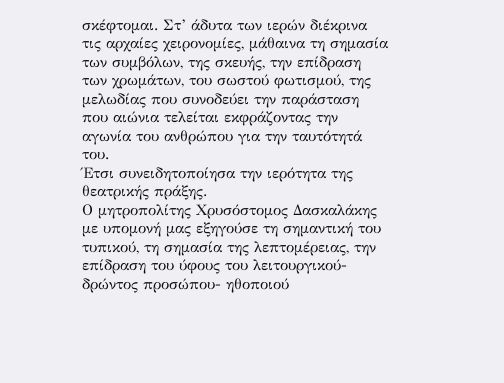σκέφτομαι. Στ’ άδυτα των ιερών διέκρινα τις αρχαίες χειρονομίες, μάθαινα τη σημασία των συμβόλων, της σκευής, την επίδραση των χρωμάτων, του σωστού φωτισμού, της μελωδίας που συνοδεύει την παράσταση που αιώνια τελείται εκφράζοντας την αγωνία του ανθρώπου για την ταυτότητά του.
Έτσι συνειδητοποίησα την ιερότητα της θεατρικής πράξης.
Ο μητροπολίτης Χρυσόστομος Δασκαλάκης με υπομονή μας εξηγούσε τη σημαντική του τυπικού, τη σημασία της λεπτομέρειας, την επίδραση του ύφους του λειτουργικού-δρώντος προσώπου- ηθοποιού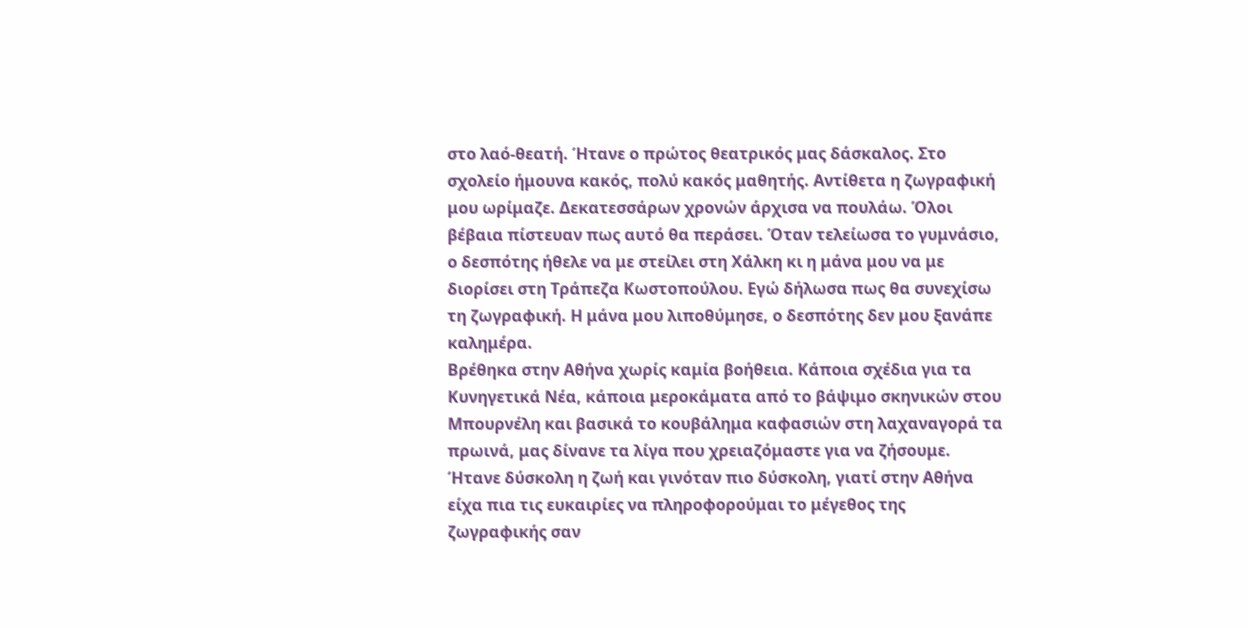στο λαό-θεατή. Ήτανε ο πρώτος θεατρικός μας δάσκαλος. Στο σχολείο ήμουνα κακός, πολύ κακός μαθητής. Αντίθετα η ζωγραφική μου ωρίμαζε. Δεκατεσσάρων χρονών άρχισα να πουλάω. Όλοι βέβαια πίστευαν πως αυτό θα περάσει. Όταν τελείωσα το γυμνάσιο, ο δεσπότης ήθελε να με στείλει στη Χάλκη κι η μάνα μου να με διορίσει στη Τράπεζα Κωστοπούλου. Εγώ δήλωσα πως θα συνεχίσω τη ζωγραφική. Η μάνα μου λιποθύμησε, ο δεσπότης δεν μου ξανάπε καλημέρα.
Βρέθηκα στην Αθήνα χωρίς καμία βοήθεια. Κάποια σχέδια για τα Κυνηγετικά Νέα, κάποια μεροκάματα από το βάψιμο σκηνικών στου Μπουρνέλη και βασικά το κουβάλημα καφασιών στη λαχαναγορά τα πρωινά, μας δίνανε τα λίγα που χρειαζόμαστε για να ζήσουμε. Ήτανε δύσκολη η ζωή και γινόταν πιο δύσκολη, γιατί στην Αθήνα είχα πια τις ευκαιρίες να πληροφορούμαι το μέγεθος της ζωγραφικής σαν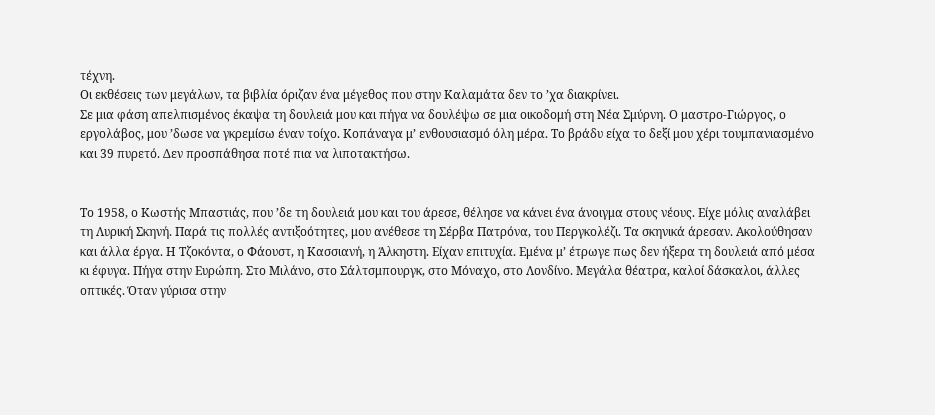τέχνη.
Οι εκθέσεις των μεγάλων, τα βιβλία όριζαν ένα μέγεθος που στην Καλαμάτα δεν το ’χα διακρίνει.
Σε μια φάση απελπισμένος έκαψα τη δουλειά μου και πήγα να δουλέψω σε μια οικοδομή στη Νέα Σμύρνη. Ο μαστρο-Γιώργος, ο εργολάβος, μου ’δωσε να γκρεμίσω έναν τοίχο. Κοπάναγα μ’ ενθουσιασμό όλη μέρα. Το βράδυ είχα το δεξί μου χέρι τουμπανιασμένο και 39 πυρετό. Δεν προσπάθησα ποτέ πια να λιποτακτήσω.


Το 1958, ο Κωστής Μπαστιάς, που ’δε τη δουλειά μου και του άρεσε, θέλησε να κάνει ένα άνοιγμα στους νέους. Είχε μόλις αναλάβει τη Λυρική Σκηνή. Παρά τις πολλές αντιξοότητες, μου ανέθεσε τη Σέρβα Πατρόνα, του Περγκολέζι. Τα σκηνικά άρεσαν. Ακολούθησαν και άλλα έργα. Η Τζοκόντα, ο Φάουστ, η Κασσιανή, η Άλκηστη. Είχαν επιτυχία. Εμένα μ’ έτρωγε πως δεν ήξερα τη δουλειά από μέσα κι έφυγα. Πήγα στην Ευρώπη. Στο Μιλάνο, στο Σάλτσμπουργκ, στο Μόναχο, στο Λονδίνο. Μεγάλα θέατρα, καλοί δάσκαλοι, άλλες οπτικές. Όταν γύρισα στην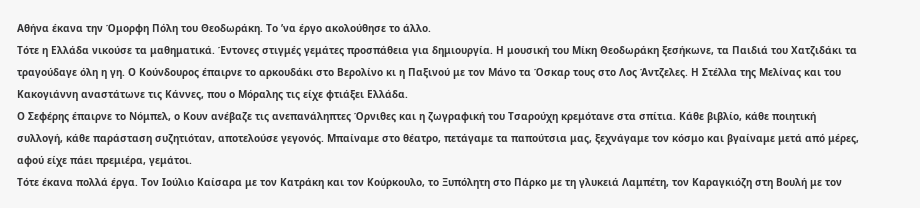Αθήνα έκανα την Όμορφη Πόλη του Θεοδωράκη. Το ’να έργο ακολούθησε το άλλο.
Τότε η Ελλάδα νικούσε τα μαθηματικά. Έντονες στιγμές γεμάτες προσπάθεια για δημιουργία. Η μουσική του Μίκη Θεοδωράκη ξεσήκωνε, τα Παιδιά του Χατζιδάκι τα τραγούδαγε όλη η γη. Ο Κούνδουρος έπαιρνε το αρκουδάκι στο Βερολίνο κι η Παξινού με τον Μάνο τα Όσκαρ τους στο Λος Άντζελες. Η Στέλλα της Μελίνας και του Κακογιάννη αναστάτωνε τις Κάννες, που ο Μόραλης τις είχε φτιάξει Ελλάδα.
Ο Σεφέρης έπαιρνε το Νόμπελ, ο Κουν ανέβαζε τις ανεπανάληπτες Όρνιθες και η ζωγραφική του Τσαρούχη κρεμότανε στα σπίτια. Κάθε βιβλίο, κάθε ποιητική συλλογή, κάθε παράσταση συζητιόταν, αποτελούσε γεγονός. Μπαίναμε στο θέατρο, πετάγαμε τα παπούτσια μας, ξεχνάγαμε τον κόσμο και βγαίναμε μετά από μέρες, αφού είχε πάει πρεμιέρα, γεμάτοι.
Τότε έκανα πολλά έργα. Τον Ιούλιο Καίσαρα με τον Κατράκη και τον Κούρκουλο, το Ξυπόλητη στο Πάρκο με τη γλυκειά Λαμπέτη, τον Καραγκιόζη στη Βουλή με τον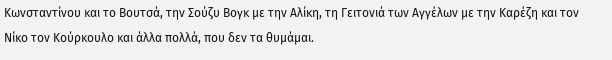Κωνσταντίνου και το Βουτσά, την Σούζυ Βογκ με την Αλίκη, τη Γειτονιά των Αγγέλων με την Καρέζη και τον Νίκο τον Κούρκουλο και άλλα πολλά, που δεν τα θυμάμαι.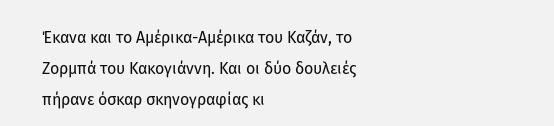Έκανα και το Αμέρικα-Αμέρικα του Καζάν, το Ζορμπά του Κακογιάννη. Και οι δύο δουλειές πήρανε όσκαρ σκηνογραφίας κι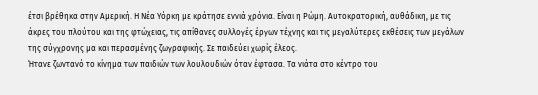έτσι βρέθηκα στην Αμερική. Η Νέα Υόρκη με κράτησε εννιά χρόνια. Είναι η Ρώμη. Αυτοκρατορική, αυθάδικη, με τις άκρες του πλούτου και της φτώχειας, τις απίθανες συλλογές έργων τέχνης και τις μεγαλύτερες εκθέσεις των μεγάλων της σύγχρονης μα και περασμένης ζωγραφικής. Σε παιδεύει χωρίς έλεος.
Ήτανε ζωντανό το κίνημα των παιδιών των λουλουδιών όταν έφτασα. Τα νιάτα στο κέντρο του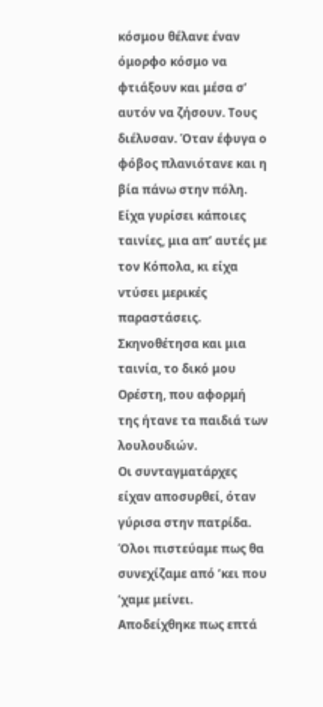κόσμου θέλανε έναν όμορφο κόσμο να φτιάξουν και μέσα σ’ αυτόν να ζήσουν. Τους διέλυσαν. Όταν έφυγα ο φόβος πλανιότανε και η βία πάνω στην πόλη.
Είχα γυρίσει κάποιες ταινίες, μια απ’ αυτές με τον Κόπολα, κι είχα ντύσει μερικές παραστάσεις. Σκηνοθέτησα και μια ταινία, το δικό μου Ορέστη, που αφορμή της ήτανε τα παιδιά των λουλουδιών.
Οι συνταγματάρχες είχαν αποσυρθεί, όταν γύρισα στην πατρίδα. Όλοι πιστεύαμε πως θα συνεχίζαμε από ’κει που ’χαμε μείνει. Αποδείχθηκε πως επτά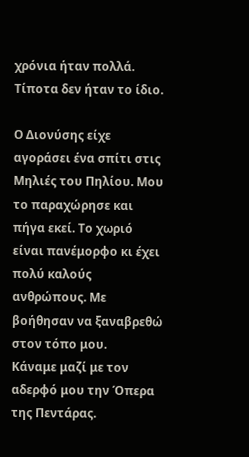χρόνια ήταν πολλά. Τίποτα δεν ήταν το ίδιο.

Ο Διονύσης είχε αγοράσει ένα σπίτι στις Μηλιές του Πηλίου. Μου το παραχώρησε και πήγα εκεί. Το χωριό είναι πανέμορφο κι έχει πολύ καλούς ανθρώπους. Με βοήθησαν να ξαναβρεθώ στον τόπο μου.
Κάναμε μαζί με τον αδερφό μου την Όπερα της Πεντάρας.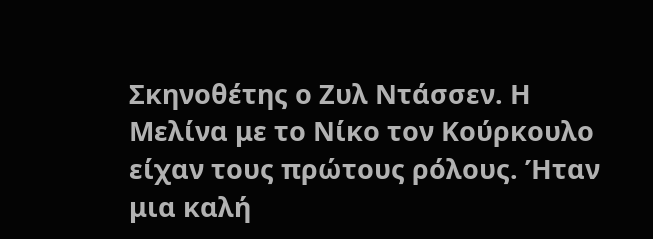Σκηνοθέτης ο Ζυλ Ντάσσεν. Η Μελίνα με το Νίκο τον Κούρκουλο είχαν τους πρώτους ρόλους. Ήταν μια καλή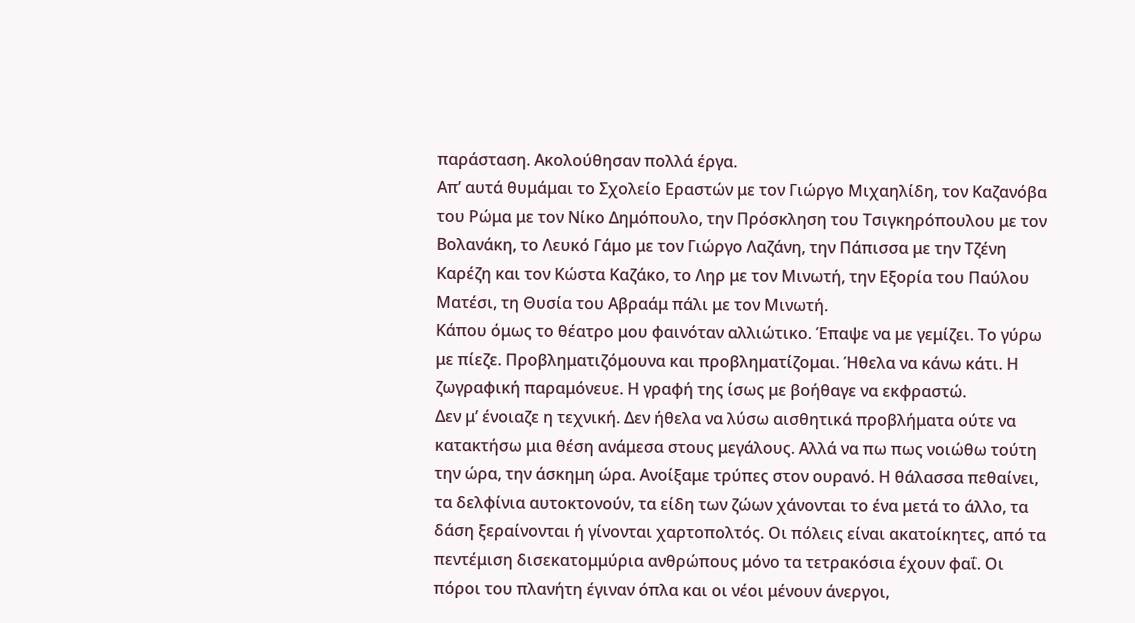παράσταση. Ακολούθησαν πολλά έργα.
Απ’ αυτά θυμάμαι το Σχολείο Εραστών με τον Γιώργο Μιχαηλίδη, τον Καζανόβα του Ρώμα με τον Νίκο Δημόπουλο, την Πρόσκληση του Τσιγκηρόπουλου με τον Βολανάκη, το Λευκό Γάμο με τον Γιώργο Λαζάνη, την Πάπισσα με την Τζένη Καρέζη και τον Κώστα Καζάκο, το Ληρ με τον Μινωτή, την Εξορία του Παύλου Ματέσι, τη Θυσία του Αβραάμ πάλι με τον Μινωτή.
Κάπου όμως το θέατρο μου φαινόταν αλλιώτικο. Έπαψε να με γεμίζει. Το γύρω με πίεζε. Προβληματιζόμουνα και προβληματίζομαι. Ήθελα να κάνω κάτι. Η ζωγραφική παραμόνευε. Η γραφή της ίσως με βοήθαγε να εκφραστώ.
Δεν μ’ ένοιαζε η τεχνική. Δεν ήθελα να λύσω αισθητικά προβλήματα ούτε να κατακτήσω μια θέση ανάμεσα στους μεγάλους. Αλλά να πω πως νοιώθω τούτη την ώρα, την άσκημη ώρα. Ανοίξαμε τρύπες στον ουρανό. Η θάλασσα πεθαίνει, τα δελφίνια αυτοκτονούν, τα είδη των ζώων χάνονται το ένα μετά το άλλο, τα δάση ξεραίνονται ή γίνονται χαρτοπολτός. Οι πόλεις είναι ακατοίκητες, από τα πεντέμιση δισεκατομμύρια ανθρώπους μόνο τα τετρακόσια έχουν φαΐ. Οι πόροι του πλανήτη έγιναν όπλα και οι νέοι μένουν άνεργοι,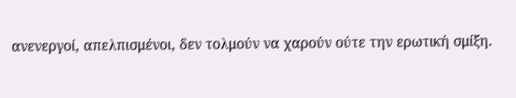ανενεργοί, απελπισμένοι, δεν τολμούν να χαρούν ούτε την ερωτική σμίξη.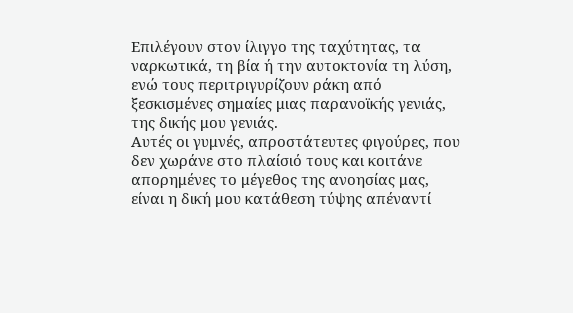Επιλέγουν στον ίλιγγο της ταχύτητας, τα ναρκωτικά, τη βία ή την αυτοκτονία τη λύση, ενώ τους περιτριγυρίζουν ράκη από ξεσκισμένες σημαίες μιας παρανοϊκής γενιάς, της δικής μου γενιάς.
Αυτές οι γυμνές, απροστάτευτες φιγούρες, που δεν χωράνε στο πλαίσιό τους και κοιτάνε απορημένες το μέγεθος της ανοησίας μας, είναι η δική μου κατάθεση τύψης απέναντί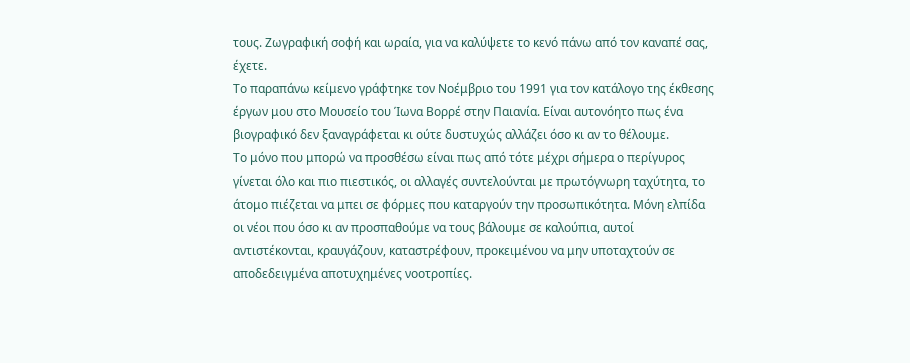τους. Ζωγραφική σοφή και ωραία, για να καλύψετε το κενό πάνω από τον καναπέ σας, έχετε.
Το παραπάνω κείμενο γράφτηκε τον Νοέμβριο του 1991 για τον κατάλογο της έκθεσης έργων μου στο Μουσείο του Ίωνα Βορρέ στην Παιανία. Είναι αυτονόητο πως ένα βιογραφικό δεν ξαναγράφεται κι ούτε δυστυχώς αλλάζει όσο κι αν το θέλουμε.
Το μόνο που μπορώ να προσθέσω είναι πως από τότε μέχρι σήμερα ο περίγυρος γίνεται όλο και πιο πιεστικός, οι αλλαγές συντελούνται με πρωτόγνωρη ταχύτητα, το άτομο πιέζεται να μπει σε φόρμες που καταργούν την προσωπικότητα. Μόνη ελπίδα οι νέοι που όσο κι αν προσπαθούμε να τους βάλουμε σε καλούπια, αυτοί αντιστέκονται, κραυγάζουν, καταστρέφουν, προκειμένου να μην υποταχτούν σε αποδεδειγμένα αποτυχημένες νοοτροπίες.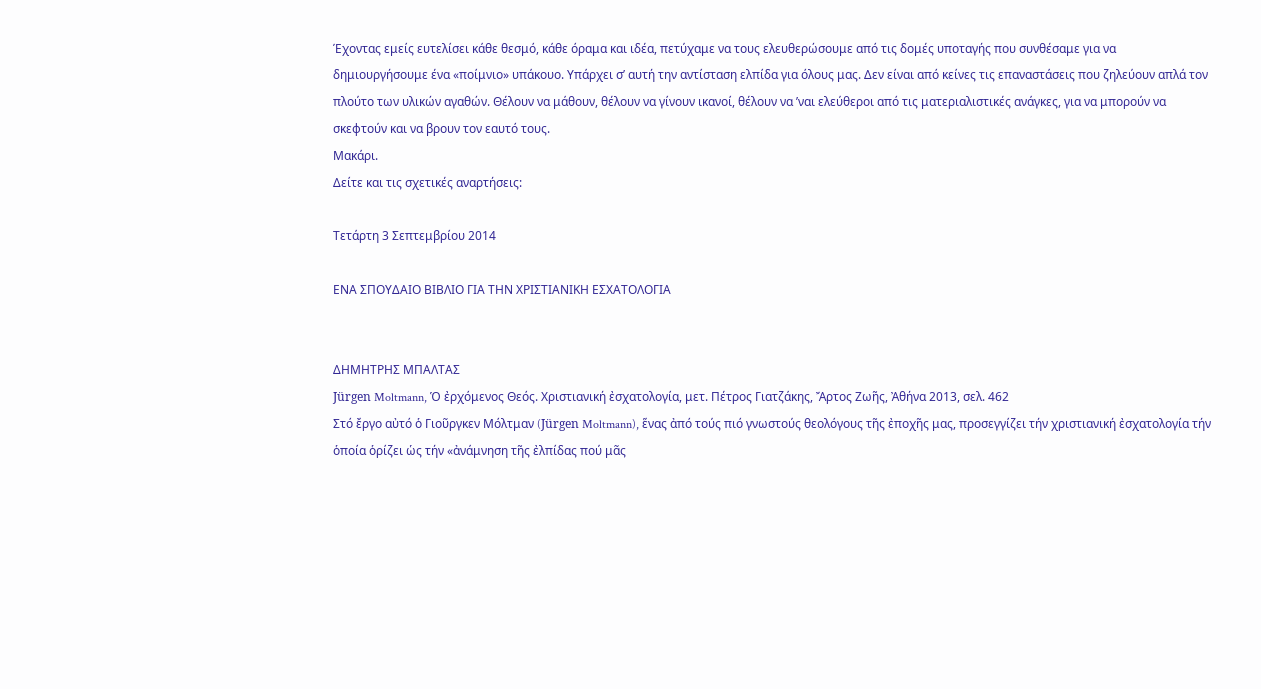Έχοντας εμείς ευτελίσει κάθε θεσμό, κάθε όραμα και ιδέα, πετύχαμε να τους ελευθερώσουμε από τις δομές υποταγής που συνθέσαμε για να δημιουργήσουμε ένα «ποίμνιο» υπάκουο. Υπάρχει σ’ αυτή την αντίσταση ελπίδα για όλους μας. Δεν είναι από κείνες τις επαναστάσεις που ζηλεύουν απλά τον πλούτο των υλικών αγαθών. Θέλουν να μάθουν, θέλουν να γίνουν ικανοί, θέλουν να ’ναι ελεύθεροι από τις ματεριαλιστικές ανάγκες, για να μπορούν να σκεφτούν και να βρουν τον εαυτό τους.
Μακάρι.
Δείτε και τις σχετικές αναρτήσεις:

Τετάρτη 3 Σεπτεμβρίου 2014

ΕΝΑ ΣΠΟΥΔΑΙΟ ΒΙΒΛΙΟ ΓΙΑ ΤΗΝ ΧΡΙΣΤΙΑΝΙΚΗ ΕΣΧΑΤΟΛΟΓΙΑ


ΔΗΜΗΤΡΗΣ ΜΠΑΛΤΑΣ
Jürgen Moltmann, Ὁ ἐρχόμενος Θεός. Χριστιανική ἐσχατολογία, μετ. Πέτρος Γιατζάκης, Ἄρτος Ζωῆς, Ἀθήνα 2013, σελ. 462
Στό ἔργο αὐτό ὁ Γιοῦργκεν Μόλτμαν (Jürgen Moltmann), ἕνας ἀπό τούς πιό γνωστούς θεολόγους τῆς ἐποχῆς μας, προσεγγίζει τήν χριστιανική ἐσχατολογία τήν ὁποία ὁρίζει ὡς τήν «ἀνάμνηση τῆς ἐλπίδας πού μᾶς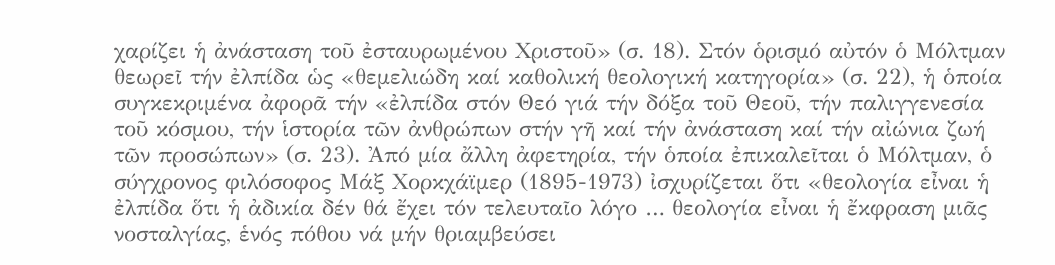χαρίζει ἡ ἀνάσταση τοῦ ἐσταυρωμένου Χριστοῦ» (σ. 18). Στόν ὁρισμό αὐτόν ὁ Μόλτμαν θεωρεῖ τήν ἐλπίδα ὡς «θεμελιώδη καί καθολική θεολογική κατηγορία» (σ. 22), ἡ ὁποία συγκεκριμένα ἀφορᾶ τήν «ἐλπίδα στόν Θεό γιά τήν δόξα τοῦ Θεοῦ, τήν παλιγγενεσία τοῦ κόσμου, τήν ἱστορία τῶν ἀνθρώπων στήν γῆ καί τήν ἀνάσταση καί τήν αἰώνια ζωή τῶν προσώπων» (σ. 23). Ἀπό μία ἄλλη ἀφετηρία, τήν ὁποία ἐπικαλεῖται ὁ Μόλτμαν, ὁ σύγχρονος φιλόσοφος Μάξ Χορκχάϊμερ (1895-1973) ἰσχυρίζεται ὅτι «θεολογία εἶναι ἡ ἐλπίδα ὅτι ἡ ἀδικία δέν θά ἔχει τόν τελευταῖο λόγο … θεολογία εἶναι ἡ ἔκφραση μιᾶς νοσταλγίας, ἑνός πόθου νά μήν θριαμβεύσει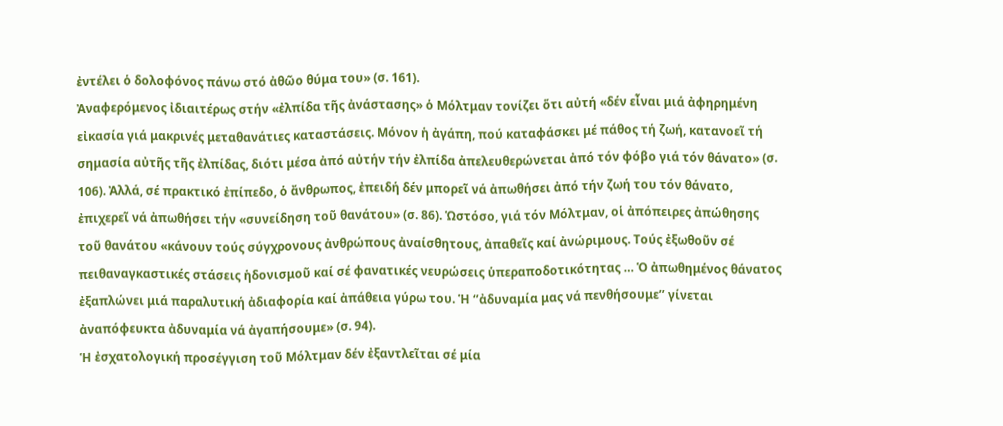ἐντέλει ὁ δολοφόνος πάνω στό ἀθῶο θύμα του» (σ. 161).
Ἀναφερόμενος ἰδιαιτέρως στήν «ἐλπίδα τῆς ἀνάστασης» ὁ Μόλτμαν τονίζει ὅτι αὐτή «δέν εἶναι μιά ἀφηρημένη εἰκασία γιά μακρινές μεταθανάτιες καταστάσεις. Μόνον ἡ ἀγάπη, πού καταφάσκει μέ πάθος τή ζωή, κατανοεῖ τή σημασία αὐτῆς τῆς ἐλπίδας, διότι μέσα ἀπό αὐτήν τήν ἐλπίδα ἀπελευθερώνεται ἀπό τόν φόβο γιά τόν θάνατο» (σ. 106). Ἀλλά, σέ πρακτικό ἐπίπεδο, ὁ ἄνθρωπος, ἐπειδή δέν μπορεῖ νά ἀπωθήσει ἀπό τήν ζωή του τόν θάνατο, ἐπιχερεῖ νά ἀπωθήσει τήν «συνείδηση τοῦ θανάτου» (σ. 86). Ὡστόσο, γιά τόν Μόλτμαν, οἱ ἀπόπειρες ἀπώθησης τοῦ θανάτου «κάνουν τούς σύγχρονους ἀνθρώπους ἀναίσθητους, ἀπαθεῖς καί ἀνώριμους. Τούς ἐξωθοῦν σέ πειθαναγκαστικές στάσεις ἡδονισμοῦ καί σέ φανατικές νευρώσεις ὑπεραποδοτικότητας … Ὁ ἀπωθημένος θάνατος ἐξαπλώνει μιά παραλυτική ἀδιαφορία καί ἀπάθεια γύρω του. Ἡ ‘’ἀδυναμία μας νά πενθήσουμε’’ γίνεται ἀναπόφευκτα ἀδυναμία νά ἀγαπήσουμε» (σ. 94).
Ἡ ἐσχατολογική προσέγγιση τοῦ Μόλτμαν δέν ἐξαντλεῖται σέ μία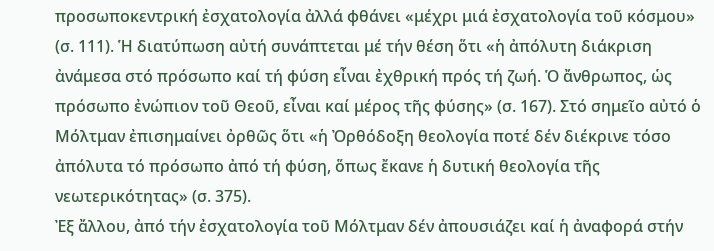προσωποκεντρική ἐσχατολογία ἀλλά φθάνει «μέχρι μιά ἐσχατολογία τοῦ κόσμου» (σ. 111). Ἡ διατύπωση αὐτή συνάπτεται μέ τήν θέση ὅτι «ἡ ἀπόλυτη διάκριση ἀνάμεσα στό πρόσωπο καί τή φύση εἶναι ἐχθρική πρός τή ζωή. Ὁ ἄνθρωπος, ὡς πρόσωπο ἐνώπιον τοῦ Θεοῦ, εἶναι καί μέρος τῆς φύσης» (σ. 167). Στό σημεῖο αὐτό ὁ Μόλτμαν ἐπισημαίνει ὀρθῶς ὅτι «ἡ Ὀρθόδοξη θεολογία ποτέ δέν διέκρινε τόσο ἀπόλυτα τό πρόσωπο ἀπό τή φύση, ὅπως ἔκανε ἡ δυτική θεολογία τῆς νεωτερικότητας» (σ. 375).
Ἐξ ἄλλου, ἀπό τήν ἐσχατολογία τοῦ Μόλτμαν δέν ἀπουσιάζει καί ἡ ἀναφορά στήν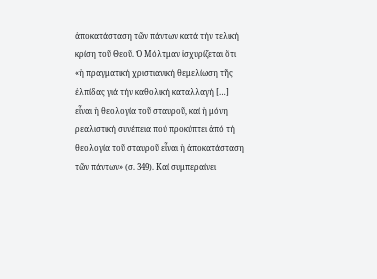ἀποκατάσταση τῶν πάντων κατά τήν τελική κρίση τοῦ Θεοῦ. Ὁ Μόλτμαν ἰσχυρίζεται ὅτι «ἡ πραγματική χριστιανική θεμελίωση τῆς ἐλπίδας γιά τήν καθολική καταλλαγή […] εἶναι ἡ θεολογία τοῦ σταυροῦ, καί ἡ μόνη ρεαλιστική συνέπεια πού προκύπτει ἀπό τή θεολογία τοῦ σταυροῦ εἶναι ἡ ἀποκατάσταση τῶν πάντων» (σ. 349). Καί συμπεραίνει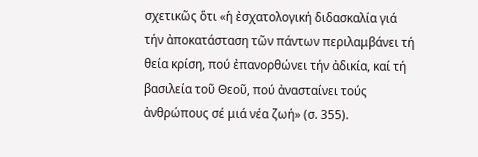σχετικῶς ὅτι «ἡ ἐσχατολογική διδασκαλία γιά τήν ἀποκατάσταση τῶν πάντων περιλαμβάνει τή θεία κρίση, πού ἐπανορθώνει τήν ἀδικία, καί τή βασιλεία τοῦ Θεοῦ, πού ἀνασταίνει τούς ἀνθρώπους σέ μιά νέα ζωή» (σ. 355).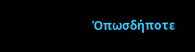Ὁπωσδήποτε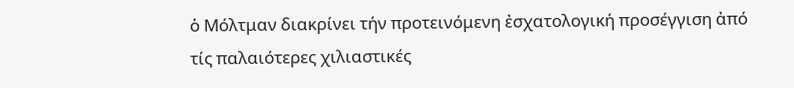ὁ Μόλτμαν διακρίνει τήν προτεινόμενη ἐσχατολογική προσέγγιση ἀπό τίς παλαιότερες χιλιαστικές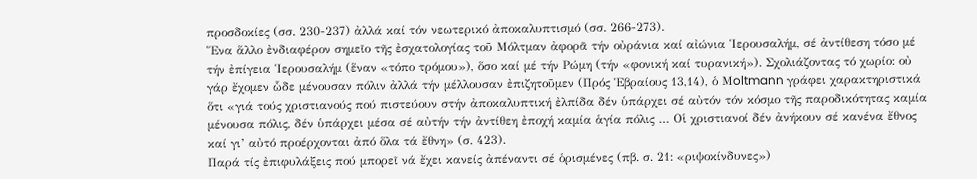προσδοκίες (σσ. 230-237) ἀλλά καί τόν νεωτερικό ἀποκαλυπτισμό (σσ. 266-273).
Ἕνα ἅλλο ἐνδιαφέρον σημεῖο τῆς ἐσχατολογίας τοῦ Μόλτμαν ἀφορᾶ τήν οὐράνια καί αἰώνια Ἱερουσαλήμ, σέ ἀντίθεση τόσο μέ τήν ἐπίγεια Ἱερουσαλήμ (ἕναν «τόπο τρόμου»), ὅσο καί μέ τήν Ρώμη (τήν «φονική καί τυρανική»). Σχολιάζοντας τό χωρίο: οὐ γάρ ἔχομεν ὧδε μένουσαν πόλιν ἀλλά τήν μέλλουσαν ἐπιζητοῦμεν (Πρός Ἑβραίους 13,14), ὁ Μoltmann γράφει χαρακτηριστικά ὅτι «γιά τούς χριστιανούς πού πιστεύουν στήν ἀποκαλυπτική ἐλπίδα δέν ὑπάρχει σέ αὐτόν τόν κόσμο τῆς παροδικότητας καμία μένουσα πόλις, δέν ὑπάρχει μέσα σέ αὐτήν τήν ἀντίθεη ἐποχή καμία ἁγία πόλις … Οἱ χριστιανοί δέν ἀνήκουν σέ κανένα ἔθνος καί γι’ αὐτό προέρχονται ἀπό ὅλα τά ἔθνη» (σ. 423).
Παρά τίς ἐπιφυλάξεις πού μπορεῖ νά ἔχει κανείς ἀπέναντι σέ ὁρισμένες (πβ. σ. 21: «ριψοκίνδυνες»)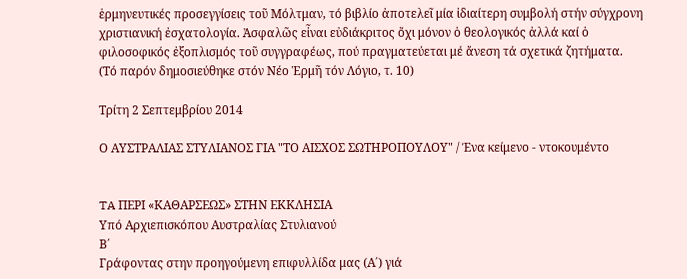ἑρμηνευτικές προσεγγίσεις τοῦ Μόλτμαν, τό βιβλίο ἀποτελεῖ μία ἰδιαίτερη συμβολή στήν σύγχρονη χριστιανική ἐσχατολογία. Ἀσφαλῶς εἶναι εὐδιάκριτος ὄχι μόνον ὁ θεολογικός ἀλλά καί ὁ φιλοσοφικός ἐξοπλισμός τοῦ συγγραφέως, πού πραγματεύεται μέ ἄνεση τά σχετικά ζητήματα.
(Τό παρόν δημοσιεύθηκε στόν Νέο Ἑρμῆ τόν Λόγιο, τ. 10)

Τρίτη 2 Σεπτεμβρίου 2014

Ο ΑΥΣΤΡΑΛΙΑΣ ΣΤΥΛΙΑΝΟΣ ΓΙΑ "ΤΟ ΑΙΣΧΟΣ ΣΩΤΗΡΟΠΟΥΛΟΥ" / Ένα κείμενο - ντοκουμέντο


TA ΠΕΡΙ «ΚΑΘΑΡΣΕΩΣ» ΣΤΗΝ ΕΚΚΛΗΣΙΑ
Υπό Αρχιεπισκόπου Αυστραλίας Στυλιανού
Β΄
Γράφοντας στην προηγούμενη επιφυλλίδα μας (Α΄) γιά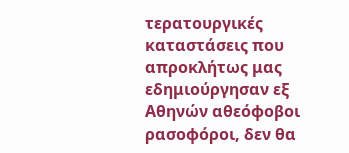τερατουργικές καταστάσεις που απροκλήτως μας εδημιούργησαν εξ Αθηνών αθεόφοβοι ρασοφόροι, δεν θα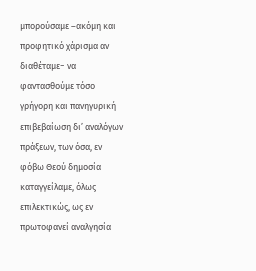μπορούσαμε –ακόμη και προφητικό χάρισμα αν διαθέταμε− να φαντασθούμε τόσο γρήγορη και πανηγυρική επιβεβαίωση δι’ αναλόγων πράξεων, των όσα, εν φόβω Θεού δημοσία καταγγείλαμε, όλως επιλεκτικώς, ως εν πρωτοφανεί αναλγησία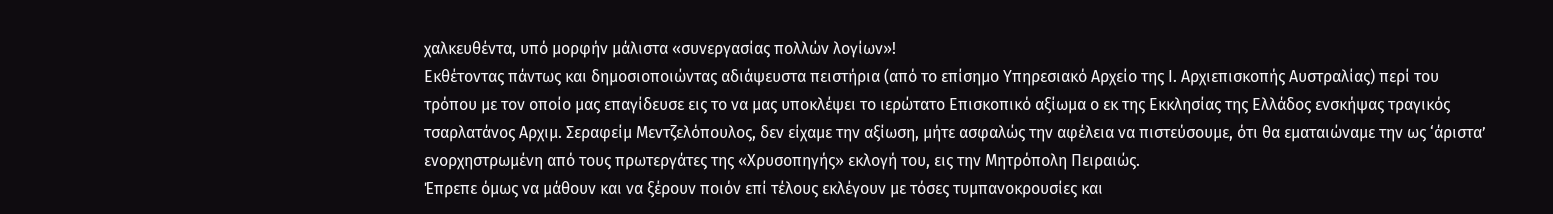χαλκευθέντα, υπό μορφήν μάλιστα «συνεργασίας πολλών λογίων»!
Εκθέτοντας πάντως και δημοσιοποιώντας αδιάψευστα πειστήρια (από το επίσημο Υπηρεσιακό Αρχείο της Ι. Αρχιεπισκοπής Αυστραλίας) περί του τρόπου με τον οποίο μας επαγίδευσε εις το να μας υποκλέψει το ιερώτατο Επισκοπικό αξίωμα ο εκ της Εκκλησίας της Ελλάδος ενσκήψας τραγικός τσαρλατάνος Αρχιμ. Σεραφείμ Μεντζελόπουλος, δεν είχαμε την αξίωση, μήτε ασφαλώς την αφέλεια να πιστεύσουμε, ότι θα εματαιώναμε την ως ‘άριστα’ ενορχηστρωμένη από τους πρωτεργάτες της «Χρυσοπηγής» εκλογή του, εις την Μητρόπολη Πειραιώς.
Έπρεπε όμως να μάθουν και να ξέρουν ποιόν επί τέλους εκλέγουν με τόσες τυμπανοκρουσίες και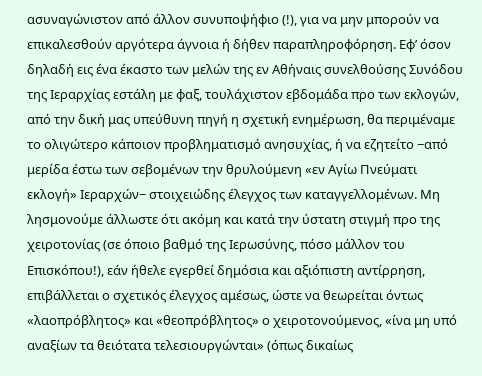ασυναγώνιστον από άλλον συνυποψήφιο (!), για να μην μπορούν να επικαλεσθούν αργότερα άγνοια ή δήθεν παραπληροφόρηση. Εφ’ όσον δηλαδή εις ένα έκαστο των μελών της εν Αθήναις συνελθούσης Συνόδου της Ιεραρχίας εστάλη με φαξ, τουλάχιστον εβδομάδα προ των εκλογών, από την δική μας υπεύθυνη πηγή η σχετική ενημέρωση, θα περιμέναμε το ολιγώτερο κάποιον προβληματισμό ανησυχίας, ή να εζητείτο −από μερίδα έστω των σεβομένων την θρυλούμενη «εν Αγίω Πνεύματι εκλογή» Ιεραρχών− στοιχειώδης έλεγχος των καταγγελλομένων. Μη λησμονούμε άλλωστε ότι ακόμη και κατά την ύστατη στιγμή προ της χειροτονίας (σε όποιο βαθμό της Ιερωσύνης, πόσο μάλλον του Επισκόπου!), εάν ήθελε εγερθεί δημόσια και αξιόπιστη αντίρρηση, επιβάλλεται ο σχετικός έλεγχος αμέσως, ώστε να θεωρείται όντως «λαοπρόβλητος» και «θεοπρόβλητος» ο χειροτονούμενος, «ίνα μη υπό αναξίων τα θειότατα τελεσιουργώνται» (όπως δικαίως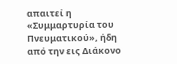απαιτεί η «Συμμαρτυρία του Πνευματικού», ήδη από την εις Διάκονο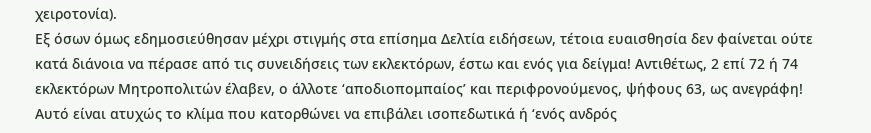χειροτονία).
Εξ όσων όμως εδημοσιεύθησαν μέχρι στιγμής στα επίσημα Δελτία ειδήσεων, τέτοια ευαισθησία δεν φαίνεται ούτε κατά διάνοια να πέρασε από τις συνειδήσεις των εκλεκτόρων, έστω και ενός για δείγμα! Αντιθέτως, 2 επί 72 ή 74 εκλεκτόρων Μητροπολιτών έλαβεν, ο άλλοτε ‘αποδιοπομπαίος’ και περιφρονούμενος, ψήφους 63, ως ανεγράφη!
Αυτό είναι ατυχώς το κλίμα που κατορθώνει να επιβάλει ισοπεδωτικά ή ‘ενός ανδρός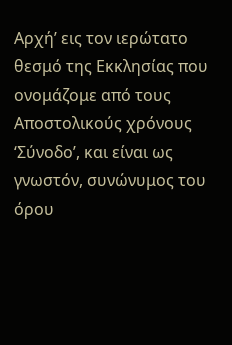Αρχή’ εις τον ιερώτατο θεσμό της Εκκλησίας που ονομάζομε από τους Αποστολικούς χρόνους ‘Σύνοδο’, και είναι ως γνωστόν, συνώνυμος του όρου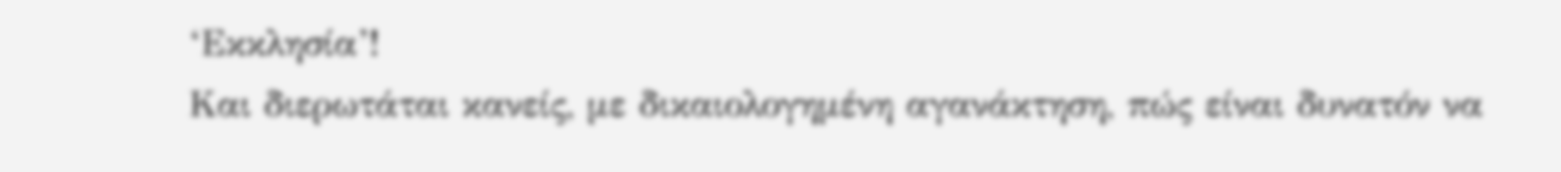‘Εκκλησία’!
Και διερωτάται κανείς, με δικαιολογημένη αγανάκτηση, πώς είναι δυνατόν να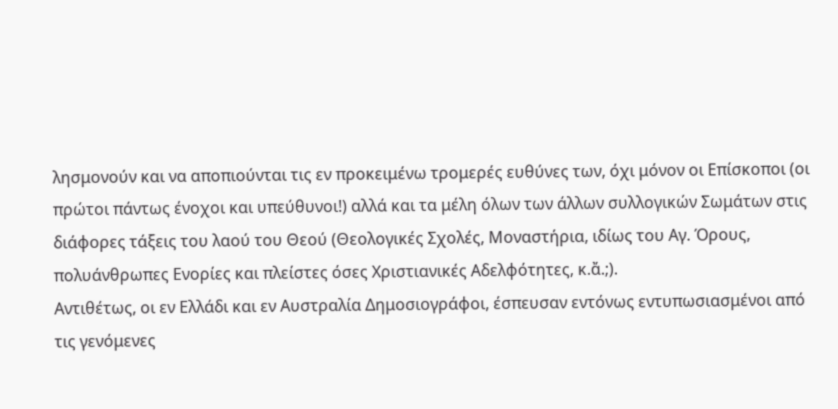λησμονούν και να αποπιούνται τις εν προκειμένω τρομερές ευθύνες των, όχι μόνον οι Επίσκοποι (οι πρώτοι πάντως ένοχοι και υπεύθυνοι!) αλλά και τα μέλη όλων των άλλων συλλογικών Σωμάτων στις διάφορες τάξεις του λαού του Θεού (Θεολογικές Σχολές, Μοναστήρια, ιδίως του Αγ. Όρους, πολυάνθρωπες Ενορίες και πλείστες όσες Χριστιανικές Αδελφότητες, κ.ἄ.;).
Αντιθέτως, οι εν Ελλάδι και εν Αυστραλία Δημοσιογράφοι, έσπευσαν εντόνως εντυπωσιασμένοι από τις γενόμενες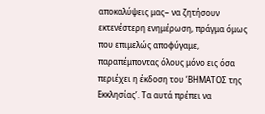αποκαλύψεις μας− να ζητήσουν εκτενέστερη ενημέρωση, πράγμα όμως που επιμελώς αποφύγαμε, παραπέμποντας όλους μόνο εις όσα περιέχει η έκδοση του ‘ΒΗΜΑΤΟΣ της Εκκλησίας’. Τα αυτά πρέπει να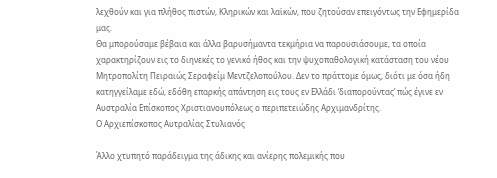λεχθούν και για πλήθος πιστών, Κληρικών και λαϊκών, που ζητούσαν επειγόντως την Εφημερίδα μας.
Θα μπορούσαμε βέβαια και άλλα βαρυσήμαντα τεκμήρια να παρουσιάσουμε, τα οποία χαρακτηρίζουν εις το διηνεκές το γενικό ήθος και την ψυχοπαθολογική κατάσταση του νέου Μητροπoλίτη Πειραιώς Σεραφείμ Μεντζελοπούλου. Δεν το πράττομε όμως, διότι με όσα ήδη κατηγγείλαμε εδώ, εδόθη επαρκής απάντηση εις τους εν Ελλάδι ‘διαπορούντας’ πώς έγινε εν Αυστραλία Επίσκοπος Χριστιανουπόλεως ο περιπετειώδης Αρχιμανδρίτης.
Ο Αρχιεπίσκοπος Αυτραλίας Στυλιανός

Άλλο χτυπητό παράδειγμα της άδικης και ανίερης πολεμικής που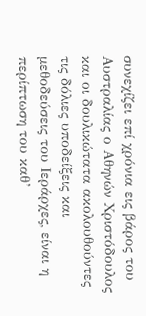συνεχίζει επί χρόνια εις βάρος του Αυστραλίας ο Αθηνών Χριστόδουλος και οι δουλικώτατα ακολουθούντες τις δόλιες υποδείξεις και μεθοδεύσεις του Ιεράρχες, είναι η περίπτωση του καθ’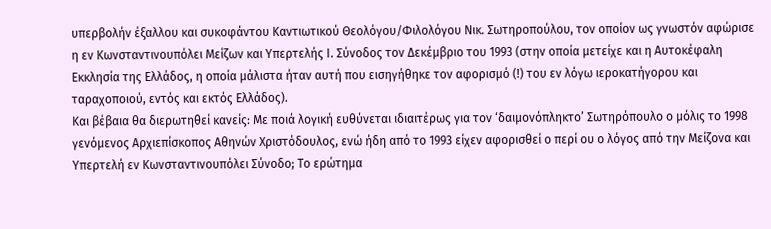υπερβολήν έξαλλου και συκοφάντου Καντιωτικού Θεολόγου/Φιλολόγου Νικ. Σωτηροπούλου, τον οποίον ως γνωστόν αφώρισε η εν Κωνσταντινουπόλει Μείζων και Υπερτελής Ι. Σύνοδος τον Δεκέμβριο του 1993 (στην οποία μετείχε και η Αυτοκέφαλη Εκκλησία της Ελλάδος, η οποία μάλιστα ήταν αυτή που εισηγήθηκε τον αφορισμό (!) του εν λόγω ιεροκατήγορου και ταραχοποιού, εντός και εκτός Ελλάδος).
Και βέβαια θα διερωτηθεί κανείς: Με ποιά λογική ευθύνεται ιδιαιτέρως για τον ‘δαιμονόπληκτο’ Σωτηρόπουλο ο μόλις το 1998 γενόμενος Αρχιεπίσκοπος Αθηνών Χριστόδουλος, ενώ ήδη από το 1993 είχεν αφορισθεί ο περί ου ο λόγος από την Μείζονα και Υπερτελή εν Κωνσταντινουπόλει Σύνοδο; Το ερώτημα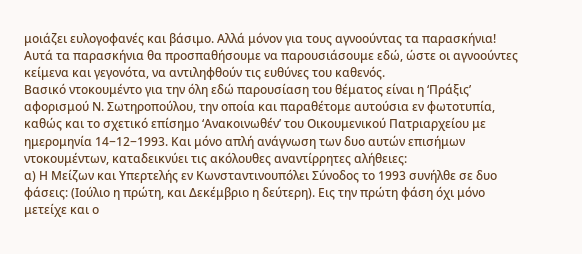μοιάζει ευλογοφανές και βάσιμο. Αλλά μόνον για τους αγνοούντας τα παρασκήνια!
Αυτά τα παρασκήνια θα προσπαθήσουμε να παρουσιάσουμε εδώ, ώστε οι αγνοούντες κείμενα και γεγονότα, να αντιληφθούν τις ευθύνες του καθενός.
Βασικό ντοκουμέντο για την όλη εδώ παρουσίαση του θέματος είναι η ‘Πράξις’ αφορισμού Ν. Σωτηροπούλου, την οποία και παραθέτομε αυτούσια εν φωτοτυπία, καθώς και το σχετικό επίσημο ‘Ανακοινωθέν’ του Οικουμενικού Πατριαρχείου με ημερομηνία 14−12−1993. Και μόνο απλή ανάγνωση των δυο αυτών επισήμων ντοκουμέντων, καταδεικνύει τις ακόλουθες αναντίρρητες αλήθειες:
α) Η Μείζων και Υπερτελής εν Κωνσταντινουπόλει Σύνοδος το 1993 συνήλθε σε δυο φάσεις: (Ιούλιο η πρώτη, και Δεκέμβριο η δεύτερη). Εις την πρώτη φάση όχι μόνο μετείχε και ο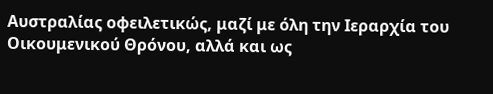Αυστραλίας οφειλετικώς, μαζί με όλη την Ιεραρχία του Οικουμενικού Θρόνου, αλλά και ως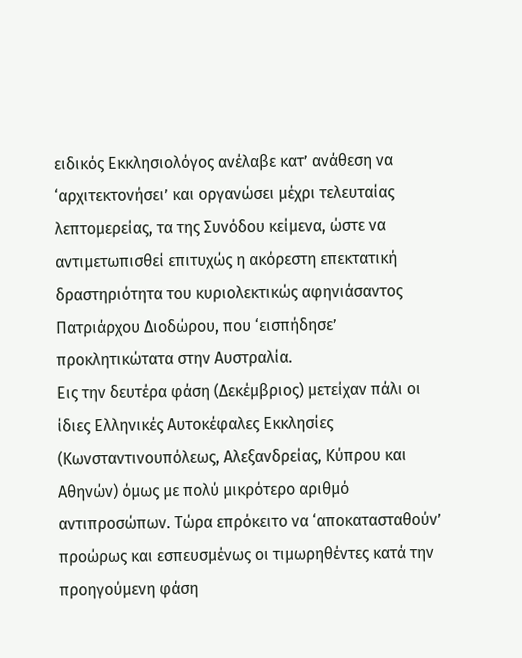ειδικός Εκκλησιολόγος ανέλαβε κατ’ ανάθεση να ‘αρχιτεκτονήσει’ και οργανώσει μέχρι τελευταίας λεπτομερείας, τα της Συνόδου κείμενα, ώστε να αντιμετωπισθεί επιτυχώς η ακόρεστη επεκτατική δραστηριότητα του κυριολεκτικώς αφηνιάσαντος Πατριάρχου Διοδώρου, που ‘εισπήδησε’ προκλητικώτατα στην Αυστραλία.
Εις την δευτέρα φάση (Δεκέμβριος) μετείχαν πάλι οι ίδιες Ελληνικές Αυτοκέφαλες Εκκλησίες (Κωνσταντινουπόλεως, Αλεξανδρείας, Κύπρου και Αθηνών) όμως με πολύ μικρότερο αριθμό αντιπροσώπων. Τώρα επρόκειτο να ‘αποκατασταθούν’ προώρως και εσπευσμένως οι τιμωρηθέντες κατά την προηγούμενη φάση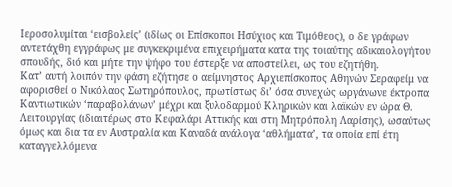Ιεροσολυμίται ‘εισβολείς’ (ιδίως οι Επίσκοποι Ησύχιος και Τιμόθεος), ο δε γράφων αντετάχθη εγγράφως με συγκεκριμένα επιχειρήματα κατα της τοιαύτης αδικαιολογήτου σπουδής, διό και μήτε την ψήφο του έστερξε να αποστείλει, ως του εζητήθη.
Κατ’ αυτή λοιπόν την φάση εζήτησε ο αείμνηστος Αρχιεπίσκοπος Αθηνών Σεραφείμ να αφορισθεί ο Νικόλαος Σωτηρόπουλος, πρωτίστως δι’ όσα συνεχώς ωργάνωνε έκτροπα Καντιωτικών ‘παραβολάνων’ μέχρι και ξυλοδαρμού Κληρικών και λαϊκών εν ώρα Θ. Λειτουργίας (ιδιαιτέρως στο Κεφαλάρι Αττικής και στη Μητρόπολη Λαρίσης), ωσαύτως όμως και δια τα εν Αυστραλία και Καναδά ανάλογα ‘αθλήματα’, τα οποία επί έτη καταγγελλόμενα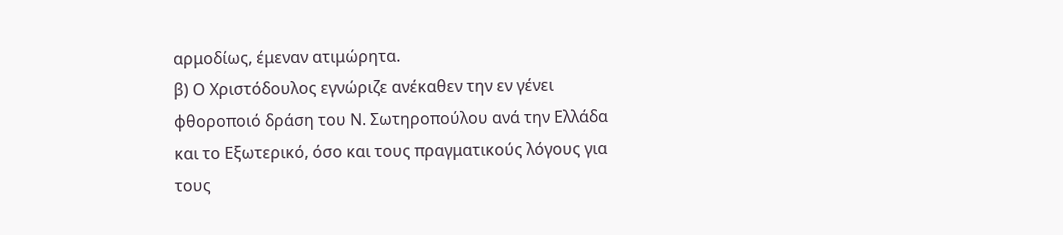αρμοδίως, έμεναν ατιμώρητα.
β) Ο Χριστόδουλος εγνώριζε ανέκαθεν την εν γένει φθοροποιό δράση του Ν. Σωτηροπούλου ανά την Ελλάδα και το Εξωτερικό, όσο και τους πραγματικούς λόγους για τους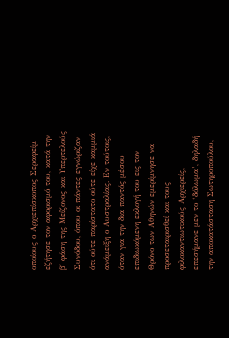οποίους ο Αρχιεπίσκοπος Σεραφείμ εζήτησε τον αφορισμό του, κατά την β΄ φάση της Μείζονος και Υπερτελούς Συνόδου, όπου οι πάντες εγνώριζαν ότι ούτε παρίστατο ούτε είχε καμμιά ανάμειξη ο Αυστραλίας. Εν τούτοις, όταν για την δια παντός μέσου επιδιωκόμενη εκλογή του εις τον Θρόνο των Αθηνών εμερίμνησε να προσεταιρισθεί και τους φιλοκαντιωτικούς Αρχιερείς, επεσήμανε μεν το ‘δόλωμα’, δηλαδή την αποκατάσταση Σωτηροπούλου,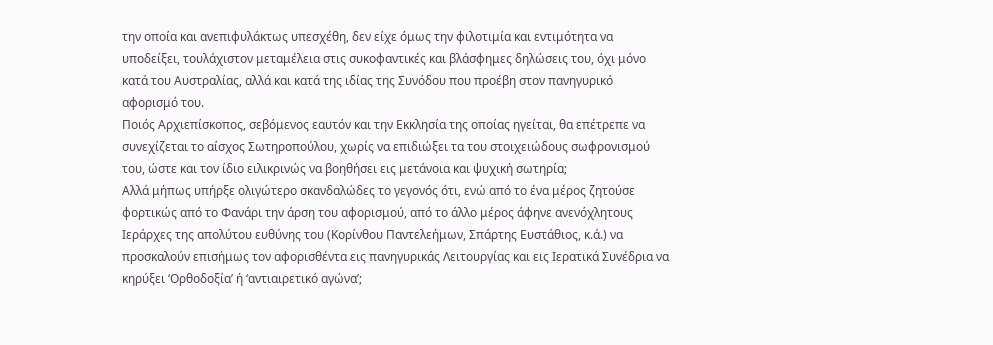την οποία και ανεπιφυλάκτως υπεσχέθη, δεν είχε όμως την φιλοτιμία και εντιμότητα να υποδείξει, τουλάχιστον μεταμέλεια στις συκοφαντικές και βλάσφημες δηλώσεις του, όχι μόνο κατά του Αυστραλίας, αλλά και κατά της ιδίας της Συνόδου που προέβη στον πανηγυρικό αφορισμό του.
Ποιός Aρχιεπίσκοπος, σεβόμενος εαυτόν και την Εκκλησία της οποίας ηγείται, θα επέτρεπε να συνεχίζεται το αίσχος Σωτηροπούλου, χωρίς να επιδιώξει τα του στοιχειώδους σωφρονισμού του, ώστε και τον ίδιο ειλικρινώς να βοηθήσει εις μετάνοια και ψυχική σωτηρία;
Αλλά μήπως υπήρξε ολιγώτερο σκανδαλώδες το γεγονός ότι, ενώ από το ένα μέρος ζητούσε φορτικώς από το Φανάρι την άρση του αφορισμού, από το άλλο μέρος άφηνε ανενόχλητους Ιεράρχες της απολύτου ευθύνης του (Κορίνθου Παντελεήμων, Σπάρτης Ευστάθιος, κ.ά.) να προσκαλούν επισήμως τον αφορισθέντα εις πανηγυρικάς Λειτουργίας και εις Ιερατικά Συνέδρια να κηρύξει ‘Ορθοδοξία’ ή ‘αντιαιρετικό αγώνα’;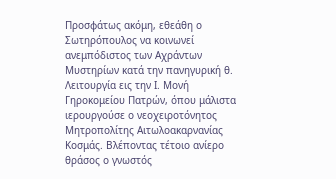Προσφάτως ακόμη, εθεάθη ο Σωτηρόπουλος να κοινωνεί ανεμπόδιστος των Αχράντων Μυστηρίων κατά την πανηγυρική θ. Λειτουργία εις την Ι. Μονή Γηροκομείου Πατρών, όπου μάλιστα ιερουργούσε ο νεοχειροτόνητος Μητροπολίτης Αιτωλοακαρνανίας Κοσμάς. Βλέποντας τέτοιο ανίερο θράσος ο γνωστός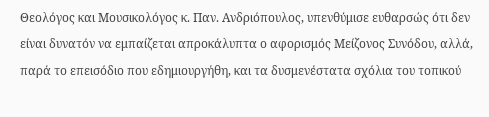Θεολόγος και Μουσικολόγος κ. Παν. Ανδριόπουλος, υπενθύμισε ευθαρσώς ότι δεν είναι δυνατόν να εμπαίζεται απροκάλυπτα ο αφορισμός Μείζονος Συνόδου, αλλά, παρά το επεισόδιο που εδημιουργήθη, και τα δυσμενέστατα σχόλια του τοπικού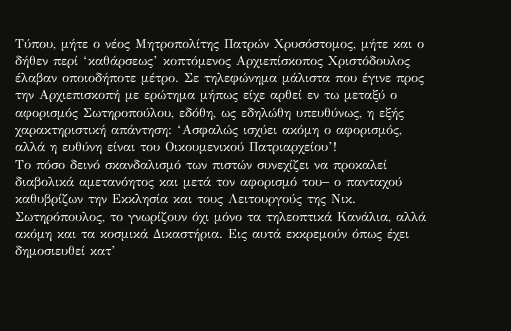Τύπου, μήτε ο νέος Μητροπολίτης Πατρών Χρυσόστομος, μήτε και ο δήθεν περί ‘καθάρσεως’ κοπτόμενος Αρχιεπίσκοπος Χριστόδουλος έλαβαν οποιοδήποτε μέτρο. Σε τηλεφώνημα μάλιστα που έγινε προς την Αρχιεπισκοπή με ερώτημα μήπως είχε αρθεί εν τω μεταξύ ο αφορισμός Σωτηροπούλου, εδόθη, ως εδηλώθη υπευθύνως, η εξής χαρακτηριστική απάντηση: ‘Ασφαλώς ισχύει ακόμη ο αφορισμός, αλλά η ευθύνη είναι του Οικουμενικού Πατριαρχείου’!
Το πόσο δεινό σκανδαλισμό των πιστών συνεχίζει να προκαλεί διαβολικά αμετανόητος και μετά τον αφορισμό του− ο πανταχού καθυβρίζων την Εκκλησία και τους Λειτουργούς της Νικ. Σωτηρόπουλος, το γνωρίζουν όχι μόνο τα τηλεοπτικά Κανάλια, αλλά ακόμη και τα κοσμικά Δικαστήρια. Εις αυτά εκκρεμούν όπως έχει δημοσιευθεί κατ’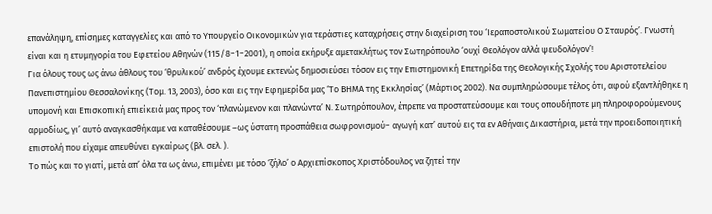επανάληψη, επίσημες καταγγελίες και από το Υπουργείο Οικονομικών για τεράστιες καταχρήσεις στην διαχείριση του ‘Ιεραποστολικού Σωματείου Ο Σταυρός’. Γνωστή είναι και η ετυμηγορία του Εφετείου Αθηνών (115/8−1−2001), η οποία εκήρυξε αμετακλήτως τον Σωτηρόπουλο ‘ουχί Θεολόγον αλλά ψευδολόγον’!
Για όλους τους ως άνω άθλους του ‘θρυλικού’ ανδρός έχουμε εκτενώς δημοσιεύσει τόσον εις την Επιστημονική Επετηρίδα της Θεολογικής Σχολής του Αριστοτελείου Πανεπιστημίου Θεσσαλονίκης (Τομ. 13, 2003), όσο και εις την Εφημερίδα μας ‘Το ΒΗΜΑ της Εκκλησίας’ (Μάρτιος 2002). Να συμπληρώσουμε τέλος ότι, αφού εξαντλήθηκε η υπομονή και Επισκοπική επιείκειά μας προς τον ‘πλανώμενον και πλανώντα’ Ν. Σωτηρόπουλον, έπρεπε να προστατεύσουμε και τους οπουδήποτε μη πληροφορούμενους αρμοδίως, γι’ αυτό αναγκασθήκαμε να καταθέσουμε –ως ύστατη προσπάθεια σωφρονισμού− αγωγή κατ’ αυτού εις τα εν Αθήναις Δικαστήρια, μετά την προειδοποιητική επιστολή που είχαμε απευθύνει εγκαίρως (βλ. σελ. ).
Το πώς και το γιατί, μετά απ’ όλα τα ως άνω, επιμένει με τόσο ‘ζήλο’ ο Αρχιεπίσκοπος Χριστόδουλος να ζητεί την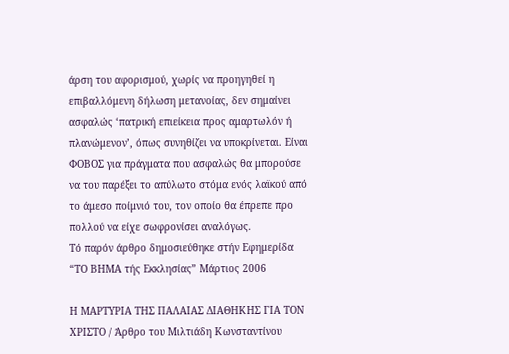άρση του αφορισμού, χωρίς να προηγηθεί η επιβαλλόμενη δήλωση μετανοίας, δεν σημαίνει ασφαλώς ‘πατρική επιείκεια προς αμαρτωλόν ή πλανώμενον’, όπως συνηθίζει να υποκρίνεται. Είναι ΦΟΒΟΣ για πράγματα που ασφαλώς θα μπορούσε να του παρέξει το απύλωτο στόμα ενός λαϊκού από το άμεσο ποίμνιό του, τον οποίο θα έπρεπε προ πολλού να είχε σωφρονίσει αναλόγως.
Τό παρόν άρθρο δημοσιεύθηκε στήν Εφημερίδα “ΤO ΒΗΜΑ τής Εκκλησίας” Μάρτιος 2006

Η ΜΑΡΤΥΡΙΑ ΤΗΣ ΠΑΛΑΙΑΣ ΔΙΑΘΗΚΗΣ ΓΙΑ ΤΟΝ ΧΡΙΣΤΟ / Άρθρο του Μιλτιάδη Κωνσταντίνου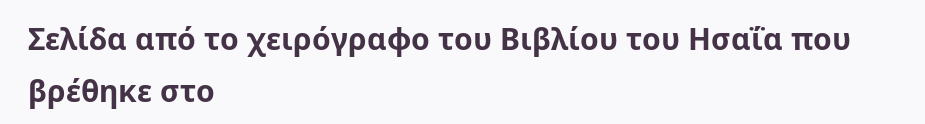Σελίδα από το χειρόγραφο του Βιβλίου του Ησαΐα που βρέθηκε στο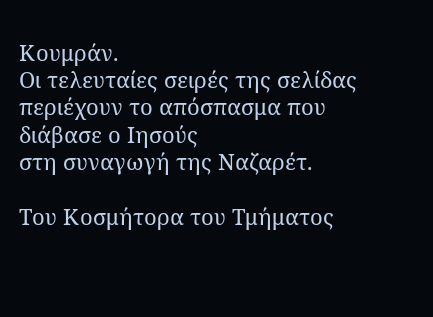Κουμράν.
Οι τελευταίες σειρές της σελίδας περιέχουν το απόσπασμα που διάβασε ο Ιησούς
στη συναγωγή της Ναζαρέτ.

Του Κοσμήτορα του Τμήματος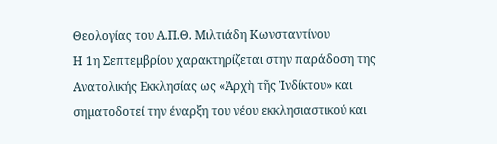Θεολογίας του Α.Π.Θ. Μιλτιάδη Κωνσταντίνου
Η 1η Σεπτεµβρίου χαρακτηρίζεται στην παράδοση της Ανατολικής Εκκλησίας ως «Ἀρχὴ τῆς Ἰνδίκτου» και σηµατοδοτεί την έναρξη του νέου εκκλησιαστικού και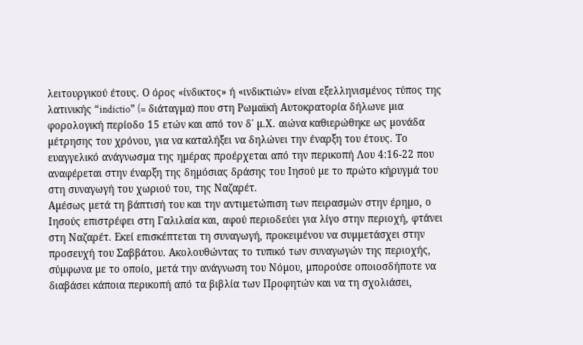λειτουργικού έτους. Ο όρος «ίνδικτος» ή «ινδικτιών» είναι εξελληνισµένος τύπος της λατινικής “indictio” (= διάταγµα) που στη Ρωµαϊκή Αυτοκρατορία δήλωνε µια φορολογική περίοδο 15 ετών και από τον δ΄ µ.Χ. αιώνα καθιερώθηκε ως µονάδα µέτρησης του χρόνου, για να καταλήξει να δηλώνει την έναρξη του έτους. Το ευαγγελικό ανάγνωσµα της ηµέρας προέρχεται από την περικοπή Λου 4:16-22 που αναφέρεται στην έναρξη της δηµόσιας δράσης του Ιησού µε το πρώτο κήρυγµά του στη συναγωγή του χωριού του, της Ναζαρέτ.
Αµέσως µετά τη βάπτισή του και την αντιµετώπιση των πειρασµών στην έρηµο, ο Ιησούς επιστρέφει στη Γαλιλαία και, αφού περιοδεύει για λίγο στην περιοχή, φτάνει στη Ναζαρέτ. Εκεί επισκέπτεται τη συναγωγή, προκειµένου να συµµετάσχει στην προσευχή του Σαββάτου. Ακολουθώντας το τυπικό των συναγωγών της περιοχής, σύµφωνα µε το οποίο, µετά την ανάγνωση του Νόµου, µπορούσε οποιοσδήποτε να διαβάσει κάποια περικοπή από τα βιβλία των Προφητών και να τη σχολιάσει,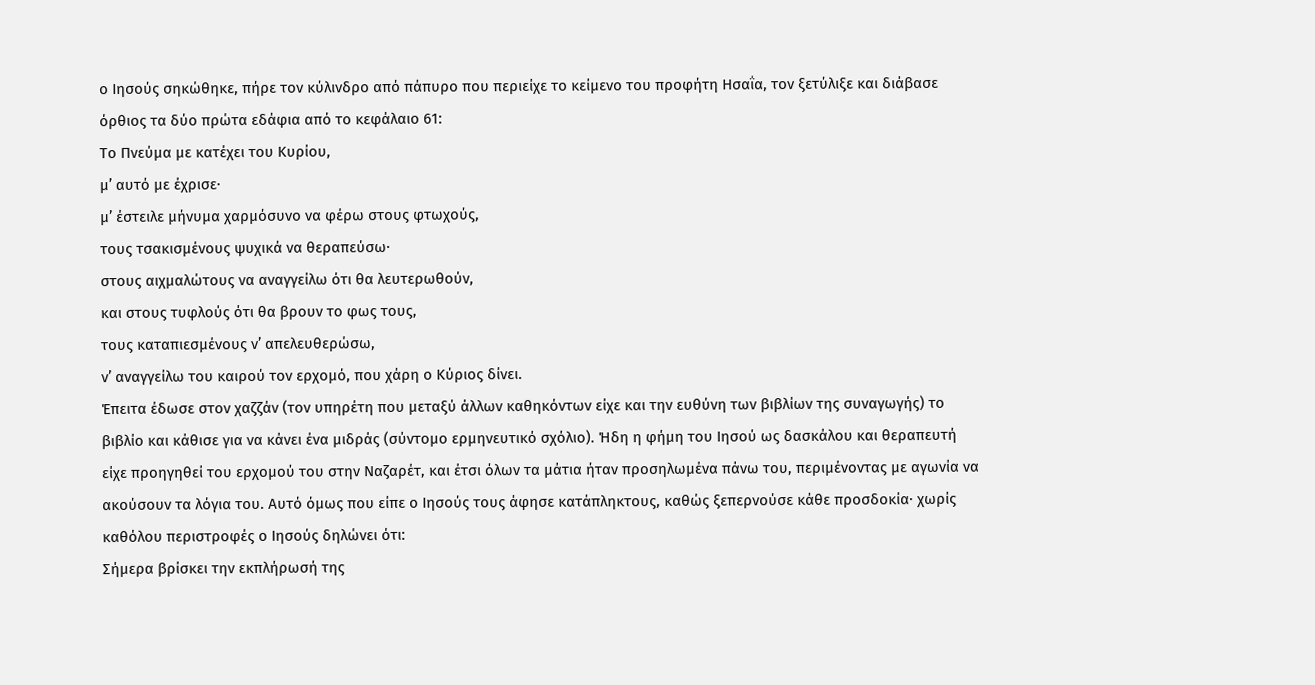ο Ιησούς σηκώθηκε, πήρε τον κύλινδρο από πάπυρο που περιείχε το κείµενο του προφήτη Ησαΐα, τον ξετύλιξε και διάβασε όρθιος τα δύο πρώτα εδάφια από το κεφάλαιο 61:
Το Πνεύµα µε κατέχει του Κυρίου,
µ’ αυτό µε έχρισε·
µ’ έστειλε µήνυµα χαρµόσυνο να φέρω στους φτωχούς,
τους τσακισµένους ψυχικά να θεραπεύσω·
στους αιχµαλώτους να αναγγείλω ότι θα λευτερωθούν,
και στους τυφλούς ότι θα βρουν το φως τους,
τους καταπιεσµένους ν’ απελευθερώσω,
ν’ αναγγείλω του καιρού τον ερχοµό, που χάρη ο Κύριος δίνει.
Έπειτα έδωσε στον χαζζάν (τον υπηρέτη που µεταξύ άλλων καθηκόντων είχε και την ευθύνη των βιβλίων της συναγωγής) το βιβλίο και κάθισε για να κάνει ένα µιδράς (σύντοµο ερµηνευτικό σχόλιο). Ήδη η φήµη του Ιησού ως δασκάλου και θεραπευτή είχε προηγηθεί του ερχοµού του στην Ναζαρέτ, και έτσι όλων τα µάτια ήταν προσηλωµένα πάνω του, περιµένοντας µε αγωνία να ακούσουν τα λόγια του. Αυτό όµως που είπε ο Ιησούς τους άφησε κατάπληκτους, καθώς ξεπερνούσε κάθε προσδοκία· χωρίς καθόλου περιστροφές ο Ιησούς δηλώνει ότι:
Σήµερα βρίσκει την εκπλήρωσή της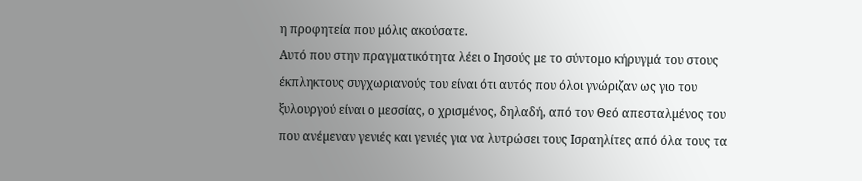η προφητεία που µόλις ακούσατε.
Αυτό που στην πραγµατικότητα λέει ο Ιησούς µε το σύντοµο κήρυγµά του στους έκπληκτους συγχωριανούς του είναι ότι αυτός που όλοι γνώριζαν ως γιο του ξυλουργού είναι ο µεσσίας, ο χρισµένος, δηλαδή, από τον Θεό απεσταλµένος του που ανέµεναν γενιές και γενιές για να λυτρώσει τους Ισραηλίτες από όλα τους τα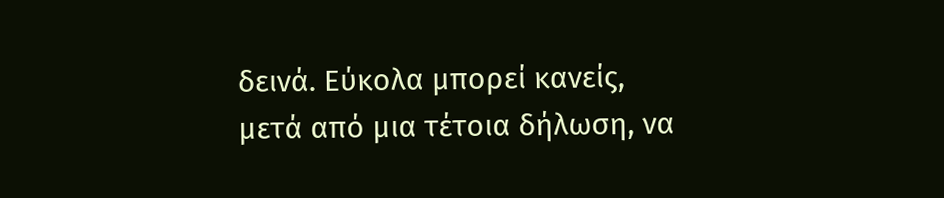δεινά. Εύκολα µπορεί κανείς, µετά από µια τέτοια δήλωση, να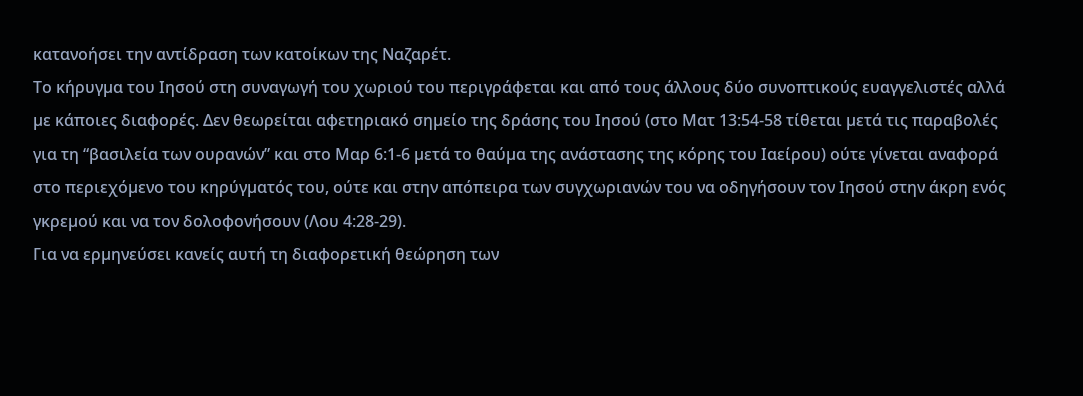κατανοήσει την αντίδραση των κατοίκων της Ναζαρέτ.
Το κήρυγµα του Ιησού στη συναγωγή του χωριού του περιγράφεται και από τους άλλους δύο συνοπτικούς ευαγγελιστές αλλά µε κάποιες διαφορές. Δεν θεωρείται αφετηριακό σηµείο της δράσης του Ιησού (στο Ματ 13:54-58 τίθεται µετά τις παραβολές για τη “βασιλεία των ουρανών” και στο Μαρ 6:1-6 µετά το θαύµα της ανάστασης της κόρης του Ιαείρου) ούτε γίνεται αναφορά στο περιεχόµενο του κηρύγµατός του, ούτε και στην απόπειρα των συγχωριανών του να οδηγήσουν τον Ιησού στην άκρη ενός γκρεµού και να τον δολοφονήσουν (Λου 4:28-29).
Για να ερµηνεύσει κανείς αυτή τη διαφορετική θεώρηση των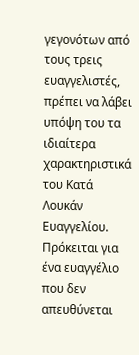γεγονότων από τους τρεις ευαγγελιστές, πρέπει να λάβει υπόψη του τα ιδιαίτερα χαρακτηριστικά του Κατά Λουκάν Ευαγγελίου. Πρόκειται για ένα ευαγγέλιο που δεν απευθύνεται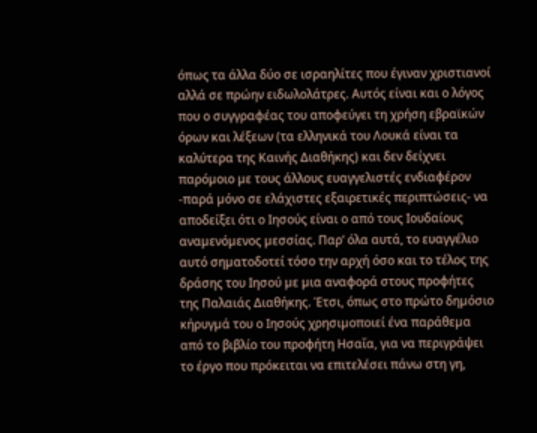όπως τα άλλα δύο σε ισραηλίτες που έγιναν χριστιανοί αλλά σε πρώην ειδωλολάτρες. Αυτός είναι και ο λόγος που ο συγγραφέας του αποφεύγει τη χρήση εβραϊκών όρων και λέξεων (τα ελληνικά του Λουκά είναι τα καλύτερα της Καινής Διαθήκης) και δεν δείχνει παρόµοιο µε τους άλλους ευαγγελιστές ενδιαφέρον -παρά µόνο σε ελάχιστες εξαιρετικές περιπτώσεις- να αποδείξει ότι ο Ιησούς είναι ο από τους Ιουδαίους αναµενόµενος µεσσίας. Παρ’ όλα αυτά, το ευαγγέλιο αυτό σηµατοδοτεί τόσο την αρχή όσο και το τέλος της δράσης του Ιησού µε µια αναφορά στους προφήτες της Παλαιάς Διαθήκης. Έτσι, όπως στο πρώτο δηµόσιο κήρυγµά του ο Ιησούς χρησιµοποιεί ένα παράθεµα από το βιβλίο του προφήτη Ησαΐα, για να περιγράψει το έργο που πρόκειται να επιτελέσει πάνω στη γη,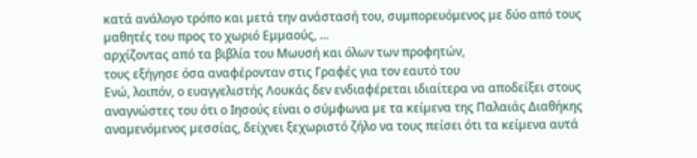κατά ανάλογο τρόπο και µετά την ανάστασή του, συµπορευόµενος µε δύο από τους µαθητές του προς το χωριό Εµµαούς, ...
αρχίζοντας από τα βιβλία του Μωυσή και όλων των προφητών,
τους εξήγησε όσα αναφέρονταν στις Γραφές για τον εαυτό του
Ενώ, λοιπόν, ο ευαγγελιστής Λουκάς δεν ενδιαφέρεται ιδιαίτερα να αποδείξει στους αναγνώστες του ότι ο Ιησούς είναι ο σύµφωνα µε τα κείµενα της Παλαιάς Διαθήκης αναµενόµενος µεσσίας, δείχνει ξεχωριστό ζήλο να τους πείσει ότι τα κείµενα αυτά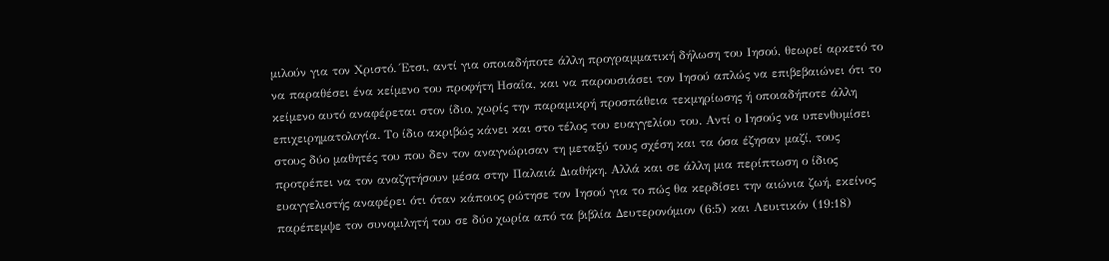µιλούν για τον Χριστό. Έτσι, αντί για οποιαδήποτε άλλη προγραµµατική δήλωση του Ιησού, θεωρεί αρκετό το να παραθέσει ένα κείµενο του προφήτη Ησαΐα, και να παρουσιάσει τον Ιησού απλώς να επιβεβαιώνει ότι το κείµενο αυτό αναφέρεται στον ίδιο, χωρίς την παραµικρή προσπάθεια τεκµηρίωσης ή οποιαδήποτε άλλη επιχειρηµατολογία. Το ίδιο ακριβώς κάνει και στο τέλος του ευαγγελίου του. Αντί ο Ιησούς να υπενθυµίσει στους δύο µαθητές του που δεν τον αναγνώρισαν τη µεταξύ τους σχέση και τα όσα έζησαν µαζί, τους προτρέπει να τον αναζητήσουν µέσα στην Παλαιά Διαθήκη. Αλλά και σε άλλη µια περίπτωση ο ίδιος ευαγγελιστής αναφέρει ότι όταν κάποιος ρώτησε τον Ιησού για το πώς θα κερδίσει την αιώνια ζωή, εκείνος παρέπεµψε τον συνοµιλητή του σε δύο χωρία από τα βιβλία Δευτερονόµιον (6:5) και Λευιτικόν (19:18)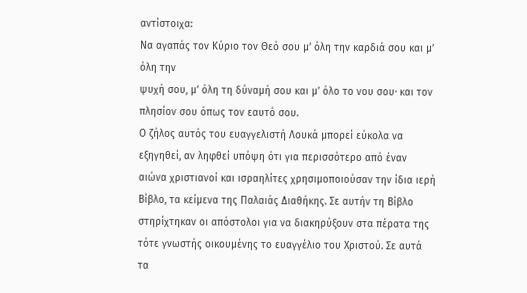αντίστοιχα:
Να αγαπάς τον Κύριο τον Θεό σου µ’ όλη την καρδιά σου και µ’ όλη την
ψυχή σου, µ’ όλη τη δύναµή σου και µ’ όλο το νου σου· και τον πλησίον σου όπως τον εαυτό σου.
Ο ζήλος αυτός του ευαγγελιστή Λουκά µπορεί εύκολα να εξηγηθεί, αν ληφθεί υπόψη ότι για περισσότερο από έναν αιώνα χριστιανοί και ισραηλίτες χρησιµοποιούσαν την ίδια ιερή Βίβλο, τα κείµενα της Παλαιάς Διαθήκης. Σε αυτήν τη Βίβλο στηρίχτηκαν οι απόστολοι για να διακηρύξουν στα πέρατα της τότε γνωστής οικουµένης το ευαγγέλιο του Χριστού. Σε αυτά τα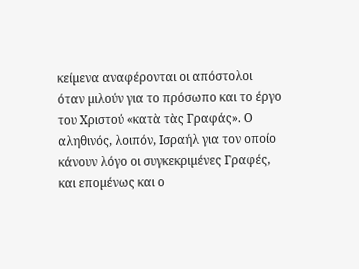κείµενα αναφέρονται οι απόστολοι όταν µιλούν για το πρόσωπο και το έργο του Χριστού «κατὰ τὰς Γραφάς». Ο αληθινός, λοιπόν, Ισραήλ για τον οποίο κάνουν λόγο οι συγκεκριµένες Γραφές, και εποµένως και ο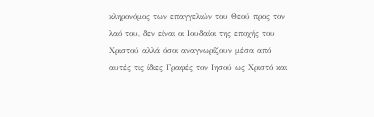κληρονόµος των επαγγελιών του Θεού προς τον λαό του, δεν είναι οι Ιουδαίοι της εποχής του Χριστού αλλά όσοι αναγνωρίζουν µέσα από αυτές τις ίδιες Γραφές τον Ιησού ως Χριστό και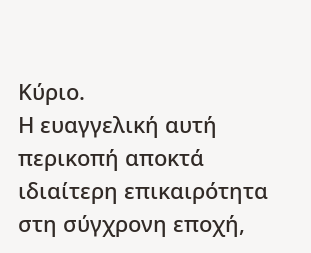Κύριο.
Η ευαγγελική αυτή περικοπή αποκτά ιδιαίτερη επικαιρότητα στη σύγχρονη εποχή,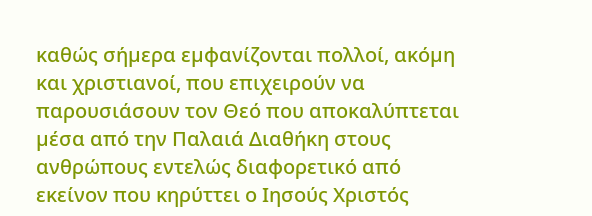καθώς σήµερα εµφανίζονται πολλοί, ακόµη και χριστιανοί, που επιχειρούν να παρουσιάσουν τον Θεό που αποκαλύπτεται µέσα από την Παλαιά Διαθήκη στους ανθρώπους εντελώς διαφορετικό από εκείνον που κηρύττει ο Ιησούς Χριστός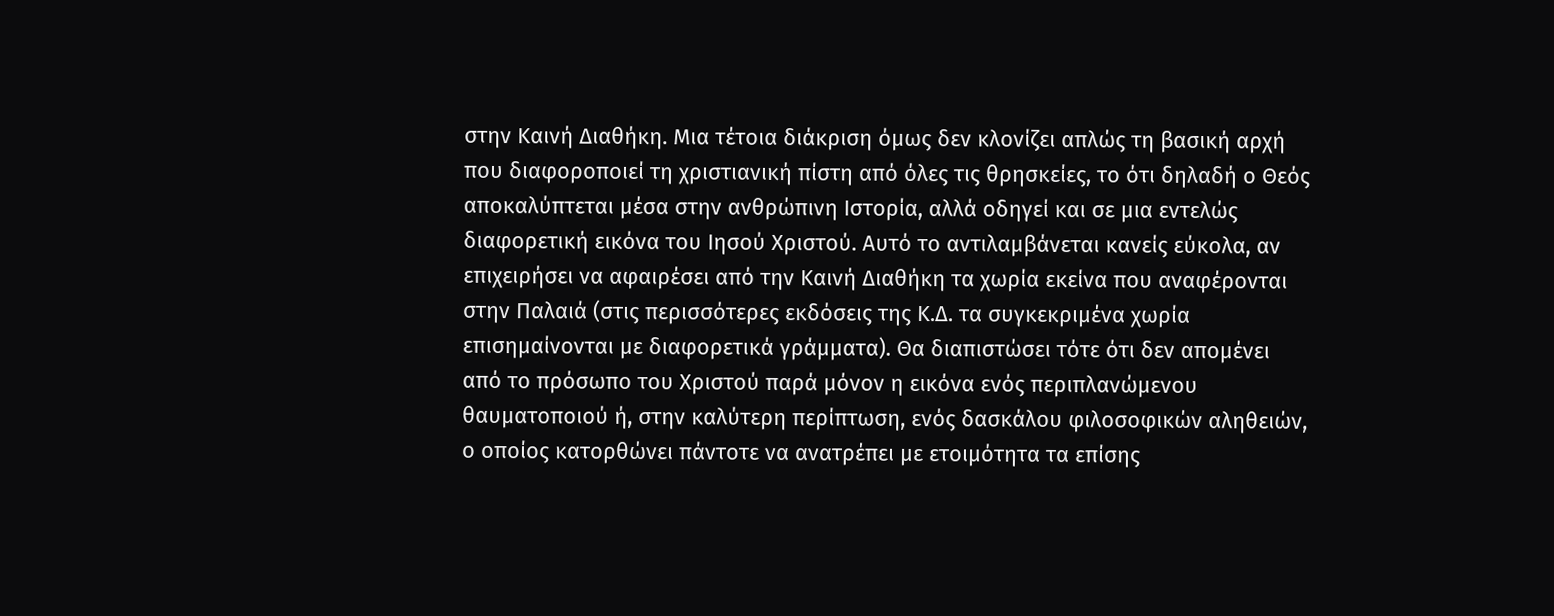στην Καινή Διαθήκη. Μια τέτοια διάκριση όµως δεν κλονίζει απλώς τη βασική αρχή που διαφοροποιεί τη χριστιανική πίστη από όλες τις θρησκείες, το ότι δηλαδή ο Θεός αποκαλύπτεται µέσα στην ανθρώπινη Ιστορία, αλλά οδηγεί και σε µια εντελώς διαφορετική εικόνα του Ιησού Χριστού. Αυτό το αντιλαµβάνεται κανείς εύκολα, αν επιχειρήσει να αφαιρέσει από την Καινή Διαθήκη τα χωρία εκείνα που αναφέρονται στην Παλαιά (στις περισσότερες εκδόσεις της Κ.Δ. τα συγκεκριµένα χωρία επισηµαίνονται µε διαφορετικά γράµµατα). Θα διαπιστώσει τότε ότι δεν αποµένει από το πρόσωπο του Χριστού παρά µόνον η εικόνα ενός περιπλανώµενου θαυµατοποιού ή, στην καλύτερη περίπτωση, ενός δασκάλου φιλοσοφικών αληθειών, ο οποίος κατορθώνει πάντοτε να ανατρέπει µε ετοιµότητα τα επίσης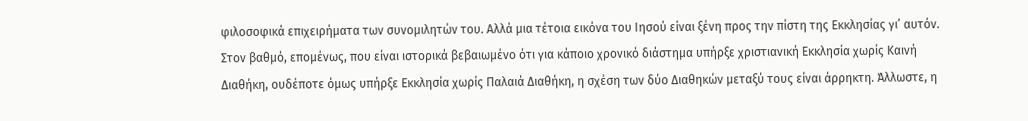φιλοσοφικά επιχειρήµατα των συνοµιλητών του. Αλλά µια τέτοια εικόνα του Ιησού είναι ξένη προς την πίστη της Εκκλησίας γι’ αυτόν.
Στον βαθµό, εποµένως, που είναι ιστορικά βεβαιωµένο ότι για κάποιο χρονικό διάστηµα υπήρξε χριστιανική Εκκλησία χωρίς Καινή Διαθήκη, ουδέποτε όµως υπήρξε Εκκλησία χωρίς Παλαιά Διαθήκη, η σχέση των δύο Διαθηκών µεταξύ τους είναι άρρηκτη. Άλλωστε, η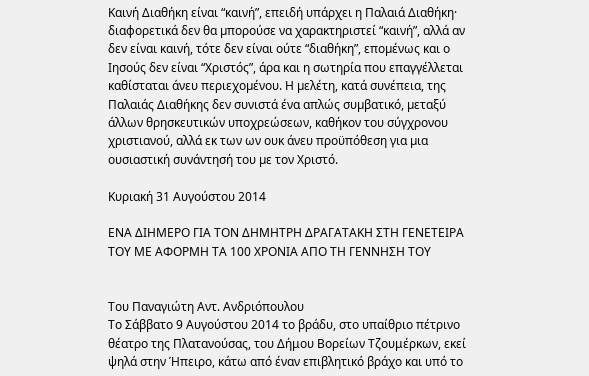Καινή Διαθήκη είναι “καινή”, επειδή υπάρχει η Παλαιά Διαθήκη· διαφορετικά δεν θα µπορούσε να χαρακτηριστεί “καινή”, αλλά αν δεν είναι καινή, τότε δεν είναι ούτε “διαθήκη”, εποµένως και ο Ιησούς δεν είναι “Χριστός”, άρα και η σωτηρία που επαγγέλλεται καθίσταται άνευ περιεχοµένου. Η µελέτη, κατά συνέπεια, της Παλαιάς Διαθήκης δεν συνιστά ένα απλώς συµβατικό, µεταξύ άλλων θρησκευτικών υποχρεώσεων, καθήκον του σύγχρονου χριστιανού, αλλά εκ των ων ουκ άνευ προϋπόθεση για µια ουσιαστική συνάντησή του µε τον Χριστό.

Κυριακή 31 Αυγούστου 2014

ΕΝΑ ΔΙΗΜΕΡΟ ΓΙΑ ΤΟΝ ΔΗΜΗΤΡΗ ΔΡΑΓΑΤΑΚΗ ΣΤΗ ΓΕΝΕΤΕΙΡΑ ΤΟΥ ΜΕ ΑΦΟΡΜΗ ΤΑ 100 ΧΡΟΝΙΑ ΑΠΟ ΤΗ ΓΕΝΝΗΣΗ ΤΟΥ


Του Παναγιώτη Αντ. Ανδριόπουλου
Το Σάββατο 9 Αυγούστου 2014 το βράδυ, στο υπαίθριο πέτρινο θέατρο της Πλατανούσας, του Δήμου Βορείων Τζουμέρκων, εκεί ψηλά στην Ήπειρο, κάτω από έναν επιβλητικό βράχο και υπό το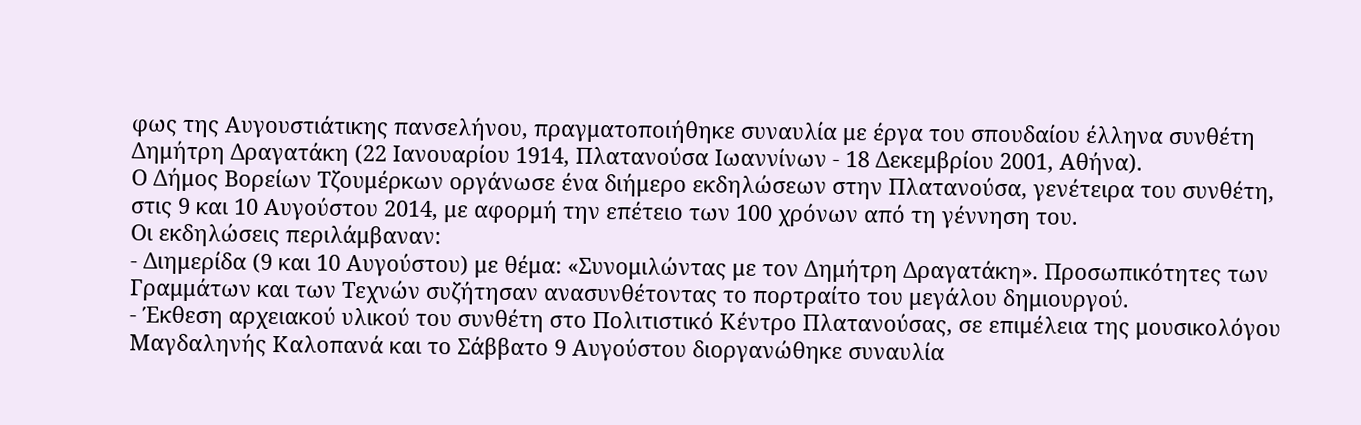φως της Αυγουστιάτικης πανσελήνου, πραγματοποιήθηκε συναυλία με έργα του σπουδαίου έλληνα συνθέτη Δημήτρη Δραγατάκη (22 Ιανουαρίου 1914, Πλατανούσα Ιωαννίνων - 18 Δεκεμβρίου 2001, Αθήνα).
Ο Δήμος Βορείων Τζουμέρκων οργάνωσε ένα διήμερο εκδηλώσεων στην Πλατανούσα, γενέτειρα του συνθέτη, στις 9 και 10 Αυγούστου 2014, με αφορμή την επέτειο των 100 χρόνων από τη γέννηση του.
Οι εκδηλώσεις περιλάμβαναν:
- Διημερίδα (9 και 10 Αυγούστου) με θέμα: «Συνομιλώντας με τον Δημήτρη Δραγατάκη». Προσωπικότητες των Γραμμάτων και των Τεχνών συζήτησαν ανασυνθέτοντας το πορτραίτο του μεγάλου δημιουργού.
- Έκθεση αρχειακού υλικού του συνθέτη στο Πολιτιστικό Κέντρο Πλατανούσας, σε επιμέλεια της μουσικολόγου Μαγδαληνής Καλοπανά και το Σάββατο 9 Αυγούστου διοργανώθηκε συναυλία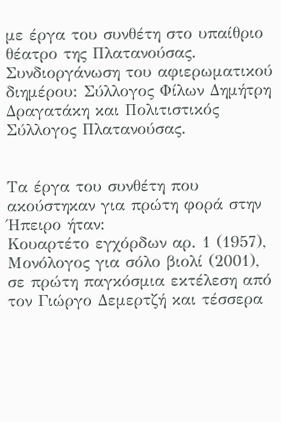με έργα του συνθέτη στο υπαίθριο θέατρο της Πλατανούσας.
Συνδιοργάνωση του αφιερωματικού διημέρου: Σύλλογος Φίλων Δημήτρη Δραγατάκη και Πολιτιστικός Σύλλογος Πλατανούσας.


Τα έργα του συνθέτη που ακούστηκαν για πρώτη φορά στην Ήπειρο ήταν:
Κουαρτέτο εγχόρδων αρ. 1 (1957), Μονόλογος για σόλο βιολί (2001), σε πρώτη παγκόσμια εκτέλεση από τον Γιώργο Δεμερτζή και τέσσερα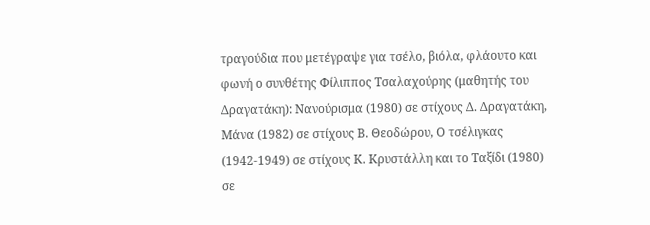τραγούδια που μετέγραψε για τσέλο, βιόλα, φλάουτο και φωνή ο συνθέτης Φίλιππος Τσαλαχούρης (μαθητής του Δραγατάκη): Νανούρισμα (1980) σε στίχους Δ. Δραγατάκη, Μάνα (1982) σε στίχους Β. Θεοδώρου, Ο τσέλιγκας (1942-1949) σε στίχους Κ. Κρυστάλλη και το Ταξίδι (1980) σε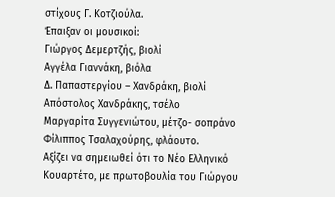στίχους Γ. Κοτζιούλα.
Έπαιξαν οι μουσικοί:
Γιώργος Δεμερτζής, βιολί
Αγγέλα Γιαννάκη, βιόλα
Δ. Παπαστεργίου – Χανδράκη, βιολί
Απόστολος Χανδράκης, τσέλο
Μαργαρίτα Συγγενιώτου, μέτζο- σοπράνο
Φίλιππος Τσαλαχούρης, φλάουτο.
Αξίζει να σημειωθεί ότι το Νέο Ελληνικό Κουαρτέτο, με πρωτοβουλία του Γιώργου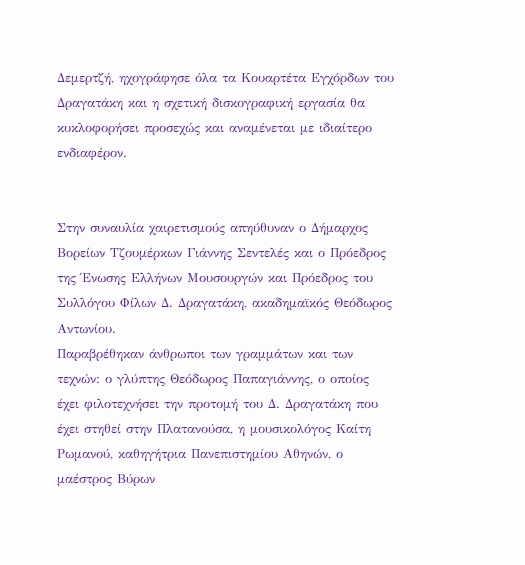Δεμερτζή, ηχογράφησε όλα τα Κουαρτέτα Εγχόρδων του Δραγατάκη και η σχετική δισκογραφική εργασία θα κυκλοφορήσει προσεχώς και αναμένεται με ιδιαίτερο ενδιαφέρον.


Στην συναυλία χαιρετισμούς απηύθυναν ο Δήμαρχος Βορείων Τζουμέρκων Γιάννης Σεντελές και ο Πρόεδρος της Ένωσης Ελλήνων Μουσουργών και Πρόεδρος του Συλλόγου Φίλων Δ. Δραγατάκη, ακαδημαϊκός Θεόδωρος Αντωνίου.
Παραβρέθηκαν άνθρωποι των γραμμάτων και των τεχνών: ο γλύπτης Θεόδωρος Παπαγιάννης, ο οποίος έχει φιλοτεχνήσει την προτομή του Δ. Δραγατάκη που έχει στηθεί στην Πλατανούσα, η μουσικολόγος Καίτη Ρωμανού, καθηγήτρια Πανεπιστημίου Αθηνών, ο μαέστρος Βύρων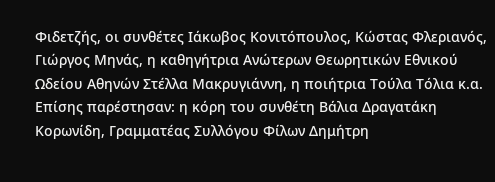Φιδετζής, οι συνθέτες Ιάκωβος Κονιτόπουλος, Κώστας Φλεριανός, Γιώργος Μηνάς, η καθηγήτρια Ανώτερων Θεωρητικών Εθνικού Ωδείου Αθηνών Στέλλα Μακρυγιάννη, η ποιήτρια Τούλα Τόλια κ.α.
Επίσης παρέστησαν: η κόρη του συνθέτη Βάλια Δραγατάκη Κορωνίδη, Γραμματέας Συλλόγου Φίλων Δημήτρη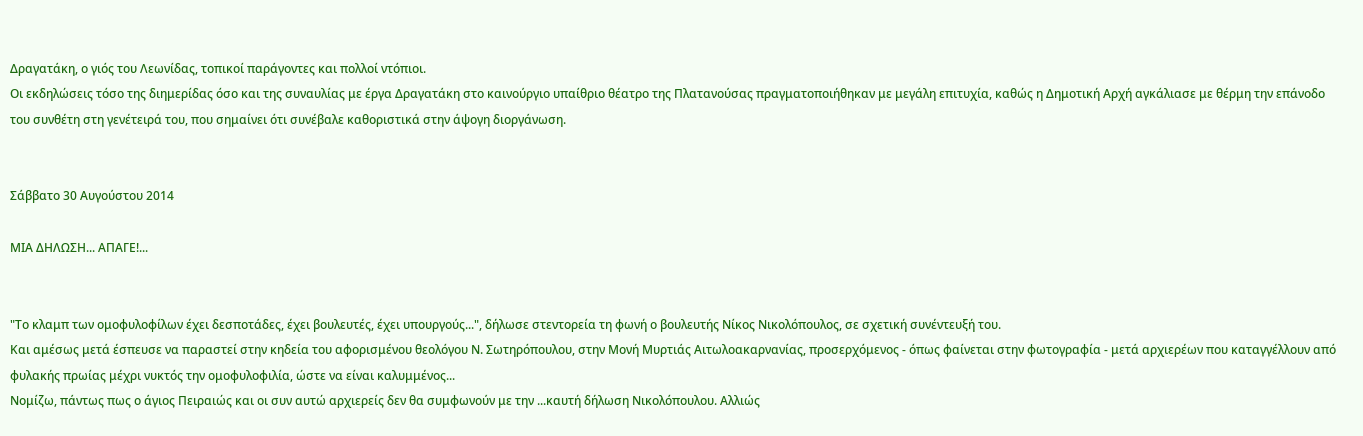Δραγατάκη, ο γιός του Λεωνίδας, τοπικοί παράγοντες και πολλοί ντόπιοι.
Οι εκδηλώσεις τόσο της διημερίδας όσο και της συναυλίας με έργα Δραγατάκη στο καινούργιο υπαίθριο θέατρο της Πλατανούσας πραγματοποιήθηκαν με μεγάλη επιτυχία, καθώς η Δημοτική Αρχή αγκάλιασε με θέρμη την επάνοδο του συνθέτη στη γενέτειρά του, που σημαίνει ότι συνέβαλε καθοριστικά στην άψογη διοργάνωση.


Σάββατο 30 Αυγούστου 2014

ΜΙΑ ΔΗΛΩΣΗ... ΑΠΑΓΕ!...


"Το κλαμπ των ομοφυλοφίλων έχει δεσποτάδες, έχει βουλευτές, έχει υπουργούς...", δήλωσε στεντορεία τη φωνή ο βουλευτής Νίκος Νικολόπουλος, σε σχετική συνέντευξή του.
Και αμέσως μετά έσπευσε να παραστεί στην κηδεία του αφορισμένου θεολόγου Ν. Σωτηρόπουλου, στην Μονή Μυρτιάς Αιτωλοακαρνανίας, προσερχόμενος - όπως φαίνεται στην φωτογραφία - μετά αρχιερέων που καταγγέλλουν από φυλακής πρωίας μέχρι νυκτός την ομοφυλοφιλία, ώστε να είναι καλυμμένος...
Νομίζω, πάντως πως ο άγιος Πειραιώς και οι συν αυτώ αρχιερείς δεν θα συμφωνούν με την ...καυτή δήλωση Νικολόπουλου. Αλλιώς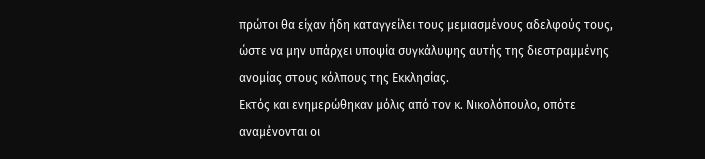πρώτοι θα είχαν ήδη καταγγείλει τους μεμιασμένους αδελφούς τους, ώστε να μην υπάρχει υποψία συγκάλυψης αυτής της διεστραμμένης ανομίας στους κόλπους της Εκκλησίας.
Εκτός και ενημερώθηκαν μόλις από τον κ. Νικολόπουλο, οπότε αναμένονται οι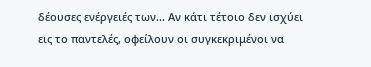δέουσες ενέργειές των... Αν κάτι τέτοιο δεν ισχύει εις το παντελές, οφείλουν οι συγκεκριμένοι να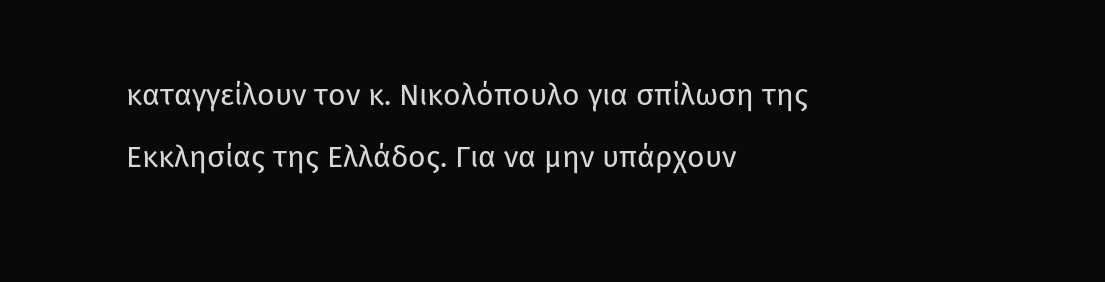καταγγείλουν τον κ. Νικολόπουλο για σπίλωση της Εκκλησίας της Ελλάδος. Για να μην υπάρχουν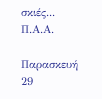σκιές...
Π.Α.Α.

Παρασκευή 29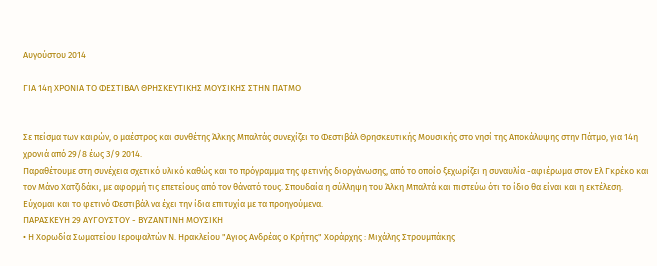Αυγούστου 2014

ΓΙΑ 14η ΧΡΟΝΙΑ ΤΟ ΦΕΣΤΙΒΑΛ ΘΡΗΣΚΕΥΤΙΚΗΣ ΜΟΥΣΙΚΗΣ ΣΤΗΝ ΠΑΤΜΟ


Σε πείσμα των καιρών, ο μαέστρος και συνθέτης Άλκης Μπαλτάς συνεχίζει το Φεστιβάλ Θρησκευτικής Μουσικής στο νησί της Αποκάλυψης στην Πάτμο, για 14η χρονιά από 29/8 έως 3/9 2014.
Παραθέτουμε στη συνέχεια σχετικό υλικό καθώς και το πρόγραμμα της φετινής διοργάνωσης, από το οποίο ξεχωρίζει η συναυλία -αφιέρωμα στον Ελ Γκρέκο και τον Μάνο Χατζιδάκι, με αφορμή τις επετείους από τον θάνατό τους. Σπουδαία η σύλληψη του Άλκη Μπαλτά και πιστεύω ότι το ίδιο θα είναι και η εκτέλεση.
Εύχομαι και το φετινό Φεστιβάλ να έχει την ίδια επιτυχία με τα προηγούμενα.
ΠΑΡΑΣΚΕΥΗ 29 ΑΥΓΟΥΣΤΟΥ - ΒΥΖΑΝΤΙΝΗ ΜΟΥΣΙΚΗ
• Η Χορωδία Σωματείου Ιεροψαλτών Ν. Ηρακλείου "Αγιος Ανδρέας ο Κρήτης" Χοράρχης : Μιχάλης Στρουμπάκης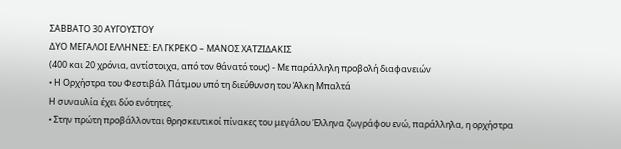ΣΑΒΒΑΤΟ 30 ΑΥΓΟΥΣΤΟΥ
ΔΥΟ ΜΕΓΑΛΟΙ ΕΛΛΗΝΕΣ: ΕΛ ΓΚΡΕΚΟ – ΜΑΝΟΣ ΧΑΤΖΙΔΑΚΙΣ
(400 και 20 χρόνια, αντίστοιχα, από τον θάνατό τους) - Με παράλληλη προβολή διαφανειών
• Η Ορχήστρα του Φεστιβάλ Πάτμου υπό τη διεύθυνση του Άλκη Μπαλτά
Η συναυλία έχει δύο ενότητες.
• Στην πρώτη προβάλλονται θρησκευτικοί πίνακες του μεγάλου Έλληνα ζωγράφου ενώ, παράλληλα, η ορχήστρα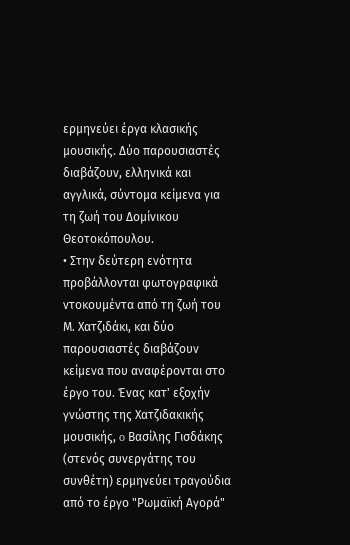ερμηνεύει έργα κλασικής μουσικής. Δύο παρουσιαστές διαβάζουν, ελληνικά και αγγλικά, σύντομα κείμενα για τη ζωή του Δομίνικου Θεοτοκόπουλου.
• Στην δεύτερη ενότητα προβάλλονται φωτογραφικά ντοκουμέντα από τη ζωή του Μ. Χατζιδάκι, και δύο παρουσιαστές διαβάζουν κείμενα που αναφέρονται στο έργο του. Ένας κατ' εξοχήν γνώστης της Χατζιδακικής μουσικής, o Βασίλης Γισδάκης (στενός συνεργάτης του συνθέτη) ερμηνεύει τραγούδια από το έργο "Ρωμαϊκή Αγορά"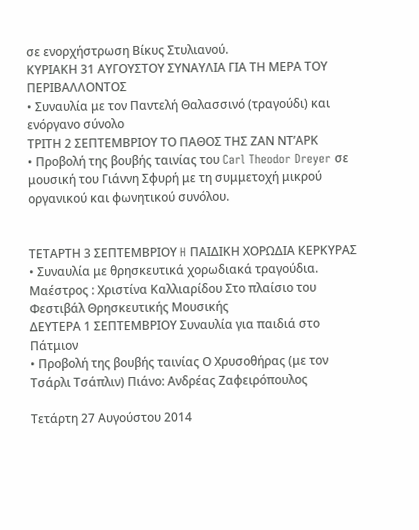σε ενορχήστρωση Βίκυς Στυλιανού.
ΚΥΡΙΑΚΗ 31 ΑΥΓΟΥΣΤΟΥ ΣΥΝΑΥΛΙΑ ΓΙΑ ΤΗ ΜΕΡΑ ΤΟΥ ΠΕΡΙΒΑΛΛΟΝΤΟΣ
• Συναυλία με τον Παντελή Θαλασσινό (τραγούδι) και ενόργανο σύνολο
ΤΡΙΤΗ 2 ΣΕΠΤΕΜΒΡΙΟΥ ΤΟ ΠΑΘΟΣ ΤΗΣ ΖΑΝ ΝΤ’ΑΡΚ
• Προβολή της βουβής ταινίας του Carl Theodor Dreyer σε μουσική του Γιάννη Σφυρή με τη συμμετοχή μικρού οργανικού και φωνητικού συνόλου.


ΤΕΤΑΡΤΗ 3 ΣΕΠΤΕΜΒΡΙΟΥ H ΠΑΙΔΙΚΗ ΧΟΡΩΔΙΑ ΚΕΡΚΥΡΑΣ
• Συναυλία με θρησκευτικά χορωδιακά τραγούδια. Μαέστρος : Χριστίνα Καλλιαρίδου Στο πλαίσιο του Φεστιβάλ Θρησκευτικής Μουσικής
ΔΕΥΤΕΡΑ 1 ΣΕΠΤΕΜΒΡΙΟΥ Συναυλία για παιδιά στο Πάτμιον
• Προβολή της βουβής ταινίας Ο Χρυσοθήρας (με τον Τσάρλι Τσάπλιν) Πιάνο: Ανδρέας Ζαφειρόπουλος

Τετάρτη 27 Αυγούστου 2014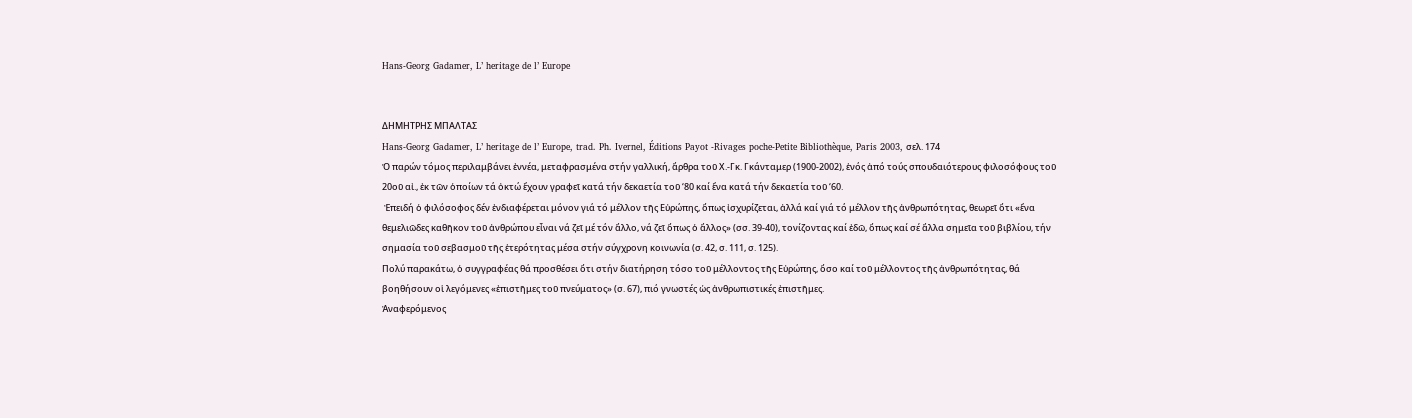Hans-Georg Gadamer, L’ heritage de l’ Europe


ΔΗΜΗΤΡΗΣ ΜΠΑΛΤΑΣ
Hans-Georg Gadamer, L’ heritage de l’ Europe, trad. Ph. Ivernel, Éditions Payot -Rivages poche-Petite Bibliothèque, Paris 2003, σελ. 174
Ὁ παρών τόμος περιλαμβάνει ἐννέα, μεταφρασμένα στήν γαλλική, ἄρθρα τοῦ Χ.-Γκ. Γκάνταμερ (1900-2002), ἑνός ἀπό τούς σπουδαιότερους φιλοσόφους τοῦ 20οῦ αἰ., ἐκ τῶν ὁποίων τά ὀκτώ ἔχουν γραφεῖ κατά τήν δεκαετία τοῦ ‘80 καί ἕνα κατά τήν δεκαετία τοῦ ‘60.
 Ἐπειδή ὁ φιλόσοφος δέν ἐνδιαφέρεται μόνον γιά τό μέλλον τῆς Eὐρώπης, ὅπως ἰσχυρίζεται, ἀλλά καί γιά τό μέλλον τῆς ἀνθρωπότητας, θεωρεῖ ὅτι «ἕνα θεμελιῶδες καθῆκον τοῦ ἀνθρώπου εἶναι νά ζεῖ μέ τόν ἄλλο, νά ζεῖ ὅπως ὁ ἄλλος» (σσ. 39-40), τονίζοντας καί ἐδῶ, ὅπως καί σέ ἄλλα σημεῖα τοῦ βιβλίου, τήν σημασία τοῦ σεβασμοῦ τῆς ἑτερότητας μέσα στήν σύγχρονη κοινωνία (σ. 42, σ. 111, σ. 125).
Πολύ παρακάτω, ὁ συγγραφέας θά προσθέσει ὅτι στήν διατήρηση τόσο τοῦ μέλλοντος τῆς Εὐρώπης, ὅσο καί τοῦ μέλλοντος τῆς ἀνθρωπότητας, θά βοηθήσουν οἱ λεγόμενες «ἐπιστῆμες τοῦ πνεύματος» (σ. 67), πιό γνωστές ὡς ἀνθρωπιστικές ἐπιστῆμες.
Ἀναφερόμενος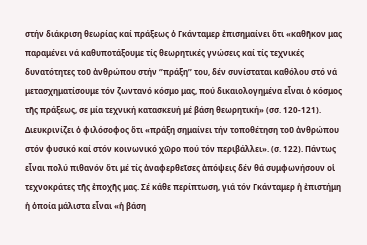στήν διάκριση θεωρίας καί πράξεως ὁ Γκάνταμερ ἐπισημαίνει ὅτι «καθῆκον μας παραμένει νά καθυποτάξουμε τίς θεωρητικές γνώσεις καί τίς τεχνικές δυνατότητες τοῦ ἀνθρώπου στήν ‘’πράξη’’ του, δέν συνίσταται καθόλου στό νά μετασχηματίσουμε τόν ζωντανό κόσμο μας, πού δικαιολογημένα εἶναι ὁ κόσμος τῆς πράξεως, σε μία τεχνική κατασκευή μέ βάση θεωρητική» (σσ. 120-121). Διευκρινίζει ὁ φιλόσοφος ὅτι «πράξη σημαίνει τήν τοποθέτηση τοῦ ἀνθρώπου στόν φυσικό καί στόν κοινωνικό χῶρο πού τόν περιβάλλει». (σ. 122). Πάντως εἶναι πολύ πιθανόν ὅτι μέ τίς ἀναφερθεῖσες ἀπόψεις δέν θά συμφωνήσουν οἱ τεχνοκράτες τῆς ἐποχῆς μας. Σέ κάθε περίπτωση, γιά τόν Γκάνταμερ ἡ ἐπιστήμη ἡ ὁποία μάλιστα εἶναι «ἡ βάση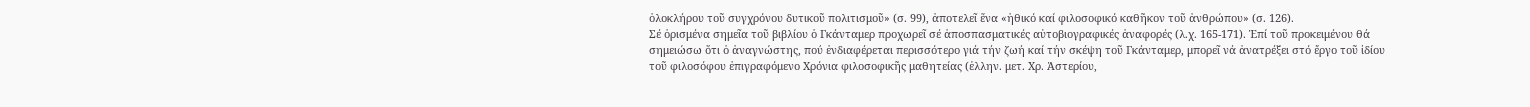ὁλοκλήρου τοῦ συγχρόνου δυτικοῦ πολιτισμοῦ» (σ. 99), ἀποτελεῖ ἕνα «ἠθικό καί φιλοσοφικό καθῆκον τοῦ ἀνθρώπου» (σ. 126).
Σέ ὁρισμένα σημεῖα τοῦ βιβλίου ὁ Γκάνταμερ προχωρεῖ σέ ἀποσπασματικές αὐτοβιογραφικές ἀναφορές (λ.χ. 165-171). Ἐπί τοῦ προκειμένου θά σημειώσω ὅτι ὁ ἀναγνώστης, πού ἐνδιαφέρεται περισσότερο γιά τήν ζωή καί τήν σκέψη τοῦ Γκάνταμερ, μπορεῖ νά ἀνατρέξει στό ἔργο τοῦ ἰδίου τοῦ φιλοσόφου ἐπιγραφόμενο Χρόνια φιλοσοφικῆς μαθητείας (ἑλλην. μετ. Χρ. Ἀστερίου,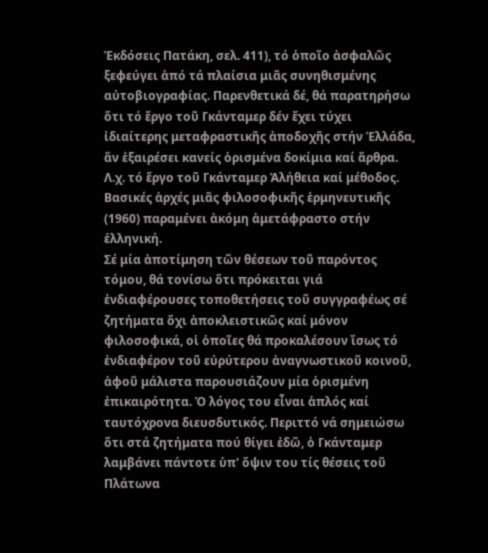Ἐκδόσεις Πατάκη, σελ. 411), τό ὁποῖο ἀσφαλῶς ξεφεύγει ἀπό τά πλαίσια μιᾶς συνηθισμένης αὐτοβιογραφίας. Παρενθετικά δέ, θά παρατηρήσω ὅτι τό ἔργο τοῦ Γκάνταμερ δέν ἔχει τύχει ἰδιαίτερης μεταφραστικῆς ἀποδοχῆς στήν Ἑλλάδα, ἄν ἐξαιρέσει κανείς ὁρισμένα δοκίμια καί ἄρθρα. Λ.χ. τό ἔργο τοῦ Γκάνταμερ Ἀλήθεια καί μέθοδος. Βασικές ἀρχές μιᾶς φιλοσοφικῆς ἑρμηνευτικῆς (1960) παραμένει ἀκόμη ἀμετάφραστο στήν ἑλληνική.
Σέ μία ἀποτίμηση τῶν θέσεων τοῦ παρόντος τόμου, θά τονίσω ὅτι πρόκειται γιά ἐνδιαφέρουσες τοποθετήσεις τοῦ συγγραφέως σέ ζητήματα ὄχι ἀποκλειστικῶς καί μόνον φιλοσοφικά, οἱ ὁποῖες θά προκαλέσουν ἴσως τό ἐνδιαφέρον τοῦ εὐρύτερου ἀναγνωστικοῦ κοινοῦ, ἀφοῦ μάλιστα παρουσιάζουν μία ὁρισμένη ἐπικαιρότητα. Ὁ λόγος του εἶναι ἁπλός καί ταυτόχρονα διευσδυτικός. Περιττό νά σημειώσω ὅτι στά ζητήματα πού θίγει ἐδῶ, ὁ Γκάνταμερ λαμβάνει πάντοτε ὑπ' ὄψιν του τίς θέσεις τοῦ Πλάτωνα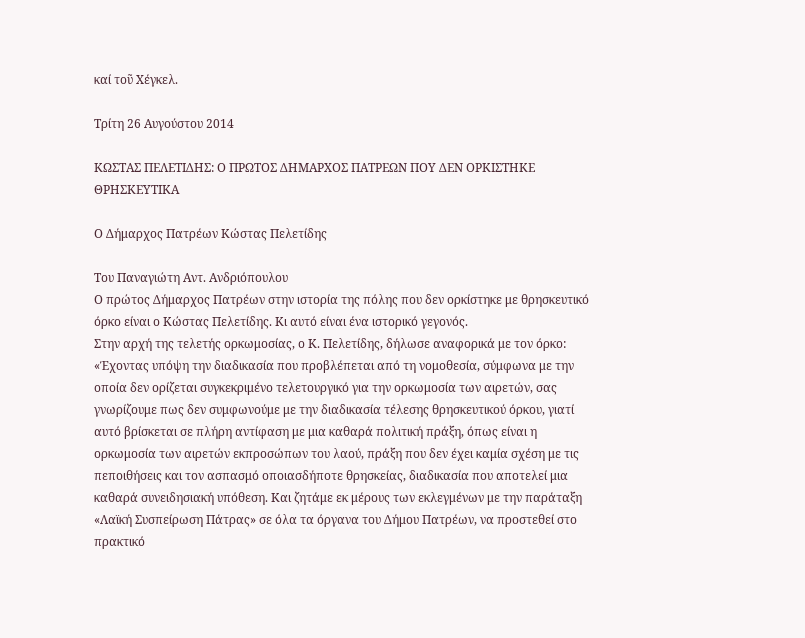καί τοῦ Χέγκελ.

Τρίτη 26 Αυγούστου 2014

ΚΩΣΤΑΣ ΠΕΛΕΤΙΔΗΣ: Ο ΠΡΩΤΟΣ ΔΗΜΑΡΧΟΣ ΠΑΤΡΕΩΝ ΠΟΥ ΔΕΝ ΟΡΚΙΣΤΗΚΕ ΘΡΗΣΚΕΥΤΙΚΑ

Ο Δήμαρχος Πατρέων Κώστας Πελετίδης

Του Παναγιώτη Αντ. Ανδριόπουλου
Ο πρώτος Δήμαρχος Πατρέων στην ιστορία της πόλης που δεν ορκίστηκε με θρησκευτικό όρκο είναι ο Κώστας Πελετίδης. Κι αυτό είναι ένα ιστορικό γεγονός.
Στην αρχή της τελετής ορκωμοσίας, ο Κ. Πελετίδης, δήλωσε αναφορικά με τον όρκο: «Έχοντας υπόψη την διαδικασία που προβλέπεται από τη νομοθεσία, σύμφωνα με την οποία δεν ορίζεται συγκεκριμένο τελετουργικό για την ορκωμοσία των αιρετών, σας γνωρίζουμε πως δεν συμφωνούμε με την διαδικασία τέλεσης θρησκευτικού όρκου, γιατί αυτό βρίσκεται σε πλήρη αντίφαση με μια καθαρά πολιτική πράξη, όπως είναι η ορκωμοσία των αιρετών εκπροσώπων του λαού, πράξη που δεν έχει καμία σχέση με τις πεποιθήσεις και τον ασπασμό οποιασδήποτε θρησκείας, διαδικασία που αποτελεί μια καθαρά συνειδησιακή υπόθεση. Και ζητάμε εκ μέρους των εκλεγμένων με την παράταξη «Λαϊκή Συσπείρωση Πάτρας» σε όλα τα όργανα του Δήμου Πατρέων, να προστεθεί στο πρακτικό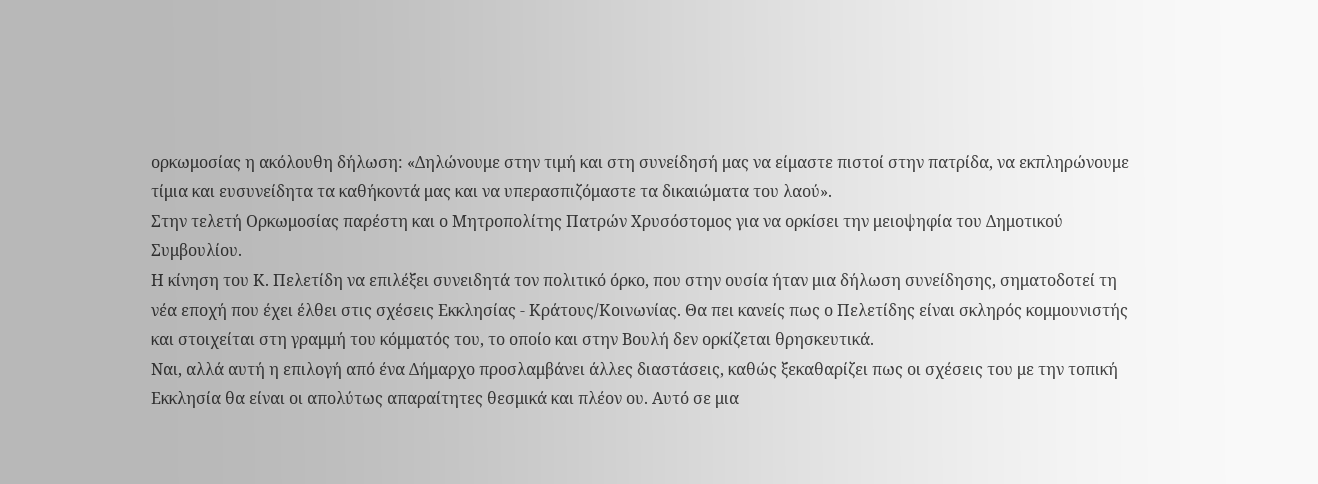ορκωμοσίας η ακόλουθη δήλωση: «Δηλώνουμε στην τιμή και στη συνείδησή μας να είμαστε πιστοί στην πατρίδα, να εκπληρώνουμε τίμια και ευσυνείδητα τα καθήκοντά μας και να υπερασπιζόμαστε τα δικαιώματα του λαού».
Στην τελετή Ορκωμοσίας παρέστη και ο Μητροπολίτης Πατρών Χρυσόστομος για να ορκίσει την μειοψηφία του Δημοτικού Συμβουλίου.
Η κίνηση του Κ. Πελετίδη να επιλέξει συνειδητά τον πολιτικό όρκο, που στην ουσία ήταν μια δήλωση συνείδησης, σηματοδοτεί τη νέα εποχή που έχει έλθει στις σχέσεις Εκκλησίας - Κράτους/Κοινωνίας. Θα πει κανείς πως ο Πελετίδης είναι σκληρός κομμουνιστής και στοιχείται στη γραμμή του κόμματός του, το οποίο και στην Βουλή δεν ορκίζεται θρησκευτικά.
Ναι, αλλά αυτή η επιλογή από ένα Δήμαρχο προσλαμβάνει άλλες διαστάσεις, καθώς ξεκαθαρίζει πως οι σχέσεις του με την τοπική Εκκλησία θα είναι οι απολύτως απαραίτητες θεσμικά και πλέον ου. Αυτό σε μια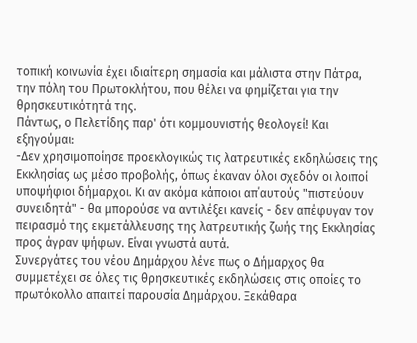τοπική κοινωνία έχει ιδιαίτερη σημασία και μάλιστα στην Πάτρα, την πόλη του Πρωτοκλήτου, που θέλει να φημίζεται για την θρησκευτικότητά της.
Πάντως, ο Πελετίδης παρ' ότι κομμουνιστής θεολογεί! Και εξηγούμαι:
-Δεν χρησιμοποίησε προεκλογικώς τις λατρευτικές εκδηλώσεις της Εκκλησίας ως μέσο προβολής, όπως έκαναν όλοι σχεδόν οι λοιποί υποψήφιοι δήμαρχοι. Κι αν ακόμα κάποιοι απ΄αυτούς "πιστεύουν συνειδητά" - θα μπορούσε να αντιλέξει κανείς - δεν απέφυγαν τον πειρασμό της εκμετάλλευσης της λατρευτικής ζωής της Εκκλησίας προς άγραν ψήφων. Είναι γνωστά αυτά.
Συνεργάτες του νέου Δημάρχου λένε πως ο Δήμαρχος θα συμμετέχει σε όλες τις θρησκευτικές εκδηλώσεις στις οποίες το πρωτόκολλο απαιτεί παρουσία Δημάρχου. Ξεκάθαρα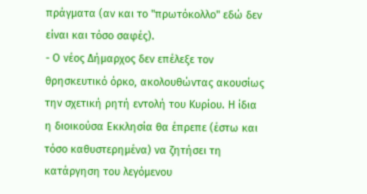πράγματα (αν και το "πρωτόκολλο" εδώ δεν είναι και τόσο σαφές).
- Ο νέος Δήμαρχος δεν επέλεξε τον θρησκευτικό όρκο, ακολουθώντας ακουσίως την σχετική ρητή εντολή του Κυρίου. Η ίδια η διοικούσα Εκκλησία θα έπρεπε (έστω και τόσο καθυστερημένα) να ζητήσει τη κατάργηση του λεγόμενου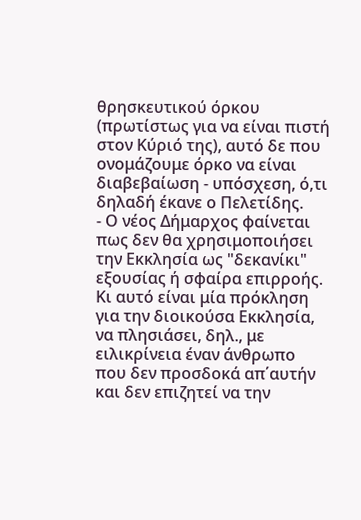θρησκευτικού όρκου (πρωτίστως για να είναι πιστή στον Κύριό της), αυτό δε που ονομάζουμε όρκο να είναι διαβεβαίωση - υπόσχεση, ό,τι δηλαδή έκανε ο Πελετίδης.
- Ο νέος Δήμαρχος φαίνεται πως δεν θα χρησιμοποιήσει την Εκκλησία ως "δεκανίκι" εξουσίας ή σφαίρα επιρροής. Κι αυτό είναι μία πρόκληση για την διοικούσα Εκκλησία, να πλησιάσει, δηλ., με ειλικρίνεια έναν άνθρωπο που δεν προσδοκά απ΄αυτήν και δεν επιζητεί να την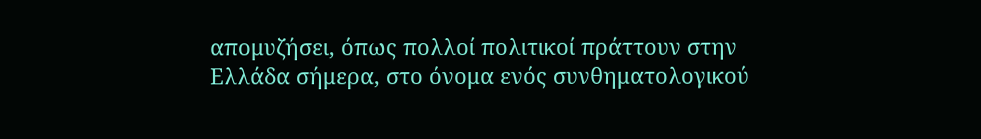απομυζήσει, όπως πολλοί πολιτικοί πράττουν στην Ελλάδα σήμερα, στο όνομα ενός συνθηματολογικού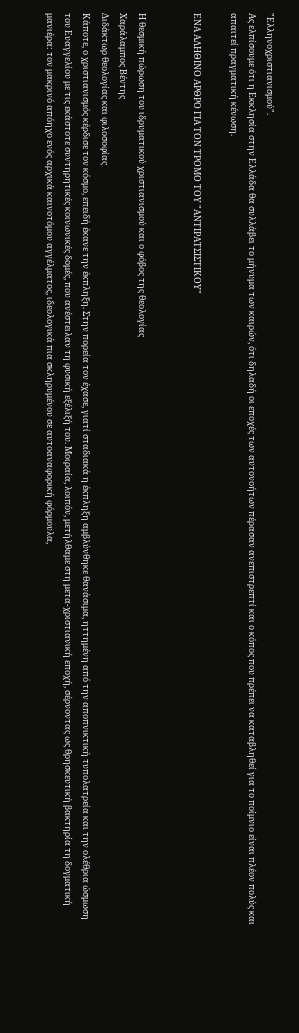"Ελληνοχριστιανισμού".
Ας ελπίσουμε ότι η Εκκλησία στην Ελλάδα θα συλλάβει το μήνυμα των καιρών, ότι δηλαδή οι εποχές των αυτονοήτων πέρασαν ανεπιστρεπτί και ο κόπος που πρέπει να καταβληθεί για το ποίμνιο είναι πλέον πολύς και απαιτεί πραγματική κένωση.

ΕΝΑ ΑΛΗΘΙΝΟ ΑΡΘΡΟ ΓΙΑ ΤΟΝ ΤΡΟΜΟ ΤΟΥ "ΑΝΤΙΡΑΤΣΙΣΤΙΚΟΥ"


Η θεσμική πώρωση του ιδρυματικού χριστιανισμού και ο φόβος της θεολογίας
Χαράλαμπος Βέντης
Διδάκτωρ θεολογίας και φιλοσοφίας
Κάποτε, ο χριστιανισμός κέρδισε τον κόσμο, επειδή έκανε την έκπληξη. Στην πορεία τον έχασε, γιατί σταδιακά η έκπληξη αμβλύνθηκε θανάσιμα, ηττημένη από την αποπνικτική τυπολατρεία και την ολέθρια ώσμωση του Ευαγγελίου με τις εκάστοτε συντηρητικές κοινωνικές δομές, που ανέστειλαν τη φυσική εξέλιξή του. Μοιραία, λοιπόν, μετήλθαμε στη μετα-χριστιανική εποχή, σέρνοντας ως θρησκευτική βακτηρία τη δογματική μανιέρα: τον μακρινό απόηχο ενός αρχικά καινοτόμου αγγέλματος, ιδεολογικά πια σκληρυμένου σε αυτοαναφορική φόρμουλα,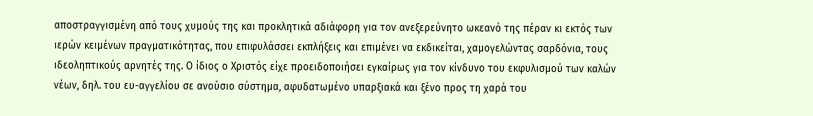αποστραγγισμένη από τους χυμούς της και προκλητικά αδιάφορη για τον ανεξερεύνητο ωκεανό της πέραν κι εκτός των ιερών κειμένων πραγματικότητας, που επιφυλάσσει εκπλήξεις και επιμένει να εκδικείται, χαμογελώντας σαρδόνια, τους ιδεοληπτικούς αρνητές της. Ο ίδιος ο Χριστός είχε προειδοποιήσει εγκαίρως για τον κίνδυνο του εκφυλισμού των καλών νέων, δηλ. του ευ-αγγελίου σε ανούσιο σύστημα, αφυδατωμένο υπαρξιακά και ξένο προς τη χαρά του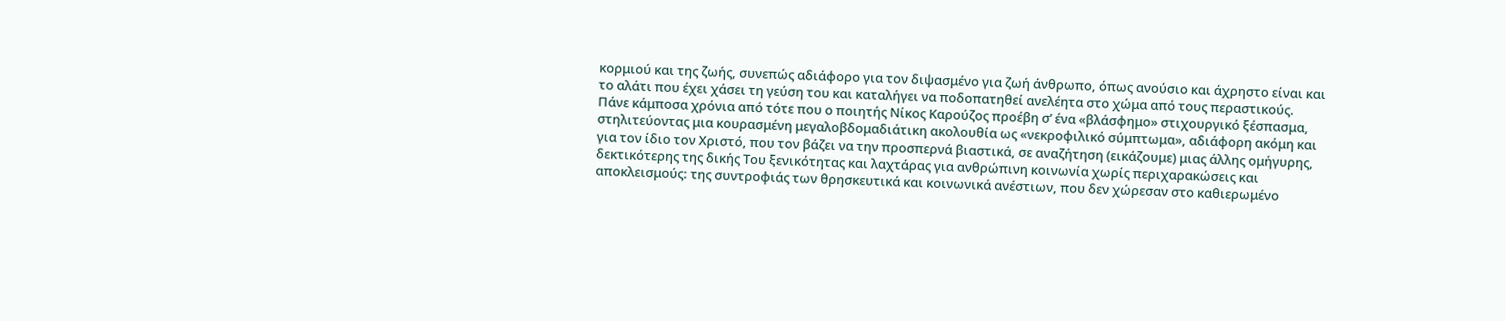κορμιού και της ζωής, συνεπώς αδιάφορο για τον διψασμένο για ζωή άνθρωπο, όπως ανούσιο και άχρηστο είναι και το αλάτι που έχει χάσει τη γεύση του και καταλήγει να ποδοπατηθεί ανελέητα στο χώμα από τους περαστικούς.
Πάνε κάμποσα χρόνια από τότε που ο ποιητής Νίκος Καρούζος προέβη σ’ ένα «βλάσφημο» στιχουργικό ξέσπασμα, στηλιτεύοντας μια κουρασμένη μεγαλοβδομαδιάτικη ακολουθία ως «νεκροφιλικό σύμπτωμα», αδιάφορη ακόμη και για τον ίδιο τον Χριστό, που τον βάζει να την προσπερνά βιαστικά, σε αναζήτηση (εικάζουμε) μιας άλλης ομήγυρης, δεκτικότερης της δικής Του ξενικότητας και λαχτάρας για ανθρώπινη κοινωνία χωρίς περιχαρακώσεις και αποκλεισμούς: της συντροφιάς των θρησκευτικά και κοινωνικά ανέστιων, που δεν χώρεσαν στο καθιερωμένο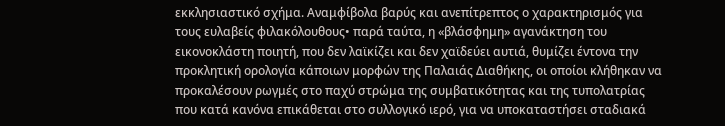εκκλησιαστικό σχήμα. Αναμφίβολα βαρύς και ανεπίτρεπτος ο χαρακτηρισμός για τους ευλαβείς φιλακόλουθους• παρά ταύτα, η «βλάσφημη» αγανάκτηση του εικονοκλάστη ποιητή, που δεν λαϊκίζει και δεν χαϊδεύει αυτιά, θυμίζει έντονα την προκλητική ορολογία κάποιων μορφών της Παλαιάς Διαθήκης, οι οποίοι κλήθηκαν να προκαλέσουν ρωγμές στο παχύ στρώμα της συμβατικότητας και της τυπολατρίας που κατά κανόνα επικάθεται στο συλλογικό ιερό, για να υποκαταστήσει σταδιακά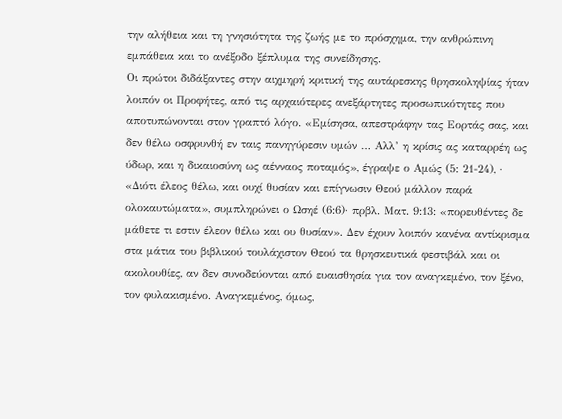την αλήθεια και τη γνησιότητα της ζωής με το πρόσχημα, την ανθρώπινη εμπάθεια και το ανέξοδο ξέπλυμα της συνείδησης.
Οι πρώτοι διδάξαντες στην αιχμηρή κριτική της αυτάρεσκης θρησκοληψίας ήταν λοιπόν οι Προφήτες, από τις αρχαιότερες ανεξάρτητες προσωπικότητες που αποτυπώνονται στον γραπτό λόγο. «Εμίσησα, απεστράφην τας Εορτάς σας, και δεν θέλω οσφρυνθή εν ταις πανηγύρεσιν υμών … Αλλ’ η κρίσις ας καταρρέη ως ύδωρ, και η δικαιοσύνη ως αένναος ποταμός», έγραψε ο Αμώς (5: 21-24), · «Διότι έλεος θέλω, και ουχί θυσίαν και επίγνωσιν Θεού μάλλον παρά ολοκαυτώματα», συμπληρώνει ο Ωσηέ (6:6)· πρβλ. Ματ. 9:13: «πορευθέντες δε μάθετε τι εστιν έλεον θέλω και ου θυσίαν». Δεν έχουν λοιπόν κανένα αντίκρισμα στα μάτια του βιβλικού τουλάχιστον Θεού τα θρησκευτικά φεστιβάλ και οι ακολουθίες, αν δεν συνοδεύονται από ευαισθησία για τον αναγκεμένο, τον ξένο, τον φυλακισμένο. Αναγκεμένος, όμως,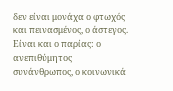δεν είναι μονάχα ο φτωχός και πεινασμένος, ο άστεγος. Είναι και ο παρίας: ο ανεπιθύμητος συνάνθρωπος, ο κοινωνικά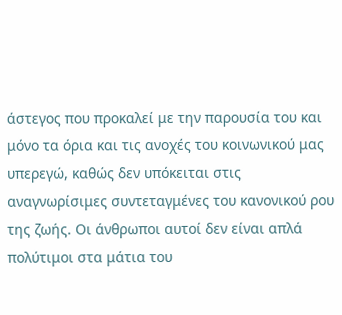άστεγος που προκαλεί με την παρουσία του και μόνο τα όρια και τις ανοχές του κοινωνικού μας υπερεγώ, καθώς δεν υπόκειται στις αναγνωρίσιμες συντεταγμένες του κανονικού ρου της ζωής. Οι άνθρωποι αυτοί δεν είναι απλά πολύτιμοι στα μάτια του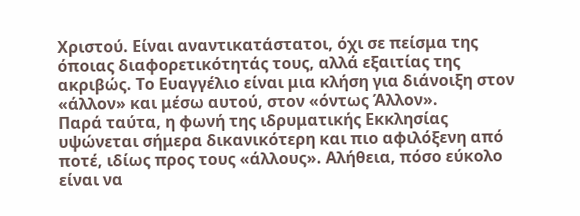Χριστού. Είναι αναντικατάστατοι, όχι σε πείσμα της όποιας διαφορετικότητάς τους, αλλά εξαιτίας της ακριβώς. Το Ευαγγέλιο είναι μια κλήση για διάνοιξη στον «άλλον» και μέσω αυτού, στον «όντως Άλλον».
Παρά ταύτα, η φωνή της ιδρυματικής Εκκλησίας υψώνεται σήμερα δικανικότερη και πιο αφιλόξενη από ποτέ, ιδίως προς τους «άλλους». Αλήθεια, πόσο εύκολο είναι να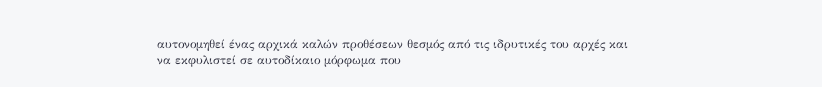αυτονομηθεί ένας αρχικά καλών προθέσεων θεσμός από τις ιδρυτικές του αρχές και να εκφυλιστεί σε αυτοδίκαιο μόρφωμα που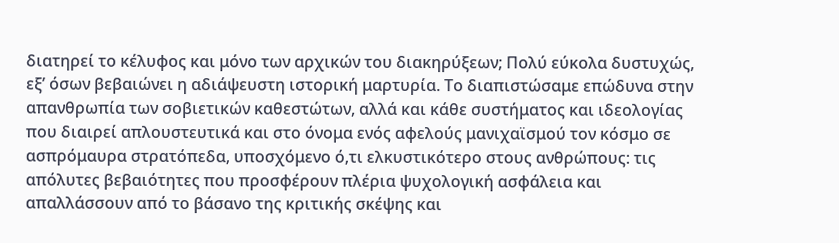διατηρεί το κέλυφος και μόνο των αρχικών του διακηρύξεων; Πολύ εύκολα δυστυχώς, εξ’ όσων βεβαιώνει η αδιάψευστη ιστορική μαρτυρία. Το διαπιστώσαμε επώδυνα στην απανθρωπία των σοβιετικών καθεστώτων, αλλά και κάθε συστήματος και ιδεολογίας που διαιρεί απλουστευτικά και στο όνομα ενός αφελούς μανιχαϊσμού τον κόσμο σε ασπρόμαυρα στρατόπεδα, υποσχόμενο ό,τι ελκυστικότερο στους ανθρώπους: τις απόλυτες βεβαιότητες που προσφέρουν πλέρια ψυχολογική ασφάλεια και απαλλάσσουν από το βάσανο της κριτικής σκέψης και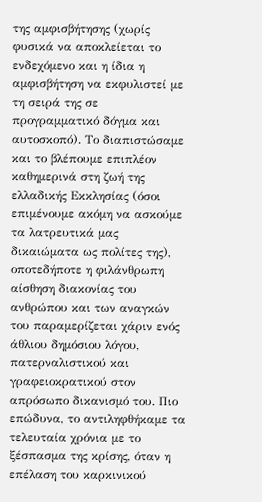της αμφισβήτησης (χωρίς φυσικά να αποκλείεται το ενδεχόμενο και η ίδια η αμφισβήτηση να εκφυλιστεί με τη σειρά της σε προγραμματικό δόγμα και αυτοσκοπό). Το διαπιστώσαμε και το βλέπουμε επιπλέον καθημερινά στη ζωή της ελλαδικής Εκκλησίας (όσοι επιμένουμε ακόμη να ασκούμε τα λατρευτικά μας δικαιώματα ως πολίτες της), οποτεδήποτε η φιλάνθρωπη αίσθηση διακονίας του ανθρώπου και των αναγκών του παραμερίζεται χάριν ενός άθλιου δημόσιου λόγου, πατερναλιστικού και γραφειοκρατικού στον απρόσωπο δικανισμό του. Πιο επώδυνα, το αντιληφθήκαμε τα τελευταία χρόνια με το ξέσπασμα της κρίσης, όταν η επέλαση του καρκινικού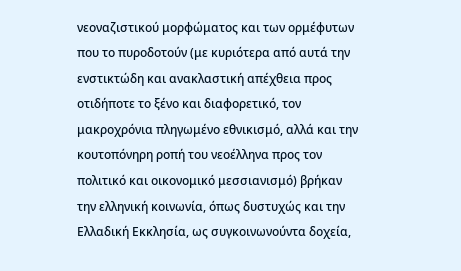νεοναζιστικού μορφώματος και των ορμέφυτων που το πυροδοτούν (με κυριότερα από αυτά την ενστικτώδη και ανακλαστική απέχθεια προς οτιδήποτε το ξένο και διαφορετικό, τον μακροχρόνια πληγωμένο εθνικισμό, αλλά και την κουτοπόνηρη ροπή του νεοέλληνα προς τον πολιτικό και οικονομικό μεσσιανισμό) βρήκαν την ελληνική κοινωνία, όπως δυστυχώς και την Ελλαδική Εκκλησία, ως συγκοινωνούντα δοχεία,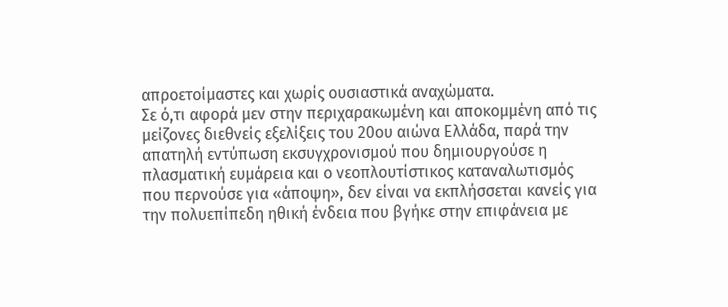απροετοίμαστες και χωρίς ουσιαστικά αναχώματα.
Σε ό,τι αφορά μεν στην περιχαρακωμένη και αποκομμένη από τις μείζονες διεθνείς εξελίξεις του 20ου αιώνα Ελλάδα, παρά την απατηλή εντύπωση εκσυγχρονισμού που δημιουργούσε η πλασματική ευμάρεια και ο νεοπλουτίστικος καταναλωτισμός που περνούσε για «άποψη», δεν είναι να εκπλήσσεται κανείς για την πολυεπίπεδη ηθική ένδεια που βγήκε στην επιφάνεια με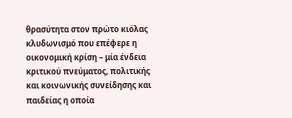θρασύτητα στον πρώτο κιόλας κλυδωνισμό που επέφερε η οικονομική κρίση – μία ένδεια κριτικού πνεύματος, πολιτικής και κοινωνικής συνείδησης και παιδείας η οποία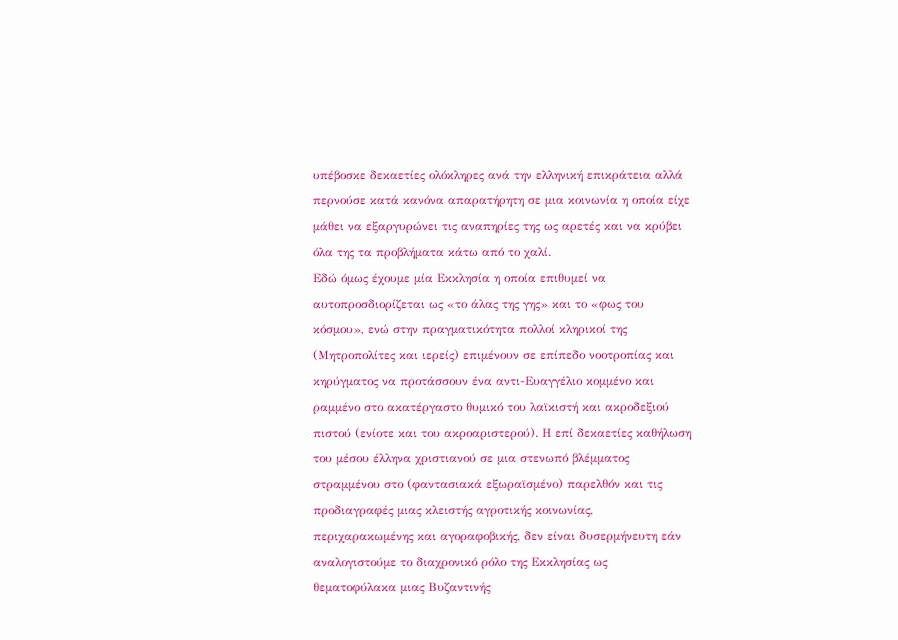υπέβοσκε δεκαετίες ολόκληρες ανά την ελληνική επικράτεια αλλά περνούσε κατά κανόνα απαρατήρητη σε μια κοινωνία η οποία είχε μάθει να εξαργυρώνει τις αναπηρίες της ως αρετές και να κρύβει όλα της τα προβλήματα κάτω από το χαλί.
Εδώ όμως έχουμε μία Εκκλησία η οποία επιθυμεί να αυτοπροσδιορίζεται ως «το άλας της γης» και το «φως του κόσμου», ενώ στην πραγματικότητα πολλοί κληρικοί της (Μητροπολίτες και ιερείς) επιμένουν σε επίπεδο νοοτροπίας και κηρύγματος να προτάσσουν ένα αντι-Ευαγγέλιο κομμένο και ραμμένο στο ακατέργαστο θυμικό του λαϊκιστή και ακροδεξιού πιστού (ενίοτε και του ακροαριστερού). Η επί δεκαετίες καθήλωση του μέσου έλληνα χριστιανού σε μια στενωπό βλέμματος στραμμένου στο (φαντασιακά εξωραϊσμένο) παρελθόν και τις προδιαγραφές μιας κλειστής αγροτικής κοινωνίας, περιχαρακωμένης και αγοραφοβικής, δεν είναι δυσερμήνευτη εάν αναλογιστούμε το διαχρονικό ρόλο της Εκκλησίας ως θεματοφύλακα μιας Βυζαντινής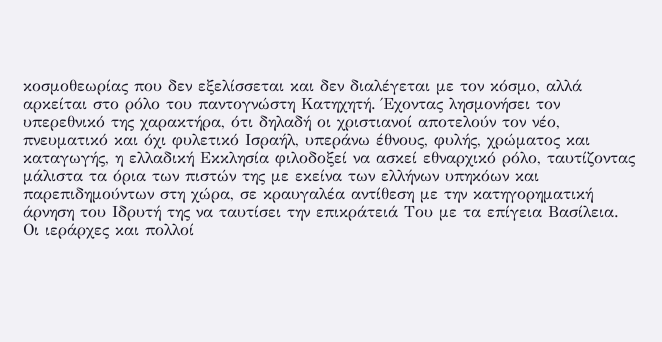κοσμοθεωρίας που δεν εξελίσσεται και δεν διαλέγεται με τον κόσμο, αλλά αρκείται στο ρόλο του παντογνώστη Κατηχητή. Έχοντας λησμονήσει τον υπερεθνικό της χαρακτήρα, ότι δηλαδή οι χριστιανοί αποτελούν τον νέο, πνευματικό και όχι φυλετικό Ισραήλ, υπεράνω έθνους, φυλής, χρώματος και καταγωγής, η ελλαδική Εκκλησία φιλοδοξεί να ασκεί εθναρχικό ρόλο, ταυτίζοντας μάλιστα τα όρια των πιστών της με εκείνα των ελλήνων υπηκόων και παρεπιδημούντων στη χώρα, σε κραυγαλέα αντίθεση με την κατηγορηματική άρνηση του Ιδρυτή της να ταυτίσει την επικράτειά Του με τα επίγεια Βασίλεια. Οι ιεράρχες και πολλοί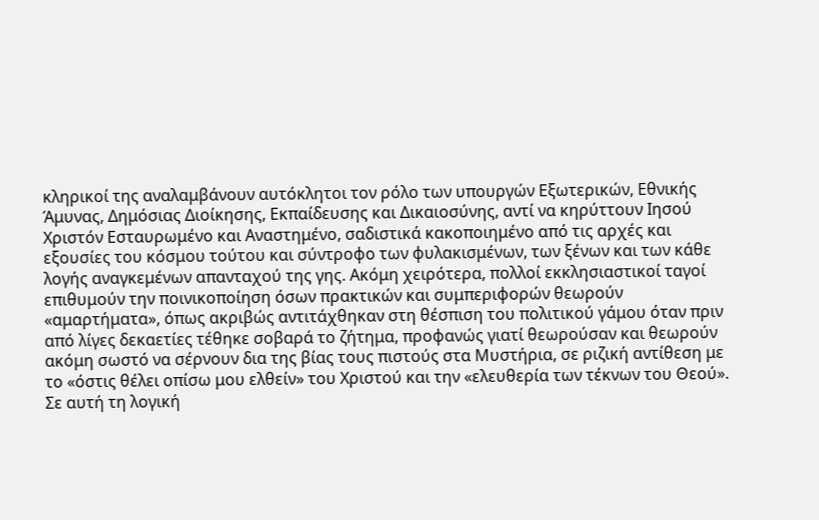κληρικοί της αναλαμβάνουν αυτόκλητοι τον ρόλο των υπουργών Εξωτερικών, Εθνικής Άμυνας, Δημόσιας Διοίκησης, Εκπαίδευσης και Δικαιοσύνης, αντί να κηρύττουν Ιησού Χριστόν Εσταυρωμένο και Αναστημένο, σαδιστικά κακοποιημένο από τις αρχές και εξουσίες του κόσμου τούτου και σύντροφο των φυλακισμένων, των ξένων και των κάθε λογής αναγκεμένων απανταχού της γης. Ακόμη χειρότερα, πολλοί εκκλησιαστικοί ταγοί επιθυμούν την ποινικοποίηση όσων πρακτικών και συμπεριφορών θεωρούν «αμαρτήματα», όπως ακριβώς αντιτάχθηκαν στη θέσπιση του πολιτικού γάμου όταν πριν από λίγες δεκαετίες τέθηκε σοβαρά το ζήτημα, προφανώς γιατί θεωρούσαν και θεωρούν ακόμη σωστό να σέρνουν δια της βίας τους πιστούς στα Μυστήρια, σε ριζική αντίθεση με το «όστις θέλει οπίσω μου ελθείν» του Χριστού και την «ελευθερία των τέκνων του Θεού».
Σε αυτή τη λογική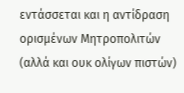εντάσσεται και η αντίδραση ορισμένων Μητροπολιτών (αλλά και ουκ ολίγων πιστών)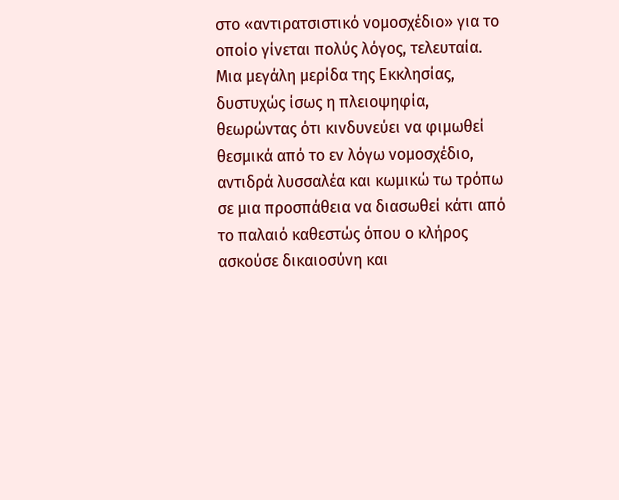στο «αντιρατσιστικό νομοσχέδιο» για το οποίο γίνεται πολύς λόγος, τελευταία. Μια μεγάλη μερίδα της Εκκλησίας, δυστυχώς ίσως η πλειοψηφία, θεωρώντας ότι κινδυνεύει να φιμωθεί θεσμικά από το εν λόγω νομοσχέδιο, αντιδρά λυσσαλέα και κωμικώ τω τρόπω σε μια προσπάθεια να διασωθεί κάτι από το παλαιό καθεστώς όπου ο κλήρος ασκούσε δικαιοσύνη και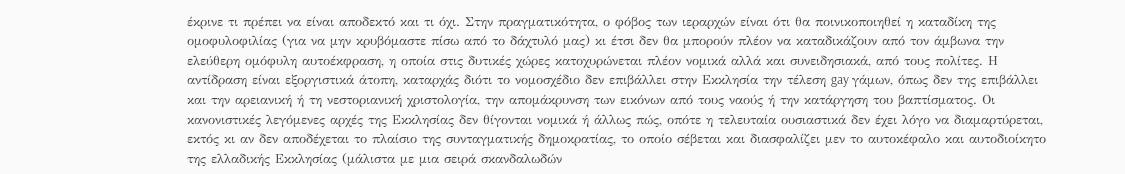έκρινε τι πρέπει να είναι αποδεκτό και τι όχι. Στην πραγματικότητα, ο φόβος των ιεραρχών είναι ότι θα ποινικοποιηθεί η καταδίκη της ομοφυλοφιλίας (για να μην κρυβόμαστε πίσω από το δάχτυλό μας) κι έτσι δεν θα μπορούν πλέον να καταδικάζουν από τον άμβωνα την ελεύθερη ομόφυλη αυτοέκφραση, η οποία στις δυτικές χώρες κατοχυρώνεται πλέον νομικά αλλά και συνειδησιακά, από τους πολίτες. Η αντίδραση είναι εξοργιστικά άτοπη, καταρχάς διότι το νομοσχέδιο δεν επιβάλλει στην Εκκλησία την τέλεση gay γάμων, όπως δεν της επιβάλλει και την αρειανική ή τη νεστοριανική χριστολογία, την απομάκρυνση των εικόνων από τους ναούς ή την κατάργηση του βαπτίσματος. Οι κανονιστικές λεγόμενες αρχές της Εκκλησίας δεν θίγονται νομικά ή άλλως πώς, οπότε η τελευταία ουσιαστικά δεν έχει λόγο να διαμαρτύρεται, εκτός κι αν δεν αποδέχεται το πλαίσιο της συνταγματικής δημοκρατίας, το οποίο σέβεται και διασφαλίζει μεν το αυτοκέφαλο και αυτοδιοίκητο της ελλαδικής Εκκλησίας (μάλιστα με μια σειρά σκανδαλωδών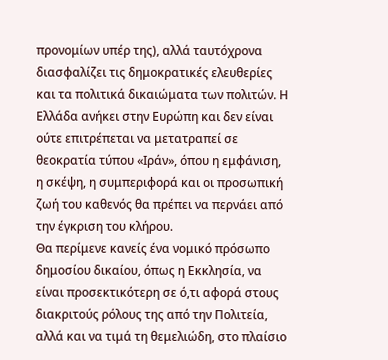προνομίων υπέρ της), αλλά ταυτόχρονα διασφαλίζει τις δημοκρατικές ελευθερίες και τα πολιτικά δικαιώματα των πολιτών. Η Ελλάδα ανήκει στην Ευρώπη και δεν είναι ούτε επιτρέπεται να μετατραπεί σε θεοκρατία τύπου «Ιράν», όπου η εμφάνιση, η σκέψη, η συμπεριφορά και οι προσωπική ζωή του καθενός θα πρέπει να περνάει από την έγκριση του κλήρου.
Θα περίμενε κανείς ένα νομικό πρόσωπο δημοσίου δικαίου, όπως η Εκκλησία, να είναι προσεκτικότερη σε ό,τι αφορά στους διακριτούς ρόλους της από την Πολιτεία, αλλά και να τιμά τη θεμελιώδη, στο πλαίσιο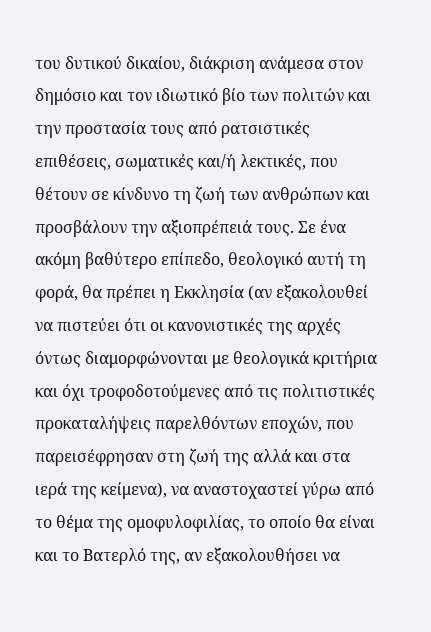του δυτικού δικαίου, διάκριση ανάμεσα στον δημόσιο και τον ιδιωτικό βίο των πολιτών και την προστασία τους από ρατσιστικές επιθέσεις, σωματικές και/ή λεκτικές, που θέτουν σε κίνδυνο τη ζωή των ανθρώπων και προσβάλουν την αξιοπρέπειά τους. Σε ένα ακόμη βαθύτερο επίπεδο, θεολογικό αυτή τη φορά, θα πρέπει η Εκκλησία (αν εξακολουθεί να πιστεύει ότι οι κανονιστικές της αρχές όντως διαμορφώνονται με θεολογικά κριτήρια και όχι τροφοδοτούμενες από τις πολιτιστικές προκαταλήψεις παρελθόντων εποχών, που παρεισέφρησαν στη ζωή της αλλά και στα ιερά της κείμενα), να αναστοχαστεί γύρω από το θέμα της ομοφυλοφιλίας, το οποίο θα είναι και το Βατερλό της, αν εξακολουθήσει να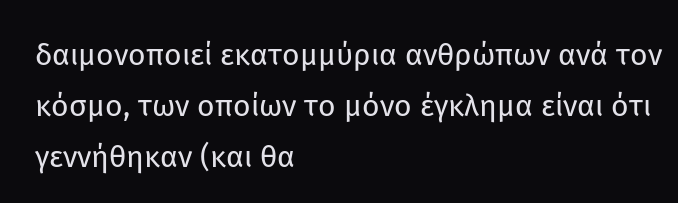δαιμονοποιεί εκατομμύρια ανθρώπων ανά τον κόσμο, των οποίων το μόνο έγκλημα είναι ότι γεννήθηκαν (και θα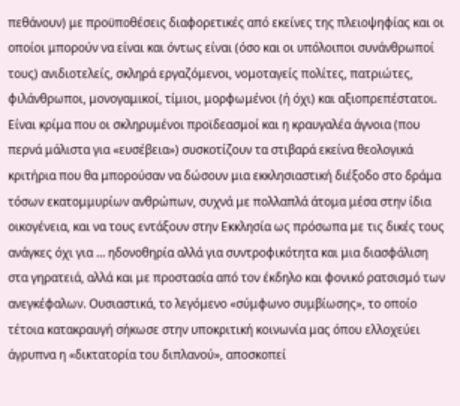πεθάνουν) με προϋποθέσεις διαφορετικές από εκείνες της πλειοψηφίας και οι οποίοι μπορούν να είναι και όντως είναι (όσο και οι υπόλοιποι συνάνθρωποί τους) ανιδιοτελείς, σκληρά εργαζόμενοι, νομοταγείς πολίτες, πατριώτες, φιλάνθρωποι, μονογαμικοί, τίμιοι, μορφωμένοι (ή όχι) και αξιοπρεπέστατοι.
Είναι κρίμα που οι σκληρυμένοι προϊδεασμοί και η κραυγαλέα άγνοια (που περνά μάλιστα για «ευσέβεια») συσκοτίζουν τα στιβαρά εκείνα θεολογικά κριτήρια που θα μπορούσαν να δώσουν μια εκκλησιαστική διέξοδο στο δράμα τόσων εκατομμυρίων ανθρώπων, συχνά με πολλαπλά άτομα μέσα στην ίδια οικογένεια, και να τους εντάξουν στην Εκκλησία ως πρόσωπα με τις δικές τους ανάγκες όχι για … ηδονοθηρία αλλά για συντροφικότητα και μια διασφάλιση στα γηρατειά, αλλά και με προστασία από τον έκδηλο και φονικό ρατσισμό των ανεγκέφαλων. Ουσιαστικά, το λεγόμενο «σύμφωνο συμβίωσης», το οποίο τέτοια κατακραυγή σήκωσε στην υποκριτική κοινωνία μας όπου ελλοχεύει άγρυπνα η «δικτατορία του διπλανού», αποσκοπεί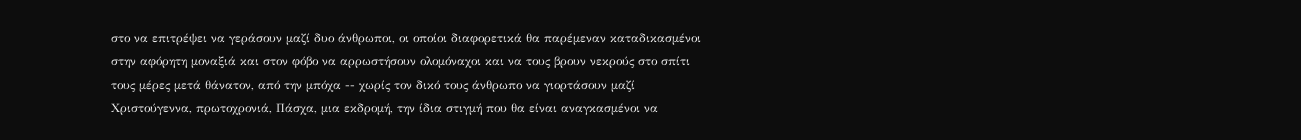στο να επιτρέψει να γεράσουν μαζί δυο άνθρωποι, οι οποίοι διαφορετικά θα παρέμεναν καταδικασμένοι στην αφόρητη μοναξιά και στον φόβο να αρρωστήσουν ολομόναχοι και να τους βρουν νεκρούς στο σπίτι τους μέρες μετά θάνατον, από την μπόχα -- χωρίς τον δικό τους άνθρωπο να γιορτάσουν μαζί Χριστούγεννα, πρωτοχρονιά, Πάσχα, μια εκδρομή, την ίδια στιγμή που θα είναι αναγκασμένοι να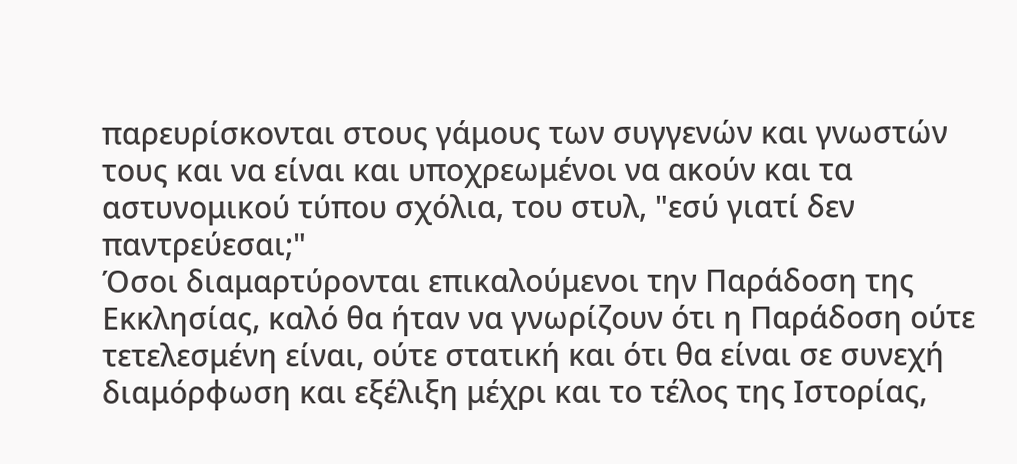παρευρίσκονται στους γάμους των συγγενών και γνωστών τους και να είναι και υποχρεωμένοι να ακούν και τα αστυνομικού τύπου σχόλια, του στυλ, "εσύ γιατί δεν παντρεύεσαι;"
Όσοι διαμαρτύρονται επικαλούμενοι την Παράδοση της Εκκλησίας, καλό θα ήταν να γνωρίζουν ότι η Παράδοση ούτε τετελεσμένη είναι, ούτε στατική και ότι θα είναι σε συνεχή διαμόρφωση και εξέλιξη μέχρι και το τέλος της Ιστορίας,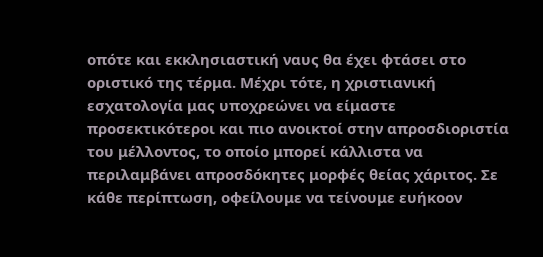οπότε και εκκλησιαστική ναυς θα έχει φτάσει στο οριστικό της τέρμα. Μέχρι τότε, η χριστιανική εσχατολογία μας υποχρεώνει να είμαστε προσεκτικότεροι και πιο ανοικτοί στην απροσδιοριστία του μέλλοντος, το οποίο μπορεί κάλλιστα να περιλαμβάνει απροσδόκητες μορφές θείας χάριτος. Σε κάθε περίπτωση, οφείλουμε να τείνουμε ευήκοον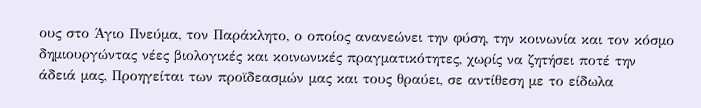ους στο Άγιο Πνεύμα, τον Παράκλητο, ο οποίος ανανεώνει την φύση, την κοινωνία και τον κόσμο δημιουργώντας νέες βιολογικές και κοινωνικές πραγματικότητες, χωρίς να ζητήσει ποτέ την άδειά μας, Προηγείται των προϊδεασμών μας και τους θραύει, σε αντίθεση με το είδωλα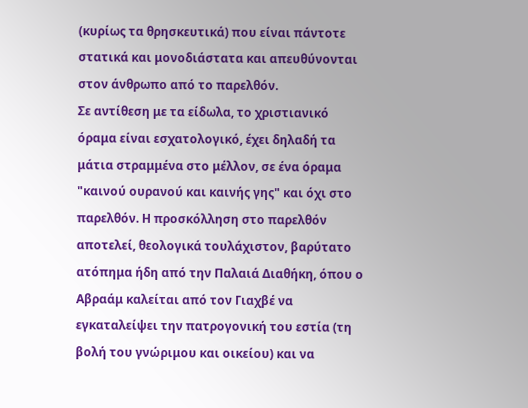(κυρίως τα θρησκευτικά) που είναι πάντοτε στατικά και μονοδιάστατα και απευθύνονται στον άνθρωπο από το παρελθόν.
Σε αντίθεση με τα είδωλα, το χριστιανικό όραμα είναι εσχατολογικό, έχει δηλαδή τα μάτια στραμμένα στο μέλλον, σε ένα όραμα "καινού ουρανού και καινής γης" και όχι στο παρελθόν. Η προσκόλληση στο παρελθόν αποτελεί, θεολογικά τουλάχιστον, βαρύτατο ατόπημα ήδη από την Παλαιά Διαθήκη, όπου ο Αβραάμ καλείται από τον Γιαχβέ να εγκαταλείψει την πατρογονική του εστία (τη βολή του γνώριμου και οικείου) και να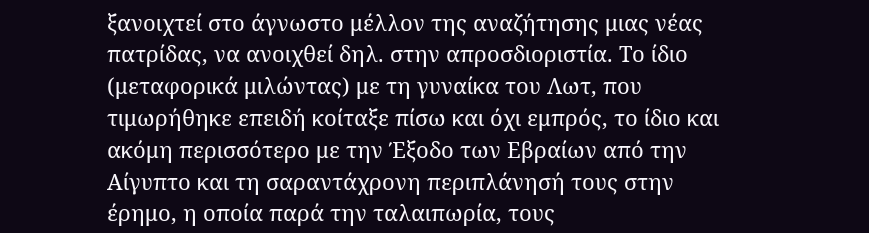ξανοιχτεί στο άγνωστο μέλλον της αναζήτησης μιας νέας πατρίδας, να ανοιχθεί δηλ. στην απροσδιοριστία. Το ίδιο (μεταφορικά μιλώντας) με τη γυναίκα του Λωτ, που τιμωρήθηκε επειδή κοίταξε πίσω και όχι εμπρός, το ίδιο και ακόμη περισσότερο με την Έξοδο των Εβραίων από την Αίγυπτο και τη σαραντάχρονη περιπλάνησή τους στην έρημο, η οποία παρά την ταλαιπωρία, τους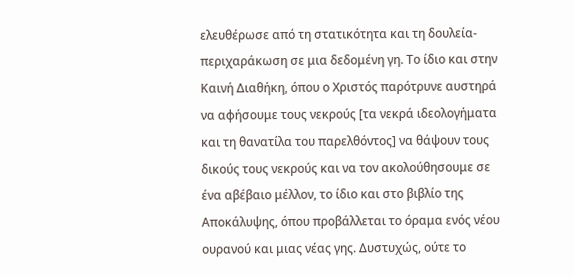ελευθέρωσε από τη στατικότητα και τη δουλεία-περιχαράκωση σε μια δεδομένη γη. Το ίδιο και στην Καινή Διαθήκη, όπου ο Χριστός παρότρυνε αυστηρά να αφήσουμε τους νεκρούς [τα νεκρά ιδεολογήματα και τη θανατίλα του παρελθόντος] να θάψουν τους δικούς τους νεκρούς και να τον ακολούθησουμε σε ένα αβέβαιο μέλλον, το ίδιο και στο βιβλίο της Αποκάλυψης, όπου προβάλλεται το όραμα ενός νέου ουρανού και μιας νέας γης. Δυστυχώς, ούτε το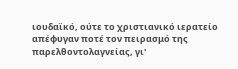ιουδαϊκό, ούτε το χριστιανικό ιερατείο απέφυγαν ποτέ τον πειρασμό της παρελθοντολαγνείας, γι'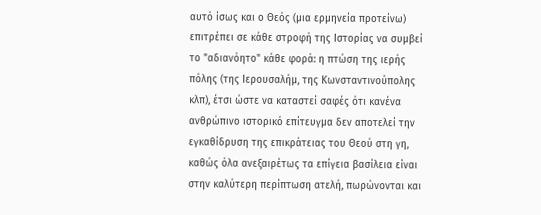αυτό ίσως και ο Θεός (μια ερμηνεία προτείνω) επιτρέπει σε κάθε στροφή της Ιστορίας να συμβεί το "αδιανόητο" κάθε φορά: η πτώση της ιερής πόλης (της Ιερουσαλήμ, της Κωνσταντινούπολης κλπ), έτσι ώστε να καταστεί σαφές ότι κανένα ανθρώπινο ιστορικό επίτευγμα δεν αποτελεί την εγκαθίδρυση της επικράτειας του Θεού στη γη, καθώς όλα ανεξαιρέτως τα επίγεια βασίλεια είναι στην καλύτερη περίπτωση ατελή, πωρώνονται και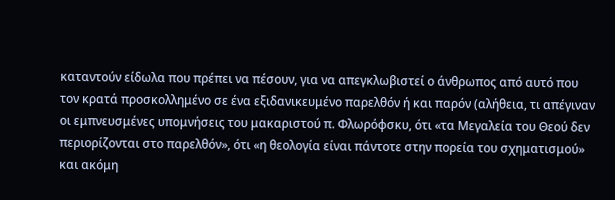καταντούν είδωλα που πρέπει να πέσουν, για να απεγκλωβιστεί ο άνθρωπος από αυτό που τον κρατά προσκολλημένο σε ένα εξιδανικευμένο παρελθόν ή και παρόν (αλήθεια, τι απέγιναν οι εμπνευσμένες υπομνήσεις του μακαριστού π. Φλωρόφσκυ, ότι «τα Μεγαλεία του Θεού δεν περιορίζονται στο παρελθόν», ότι «η θεολογία είναι πάντοτε στην πορεία του σχηματισμού» και ακόμη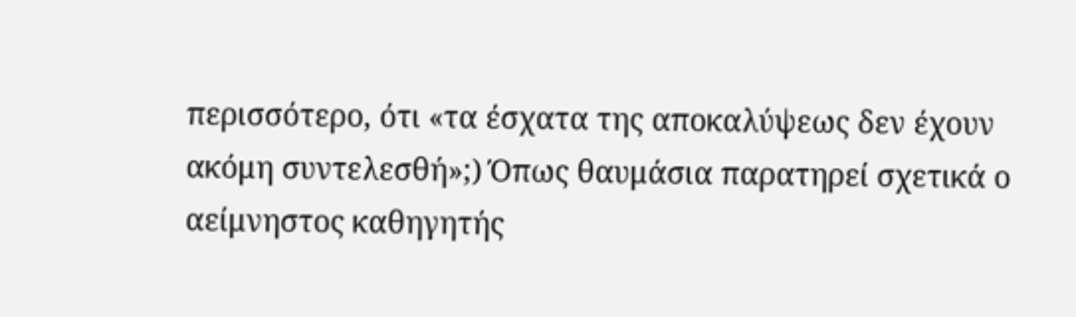περισσότερο, ότι «τα έσχατα της αποκαλύψεως δεν έχουν ακόμη συντελεσθή»;) Όπως θαυμάσια παρατηρεί σχετικά ο αείμνηστος καθηγητής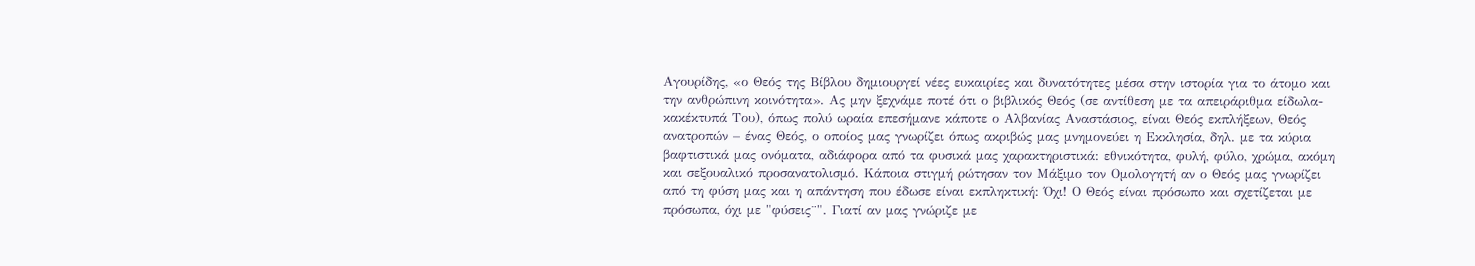Αγουρίδης, «ο Θεός της Βίβλου δημιουργεί νέες ευκαιρίες και δυνατότητες μέσα στην ιστορία για το άτομο και την ανθρώπινη κοινότητα». Ας μην ξεχνάμε ποτέ ότι ο βιβλικός Θεός (σε αντίθεση με τα απειράριθμα είδωλα-κακέκτυπά Του), όπως πολύ ωραία επεσήμανε κάποτε ο Αλβανίας Αναστάσιος, είναι Θεός εκπλήξεων, Θεός ανατροπών – ένας Θεός, ο οποίος μας γνωρίζει όπως ακριβώς μας μνημονεύει η Εκκλησία, δηλ. με τα κύρια βαφτιστικά μας ονόματα, αδιάφορα από τα φυσικά μας χαρακτηριστικά: εθνικότητα, φυλή, φύλο, χρώμα, ακόμη και σεξουαλικό προσανατολισμό. Κάποια στιγμή ρώτησαν τον Μάξιμο τον Ομολογητή αν ο Θεός μας γνωρίζει από τη φύση μας και η απάντηση που έδωσε είναι εκπληκτική: Όχι! Ο Θεός είναι πρόσωπο και σχετίζεται με πρόσωπα, όχι με "φύσεις¨". Γιατί αν μας γνώριζε με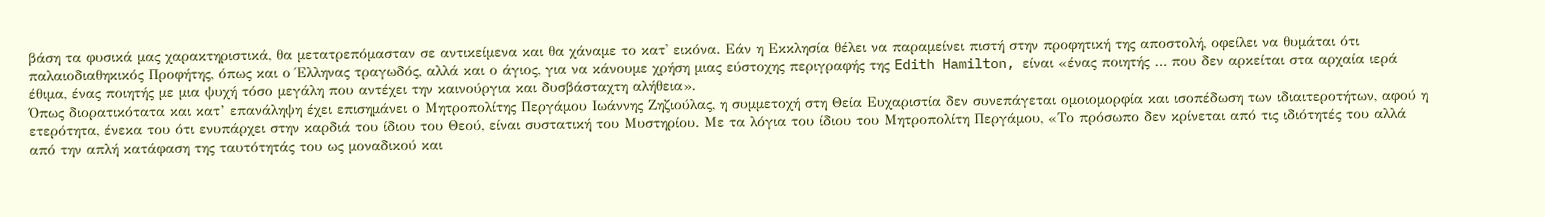βάση τα φυσικά μας χαρακτηριστικά, θα μετατρεπόμασταν σε αντικείμενα και θα χάναμε το κατ' εικόνα. Εάν η Εκκλησία θέλει να παραμείνει πιστή στην προφητική της αποστολή, οφείλει να θυμάται ότι παλαιοδιαθηκικός Προφήτης, όπως και ο Έλληνας τραγωδός, αλλά και ο άγιος, για να κάνουμε χρήση μιας εύστοχης περιγραφής της Edith Hamilton, είναι «ένας ποιητής … που δεν αρκείται στα αρχαία ιερά έθιμα, ένας ποιητής με μια ψυχή τόσο μεγάλη που αντέχει την καινούργια και δυσβάσταχτη αλήθεια».
Όπως διορατικότατα και κατ’ επανάληψη έχει επισημάνει ο Μητροπολίτης Περγάμου Ιωάννης Ζηζιούλας, η συμμετοχή στη Θεία Ευχαριστία δεν συνεπάγεται ομοιομορφία και ισοπέδωση των ιδιαιτεροτήτων, αφού η ετερότητα, ένεκα του ότι ενυπάρχει στην καρδιά του ίδιου του Θεού, είναι συστατική του Μυστηρίου. Με τα λόγια του ίδιου του Μητροπολίτη Περγάμου, «Το πρόσωπο δεν κρίνεται από τις ιδιότητές του αλλά από την απλή κατάφαση της ταυτότητάς του ως μοναδικού και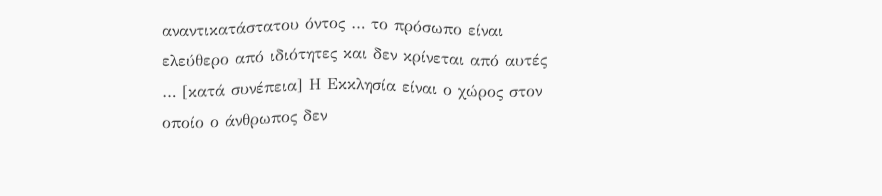αναντικατάστατου όντος … το πρόσωπο είναι ελεύθερο από ιδιότητες και δεν κρίνεται από αυτές … [κατά συνέπεια] Η Εκκλησία είναι ο χώρος στον οποίο ο άνθρωπος δεν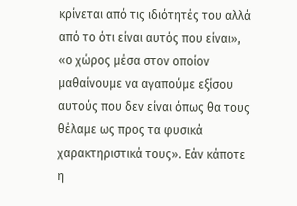κρίνεται από τις ιδιότητές του αλλά από το ότι είναι αυτός που είναι», «ο χώρος μέσα στον οποίον μαθαίνουμε να αγαπούμε εξίσου αυτούς που δεν είναι όπως θα τους θέλαμε ως προς τα φυσικά χαρακτηριστικά τους». Εάν κάποτε η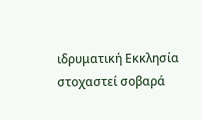ιδρυματική Εκκλησία στοχαστεί σοβαρά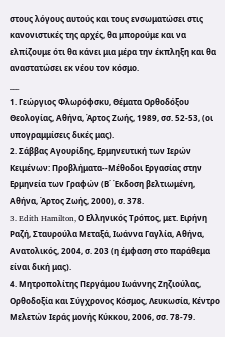στους λόγους αυτούς και τους ενσωματώσει στις κανονιστικές της αρχές, θα μπορούμε και να ελπίζουμε ότι θα κάνει μια μέρα την έκπληξη και θα αναστατώσει εκ νέου τον κόσμο.
___
1. Γεώργιος Φλωρόφσκυ, Θέματα Ορθοδόξου Θεολογίας, Αθήνα, Άρτος Ζωής, 1989, σσ. 52-53, (οι υπογραμμίσεις δικές μας).
2. Σάββας Αγουρίδης, Ερμηνευτική των Ιερών Κειμένων: Προβλήματα--Μέθοδοι Εργασίας στην Ερμηνεία των Γραφών (Β΄ Έκδοση βελτιωμένη, Αθήνα, Άρτος Ζωής, 2000), σ. 378.
3. Edith Hamilton, Ο Ελληνικός Τρόπος, μετ. Ειρήνη Ραζή, Σταυρούλα Μεταξά, Ιωάννα Γαγλία, Αθήνα, Ανατολικός, 2004, σ. 203 (η έμφαση στο παράθεμα είναι δική μας).
4. Μητροπολίτης Περγάμου Ιωάννης Ζηζιούλας, Ορθοδοξία και Σύγχρονος Κόσμος, Λευκωσία, Κέντρο Μελετών Ιεράς μονής Κύκκου, 2006, σσ. 78-79.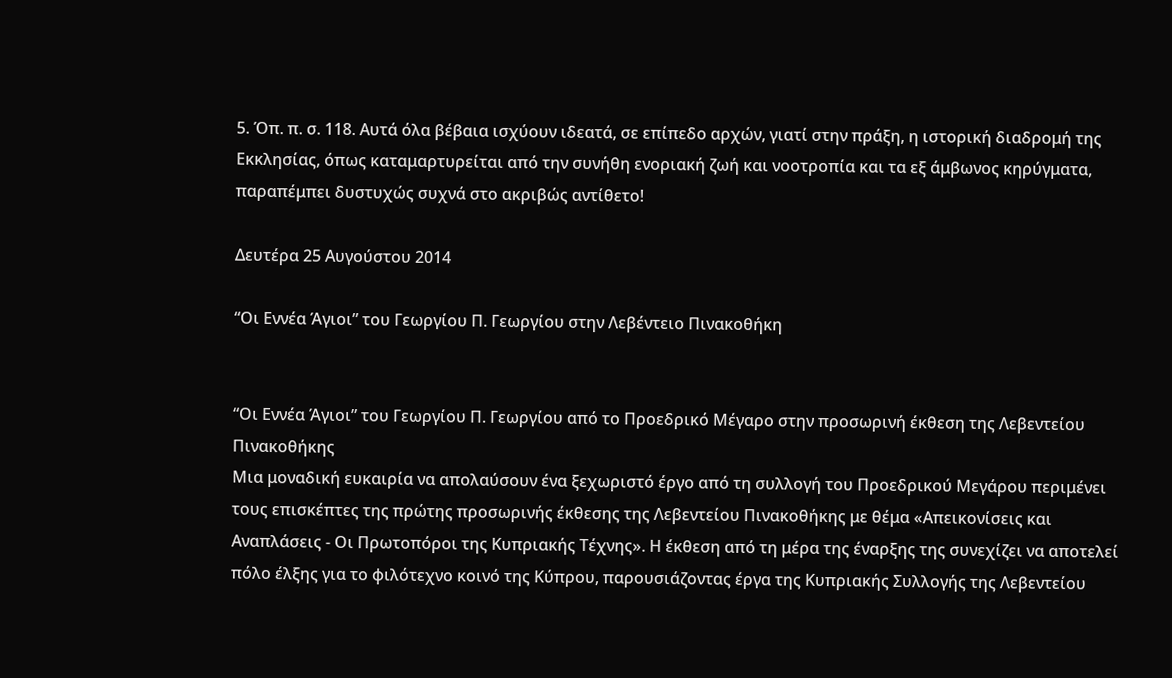5. Όπ. π. σ. 118. Αυτά όλα βέβαια ισχύουν ιδεατά, σε επίπεδο αρχών, γιατί στην πράξη, η ιστορική διαδρομή της Εκκλησίας, όπως καταμαρτυρείται από την συνήθη ενοριακή ζωή και νοοτροπία και τα εξ άμβωνος κηρύγματα, παραπέμπει δυστυχώς συχνά στο ακριβώς αντίθετο!

Δευτέρα 25 Αυγούστου 2014

“Οι Εννέα Άγιοι” του Γεωργίου Π. Γεωργίου στην Λεβέντειο Πινακοθήκη


“Οι Εννέα Άγιοι” του Γεωργίου Π. Γεωργίου από το Προεδρικό Μέγαρο στην προσωρινή έκθεση της Λεβεντείου Πινακοθήκης
Μια μοναδική ευκαιρία να απολαύσουν ένα ξεχωριστό έργο από τη συλλογή του Προεδρικού Μεγάρου περιμένει τους επισκέπτες της πρώτης προσωρινής έκθεσης της Λεβεντείου Πινακοθήκης με θέμα «Απεικονίσεις και Αναπλάσεις - Οι Πρωτοπόροι της Κυπριακής Τέχνης». Η έκθεση από τη μέρα της έναρξης της συνεχίζει να αποτελεί πόλο έλξης για το φιλότεχνο κοινό της Κύπρου, παρουσιάζοντας έργα της Κυπριακής Συλλογής της Λεβεντείου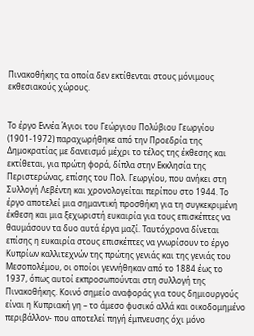Πινακοθήκης τα οποία δεν εκτίθενται στους μόνιμους εκθεσιακούς χώρους.


Το έργο Εννέα Άγιοι του Γεώργιου Πολύβιου Γεωργίου (1901-1972) παραχωρήθηκε από την Προεδρία της Δημοκρατίας με δανεισμό μέχρι το τέλος της έκθεσης και εκτίθεται, για πρώτη φορά, δίπλα στην Εκκλησία της Περιστερώνας, επίσης του Πολ. Γεωργίου, που ανήκει στη Συλλογή Λεβέντη και χρονολογείται περίπου στο 1944. Το έργο αποτελεί μια σημαντική προσθήκη για τη συγκεκριμένη έκθεση και μια ξεχωριστή ευκαιρία για τους επισκέπτες να θαυμάσουν τα δυο αυτά έργα μαζί. Ταυτόχρονα δίνεται επίσης η ευκαιρία στους επισκέπτες να γνωρίσουν το έργο Κυπρίων καλλιτεχνών της πρώτης γενιάς και της γενιάς του Μεσοπολέμου, οι οποίοι γεννήθηκαν από το 1884 έως το 1937, όπως αυτοί εκπροσωπούνται στη συλλογή της Πινακοθήκης. Κοινό σημείο αναφοράς για τους δημιουργούς είναι η Κυπριακή γη – το άμεσο φυσικό αλλά και οικοδομημένο περιβάλλον- που αποτελεί πηγή έμπνευσης όχι μόνο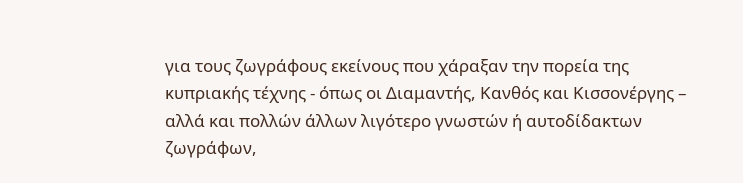για τους ζωγράφους εκείνους που χάραξαν την πορεία της κυπριακής τέχνης - όπως οι Διαμαντής, Κανθός και Κισσονέργης – αλλά και πολλών άλλων λιγότερο γνωστών ή αυτοδίδακτων ζωγράφων,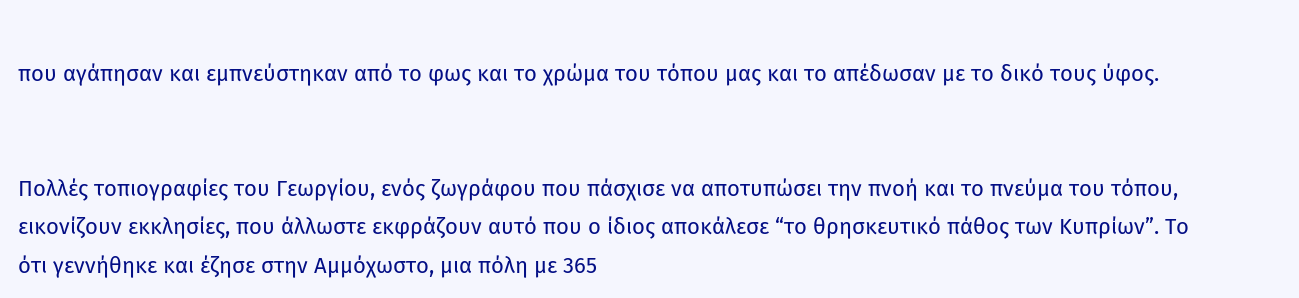που αγάπησαν και εμπνεύστηκαν από το φως και το χρώμα του τόπου μας και το απέδωσαν με το δικό τους ύφος.


Πολλές τοπιογραφίες του Γεωργίου, ενός ζωγράφου που πάσχισε να αποτυπώσει την πνοή και το πνεύμα του τόπου, εικονίζουν εκκλησίες, που άλλωστε εκφράζουν αυτό που ο ίδιος αποκάλεσε “το θρησκευτικό πάθος των Κυπρίων”. Το ότι γεννήθηκε και έζησε στην Αμμόχωστο, μια πόλη με 365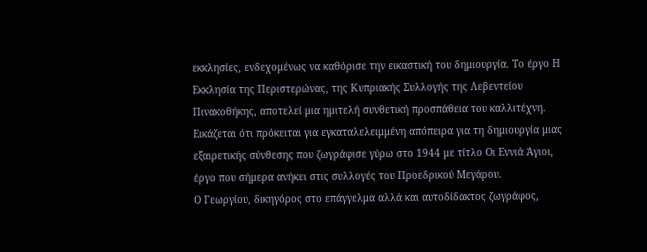εκκλησίες, ενδεχομένως να καθόρισε την εικαστική του δημιουργία. Το έργο Η Εκκλησία της Περιστερώνας, της Κυπριακής Συλλογής της Λεβεντείου Πινακοθήκης, αποτελεί μια ημιτελή συνθετική προσπάθεια του καλλιτέχνη. Εικάζεται ότι πρόκειται για εγκαταλελειμμένη απόπειρα για τη δημιουργία μιας εξαιρετικής σύνθεσης που ζωγράφισε γύρω στο 1944 με τίτλο Οι Εννιά Άγιοι, έργο που σήμερα ανήκει στις συλλογές του Προεδρικού Μεγάρου.
Ο Γεωργίου, δικηγόρος στο επάγγελμα αλλά και αυτοδίδακτος ζωγράφος,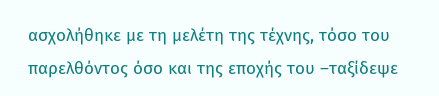ασχολήθηκε με τη μελέτη της τέχνης, τόσο του παρελθόντος όσο και της εποχής του –ταξίδεψε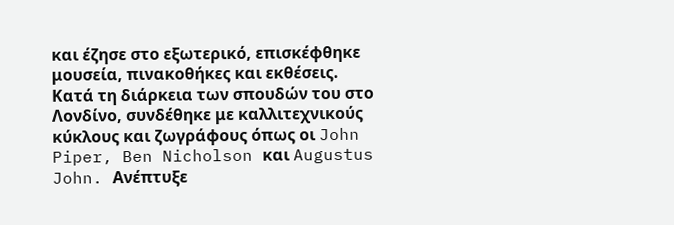και έζησε στο εξωτερικό, επισκέφθηκε μουσεία, πινακοθήκες και εκθέσεις. Κατά τη διάρκεια των σπουδών του στο Λονδίνο, συνδέθηκε με καλλιτεχνικούς κύκλους και ζωγράφους όπως οι John Piper, Ben Nicholson και Augustus John. Ανέπτυξε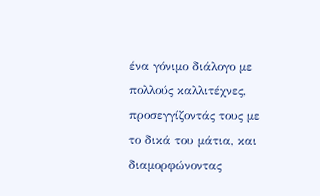ένα γόνιμο διάλογο με πολλούς καλλιτέχνες, προσεγγίζοντάς τους με το δικά του μάτια, και διαμορφώνοντας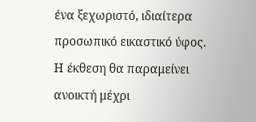ένα ξεχωριστό, ιδιαίτερα προσωπικό εικαστικό ύφος.
Η έκθεση θα παραμείνει ανοικτή μέχρι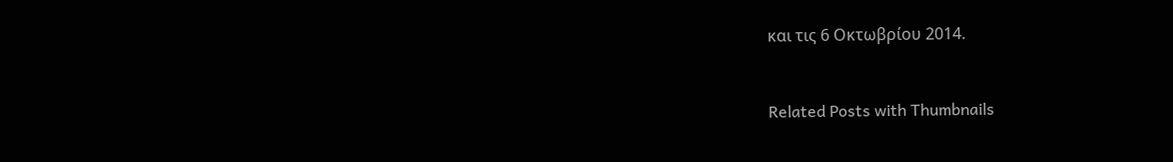και τις 6 Οκτωβρίου 2014.


Related Posts with Thumbnails